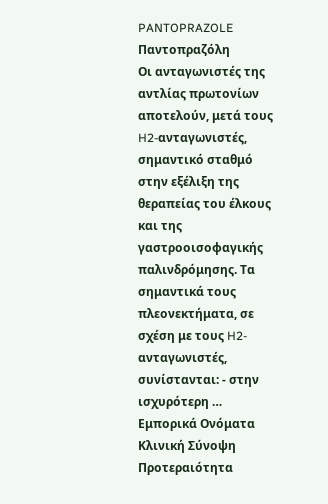PANTOPRAZOLE
Παντοπραζόλη
Oι ανταγωνιστές της αντλίας πρωτονίων αποτελούν, μετά τους H2-ανταγωνιστές, σημαντικό σταθμό στην εξέλιξη της θεραπείας του έλκους και της γαστροοισοφαγικής παλινδρόμησης. Tα σημαντικά τους πλεονεκτήματα, σε σχέση με τους H2-ανταγωνιστές, συνίστανται: - στην ισχυρότερη …
Εμπορικά Ονόματα
Κλινική Σύνοψη
Προτεραιότητα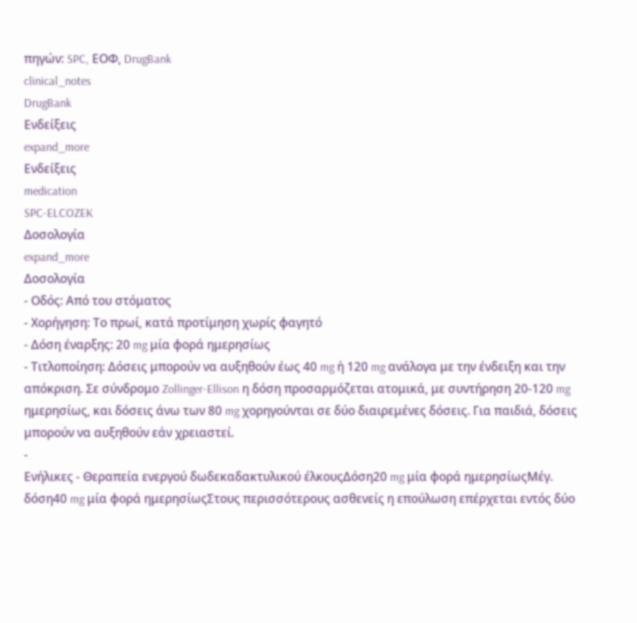πηγών: SPC, ΕΟΦ, DrugBank
clinical_notes
DrugBank
Ενδείξεις
expand_more
Ενδείξεις
medication
SPC-ELCOZEK
Δοσολογία
expand_more
Δοσολογία
- Οδός: Από του στόματος
- Χορήγηση: Το πρωί, κατά προτίμηση χωρίς φαγητό
- Δόση έναρξης: 20 mg μία φορά ημερησίως
- Τιτλοποίηση: Δόσεις μπορούν να αυξηθούν έως 40 mg ή 120 mg ανάλογα με την ένδειξη και την απόκριση. Σε σύνδρομο Zollinger-Ellison η δόση προσαρμόζεται ατομικά, με συντήρηση 20-120 mg ημερησίως, και δόσεις άνω των 80 mg χορηγούνται σε δύο διαιρεμένες δόσεις. Για παιδιά, δόσεις μπορούν να αυξηθούν εάν χρειαστεί.
-
Ενήλικες - Θεραπεία ενεργού δωδεκαδακτυλικού έλκουςΔόση20 mg μία φορά ημερησίωςΜέγ. δόση40 mg μία φορά ημερησίωςΣτους περισσότερους ασθενείς η επούλωση επέρχεται εντός δύο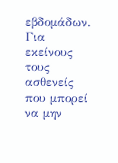εβδομάδων. Για εκείνους τους ασθενείς που μπορεί να μην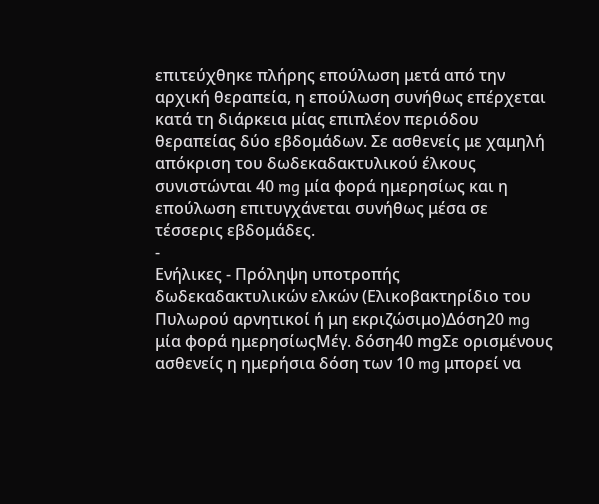επιτεύχθηκε πλήρης επούλωση μετά από την αρχική θεραπεία, η επούλωση συνήθως επέρχεται κατά τη διάρκεια μίας επιπλέον περιόδου θεραπείας δύο εβδομάδων. Σε ασθενείς με χαμηλή απόκριση του δωδεκαδακτυλικού έλκους συνιστώνται 40 mg μία φορά ημερησίως και η επούλωση επιτυγχάνεται συνήθως μέσα σε τέσσερις εβδομάδες.
-
Ενήλικες - Πρόληψη υποτροπής δωδεκαδακτυλικών ελκών (Ελικοβακτηρίδιο του Πυλωρού αρνητικοί ή μη εκριζώσιμο)Δόση20 mg μία φορά ημερησίωςΜέγ. δόση40 mgΣε ορισμένους ασθενείς η ημερήσια δόση των 10 mg μπορεί να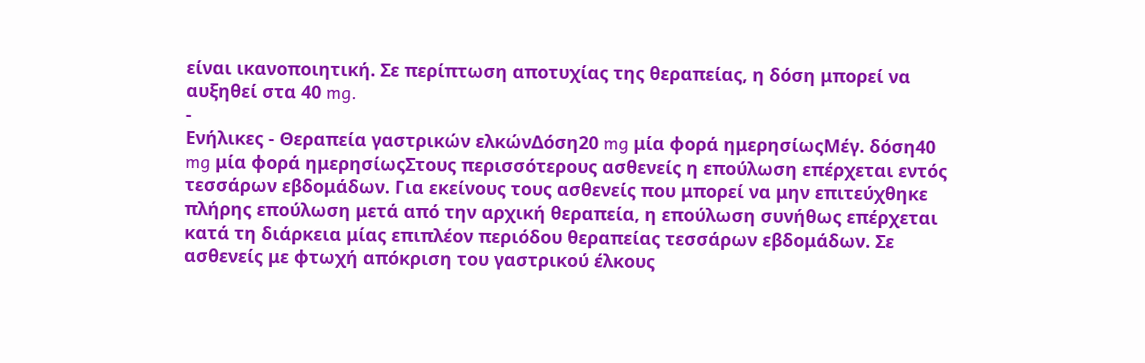είναι ικανοποιητική. Σε περίπτωση αποτυχίας της θεραπείας, η δόση μπορεί να αυξηθεί στα 40 mg.
-
Ενήλικες - Θεραπεία γαστρικών ελκώνΔόση20 mg μία φορά ημερησίωςΜέγ. δόση40 mg μία φορά ημερησίωςΣτους περισσότερους ασθενείς η επούλωση επέρχεται εντός τεσσάρων εβδομάδων. Για εκείνους τους ασθενείς που μπορεί να μην επιτεύχθηκε πλήρης επούλωση μετά από την αρχική θεραπεία, η επούλωση συνήθως επέρχεται κατά τη διάρκεια μίας επιπλέον περιόδου θεραπείας τεσσάρων εβδομάδων. Σε ασθενείς με φτωχή απόκριση του γαστρικού έλκους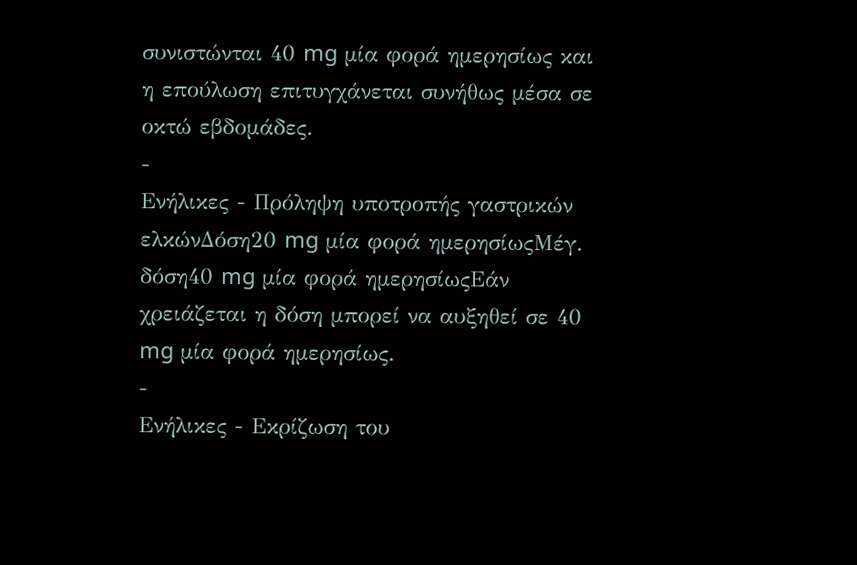συνιστώνται 40 mg μία φορά ημερησίως και η επούλωση επιτυγχάνεται συνήθως μέσα σε οκτώ εβδομάδες.
-
Ενήλικες - Πρόληψη υποτροπής γαστρικών ελκώνΔόση20 mg μία φορά ημερησίωςΜέγ. δόση40 mg μία φορά ημερησίωςΕάν χρειάζεται η δόση μπορεί να αυξηθεί σε 40 mg μία φορά ημερησίως.
-
Ενήλικες - Εκρίζωση του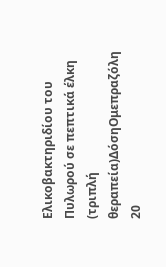Ελικοβακτηριδίου του Πυλωρού σε πεπτικά έλκη (τριπλή θεραπεία)ΔόσηΟμεπραζόλη 20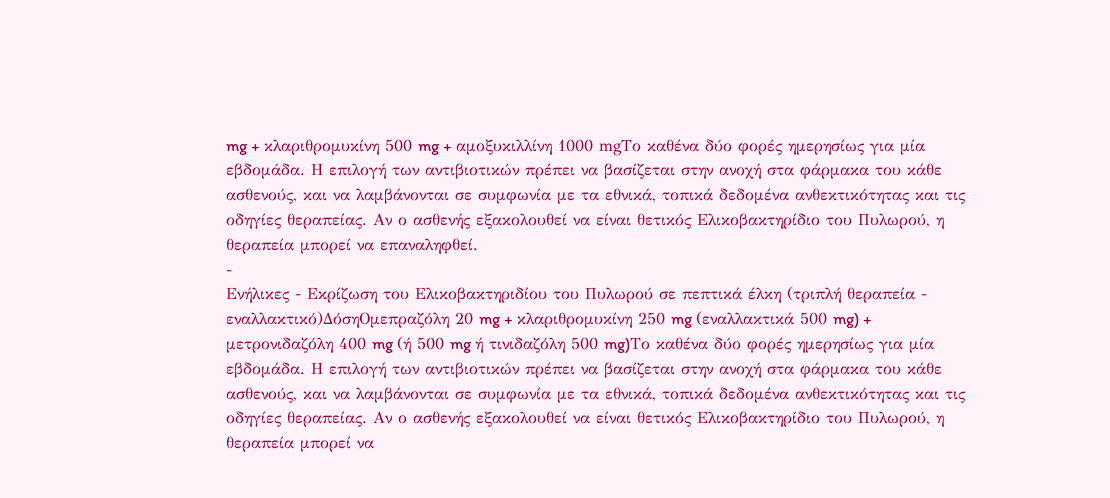mg + κλαριθρομυκίνη 500 mg + αμοξυκιλλίνη 1000 mgΤο καθένα δύο φορές ημερησίως για μία εβδομάδα. Η επιλογή των αντιβιοτικών πρέπει να βασίζεται στην ανοχή στα φάρμακα του κάθε ασθενούς, και να λαμβάνονται σε συμφωνία με τα εθνικά, τοπικά δεδομένα ανθεκτικότητας και τις οδηγίες θεραπείας. Αν ο ασθενής εξακολουθεί να είναι θετικός Ελικοβακτηρίδιο του Πυλωρού, η θεραπεία μπορεί να επαναληφθεί.
-
Ενήλικες - Εκρίζωση του Ελικοβακτηριδίου του Πυλωρού σε πεπτικά έλκη (τριπλή θεραπεία - εναλλακτικό)ΔόσηΟμεπραζόλη 20 mg + κλαριθρομυκίνη 250 mg (εναλλακτικά 500 mg) + μετρονιδαζόλη 400 mg (ή 500 mg ή τινιδαζόλη 500 mg)Το καθένα δύο φορές ημερησίως για μία εβδομάδα. Η επιλογή των αντιβιοτικών πρέπει να βασίζεται στην ανοχή στα φάρμακα του κάθε ασθενούς, και να λαμβάνονται σε συμφωνία με τα εθνικά, τοπικά δεδομένα ανθεκτικότητας και τις οδηγίες θεραπείας. Αν ο ασθενής εξακολουθεί να είναι θετικός Ελικοβακτηρίδιο του Πυλωρού, η θεραπεία μπορεί να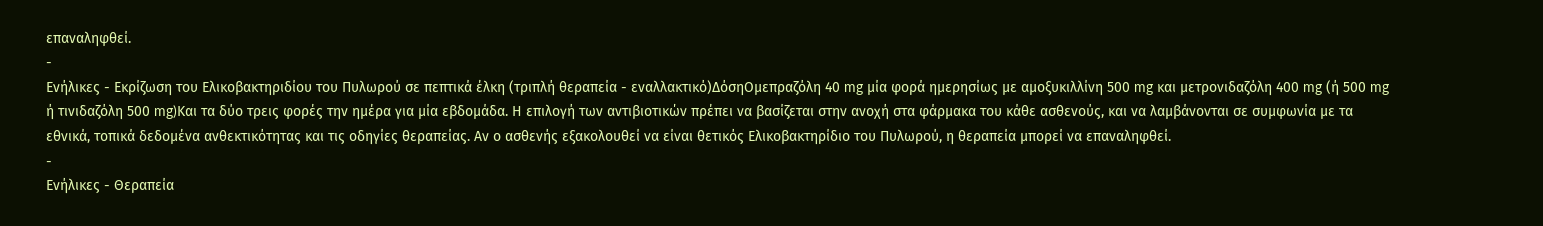επαναληφθεί.
-
Ενήλικες - Εκρίζωση του Ελικοβακτηριδίου του Πυλωρού σε πεπτικά έλκη (τριπλή θεραπεία - εναλλακτικό)ΔόσηΟμεπραζόλη 40 mg μία φορά ημερησίως με αμοξυκιλλίνη 500 mg και μετρονιδαζόλη 400 mg (ή 500 mg ή τινιδαζόλη 500 mg)Και τα δύο τρεις φορές την ημέρα για μία εβδομάδα. Η επιλογή των αντιβιοτικών πρέπει να βασίζεται στην ανοχή στα φάρμακα του κάθε ασθενούς, και να λαμβάνονται σε συμφωνία με τα εθνικά, τοπικά δεδομένα ανθεκτικότητας και τις οδηγίες θεραπείας. Αν ο ασθενής εξακολουθεί να είναι θετικός Ελικοβακτηρίδιο του Πυλωρού, η θεραπεία μπορεί να επαναληφθεί.
-
Ενήλικες - Θεραπεία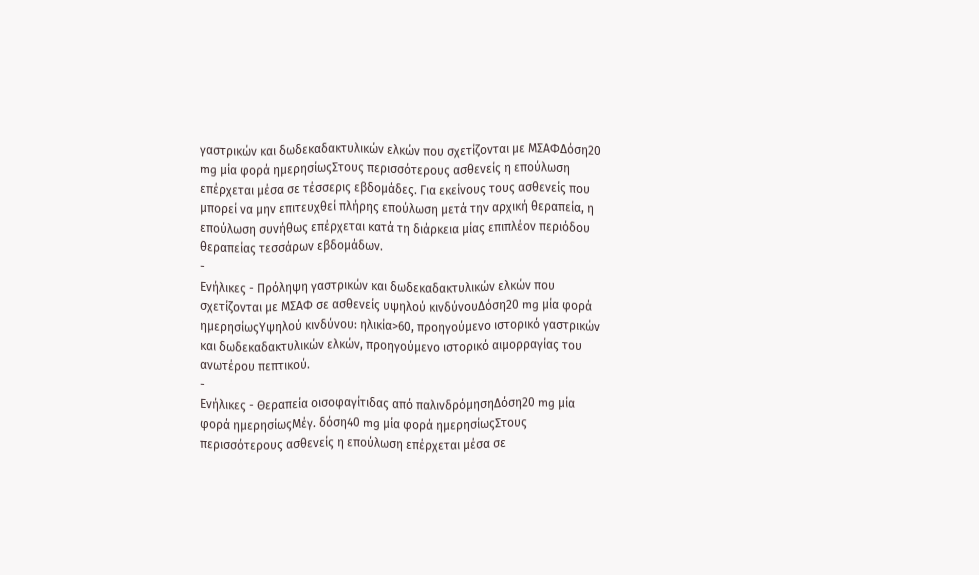γαστρικών και δωδεκαδακτυλικών ελκών που σχετίζονται με ΜΣΑΦΔόση20 mg μία φορά ημερησίωςΣτους περισσότερους ασθενείς η επούλωση επέρχεται μέσα σε τέσσερις εβδομάδες. Για εκείνους τους ασθενείς που μπορεί να μην επιτευχθεί πλήρης επούλωση μετά την αρχική θεραπεία, η επούλωση συνήθως επέρχεται κατά τη διάρκεια μίας επιπλέον περιόδου θεραπείας τεσσάρων εβδομάδων.
-
Ενήλικες - Πρόληψη γαστρικών και δωδεκαδακτυλικών ελκών που σχετίζονται με ΜΣΑΦ σε ασθενείς υψηλού κινδύνουΔόση20 mg μία φορά ημερησίωςΥψηλού κινδύνου: ηλικία>60, προηγούμενο ιστορικό γαστρικών και δωδεκαδακτυλικών ελκών, προηγούμενο ιστορικό αιμορραγίας του ανωτέρου πεπτικού.
-
Ενήλικες - Θεραπεία οισοφαγίτιδας από παλινδρόμησηΔόση20 mg μία φορά ημερησίωςΜέγ. δόση40 mg μία φορά ημερησίωςΣτους περισσότερους ασθενείς η επούλωση επέρχεται μέσα σε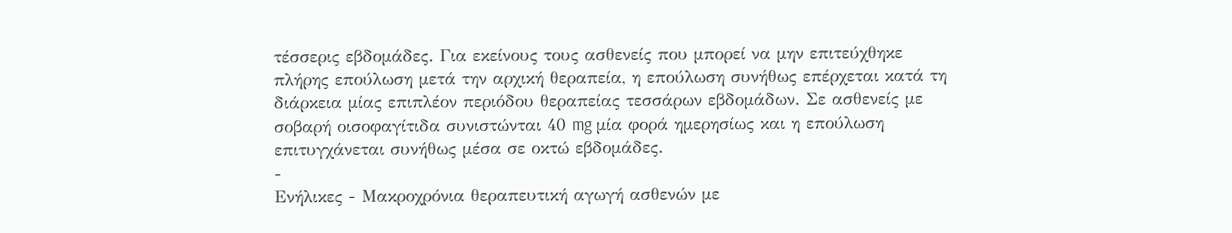τέσσερις εβδομάδες. Για εκείνους τους ασθενείς που μπορεί να μην επιτεύχθηκε πλήρης επούλωση μετά την αρχική θεραπεία, η επούλωση συνήθως επέρχεται κατά τη διάρκεια μίας επιπλέον περιόδου θεραπείας τεσσάρων εβδομάδων. Σε ασθενείς με σοβαρή οισοφαγίτιδα συνιστώνται 40 mg μία φορά ημερησίως και η επούλωση επιτυγχάνεται συνήθως μέσα σε οκτώ εβδομάδες.
-
Ενήλικες - Μακροχρόνια θεραπευτική αγωγή ασθενών με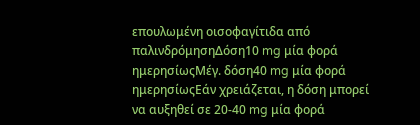επουλωμένη οισοφαγίτιδα από παλινδρόμησηΔόση10 mg μία φορά ημερησίωςΜέγ. δόση40 mg μία φορά ημερησίωςΕάν χρειάζεται, η δόση μπορεί να αυξηθεί σε 20-40 mg μία φορά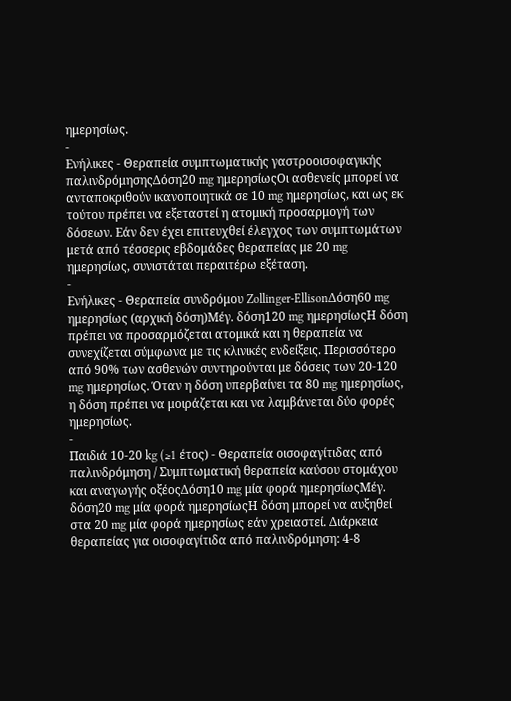ημερησίως.
-
Ενήλικες - Θεραπεία συμπτωματικής γαστροοισοφαγικής παλινδρόμησηςΔόση20 mg ημερησίωςΟι ασθενείς μπορεί να ανταποκριθούν ικανοποιητικά σε 10 mg ημερησίως, και ως εκ τούτου πρέπει να εξεταστεί η ατομική προσαρμογή των δόσεων. Εάν δεν έχει επιτευχθεί έλεγχος των συμπτωμάτων μετά από τέσσερις εβδομάδες θεραπείας με 20 mg ημερησίως, συνιστάται περαιτέρω εξέταση.
-
Ενήλικες - Θεραπεία συνδρόμου Zollinger-EllisonΔόση60 mg ημερησίως (αρχική δόση)Μέγ. δόση120 mg ημερησίωςΗ δόση πρέπει να προσαρμόζεται ατομικά και η θεραπεία να συνεχίζεται σύμφωνα με τις κλινικές ενδείξεις. Περισσότερο από 90% των ασθενών συντηρούνται με δόσεις των 20-120 mg ημερησίως. Όταν η δόση υπερβαίνει τα 80 mg ημερησίως, η δόση πρέπει να μοιράζεται και να λαμβάνεται δύο φορές ημερησίως.
-
Παιδιά 10-20 kg (≥1 έτος) - Θεραπεία οισοφαγίτιδας από παλινδρόμηση / Συμπτωματική θεραπεία καύσου στομάχου και αναγωγής οξέοςΔόση10 mg μία φορά ημερησίωςΜέγ. δόση20 mg μία φορά ημερησίωςΗ δόση μπορεί να αυξηθεί στα 20 mg μία φορά ημερησίως εάν χρειαστεί. Διάρκεια θεραπείας για οισοφαγίτιδα από παλινδρόμηση: 4-8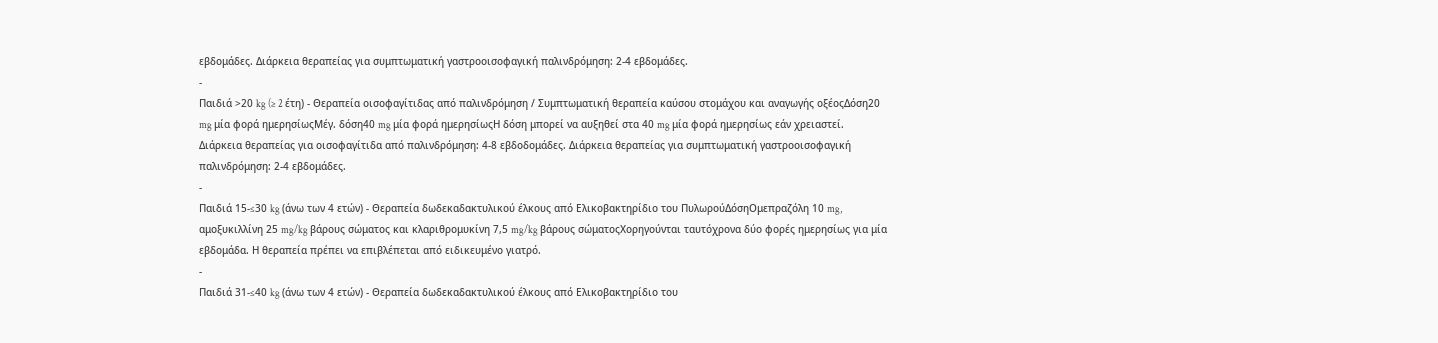εβδομάδες. Διάρκεια θεραπείας για συμπτωματική γαστροοισοφαγική παλινδρόμηση: 2-4 εβδομάδες.
-
Παιδιά >20 kg (≥ 2 έτη) - Θεραπεία οισοφαγίτιδας από παλινδρόμηση / Συμπτωματική θεραπεία καύσου στομάχου και αναγωγής οξέοςΔόση20 mg μία φορά ημερησίωςΜέγ. δόση40 mg μία φορά ημερησίωςΗ δόση μπορεί να αυξηθεί στα 40 mg μία φορά ημερησίως εάν χρειαστεί. Διάρκεια θεραπείας για οισοφαγίτιδα από παλινδρόμηση: 4-8 εβδοδομάδες. Διάρκεια θεραπείας για συμπτωματική γαστροοισοφαγική παλινδρόμηση: 2-4 εβδομάδες.
-
Παιδιά 15-≤30 kg (άνω των 4 ετών) - Θεραπεία δωδεκαδακτυλικού έλκους από Ελικοβακτηρίδιο του ΠυλωρούΔόσηΟμεπραζόλη 10 mg, αμοξυκιλλίνη 25 mg/kg βάρους σώματος και κλαριθρομυκίνη 7,5 mg/kg βάρους σώματοςΧορηγούνται ταυτόχρονα δύο φορές ημερησίως για μία εβδομάδα. Η θεραπεία πρέπει να επιβλέπεται από ειδικευμένο γιατρό.
-
Παιδιά 31-≤40 kg (άνω των 4 ετών) - Θεραπεία δωδεκαδακτυλικού έλκους από Ελικοβακτηρίδιο του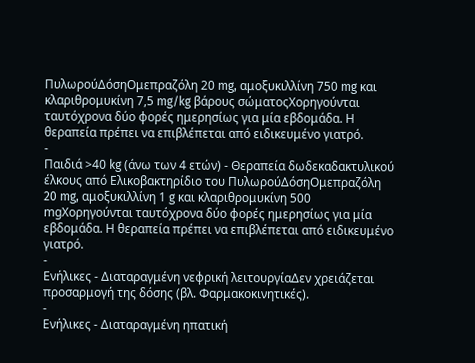ΠυλωρούΔόσηΟμεπραζόλη 20 mg, αμοξυκιλλίνη 750 mg και κλαριθρομυκίνη 7,5 mg/kg βάρους σώματοςΧορηγούνται ταυτόχρονα δύο φορές ημερησίως για μία εβδομάδα. Η θεραπεία πρέπει να επιβλέπεται από ειδικευμένο γιατρό.
-
Παιδιά >40 kg (άνω των 4 ετών) - Θεραπεία δωδεκαδακτυλικού έλκους από Ελικοβακτηρίδιο του ΠυλωρούΔόσηΟμεπραζόλη 20 mg, αμοξυκιλλίνη 1 g και κλαριθρομυκίνη 500 mgΧορηγούνται ταυτόχρονα δύο φορές ημερησίως για μία εβδομάδα. Η θεραπεία πρέπει να επιβλέπεται από ειδικευμένο γιατρό.
-
Ενήλικες - Διαταραγμένη νεφρική λειτουργίαΔεν χρειάζεται προσαρμογή της δόσης (βλ. Φαρμακοκινητικές).
-
Ενήλικες - Διαταραγμένη ηπατική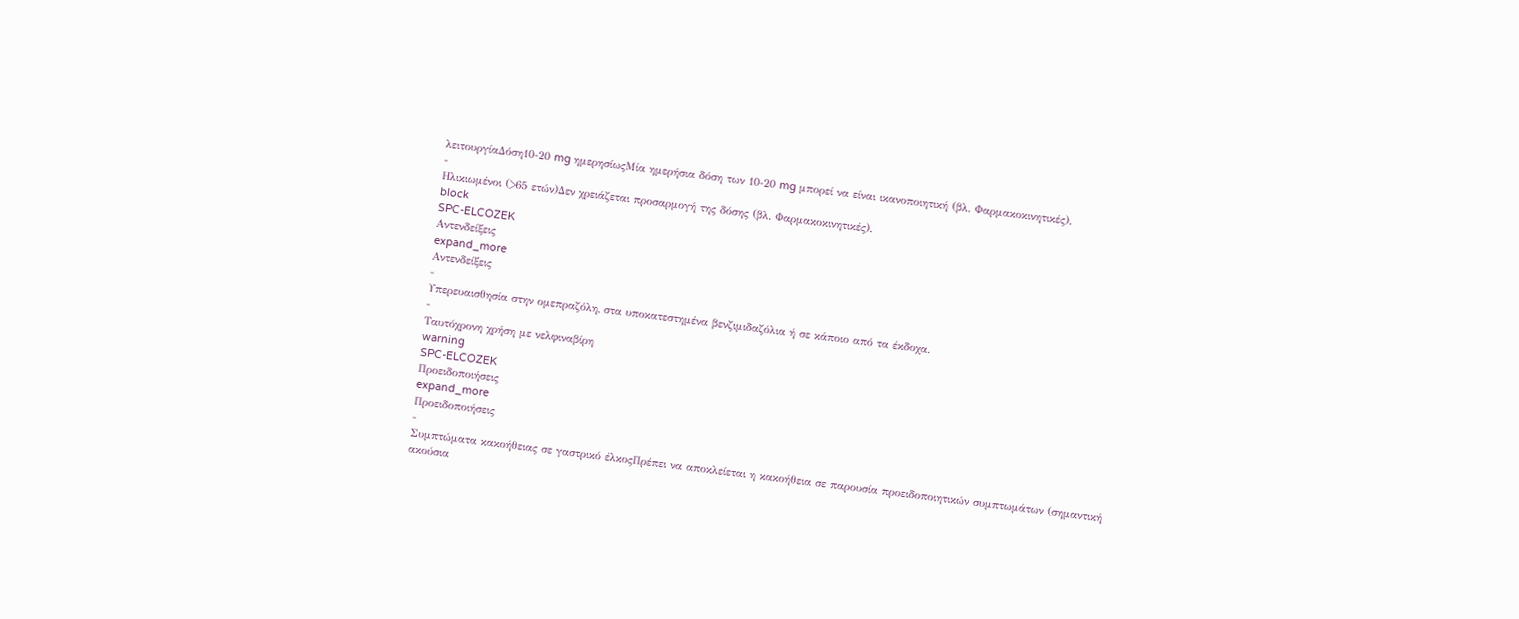λειτουργίαΔόση10-20 mg ημερησίωςΜία ημερήσια δόση των 10-20 mg μπορεί να είναι ικανοποιητική (βλ. Φαρμακοκινητικές).
-
Ηλικιωμένοι (>65 ετών)Δεν χρειάζεται προσαρμογή της δόσης (βλ. Φαρμακοκινητικές).
block
SPC-ELCOZEK
Αντενδείξεις
expand_more
Αντενδείξεις
-
Υπερευαισθησία στην ομεπραζόλη, στα υποκατεστημένα βενζιμιδαζόλια ή σε κάποιο από τα έκδοχα.
-
Ταυτόχρονη χρήση με νελφιναβίρη
warning
SPC-ELCOZEK
Προειδοποιήσεις
expand_more
Προειδοποιήσεις
-
Συμπτώματα κακοήθειας σε γαστρικό έλκοςΠρέπει να αποκλείεται η κακοήθεια σε παρουσία προειδοποιητικών συμπτωμάτων (σημαντική ακούσια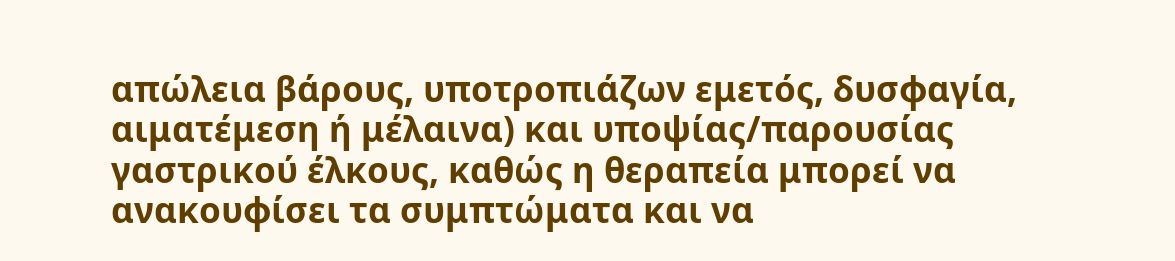απώλεια βάρους, υποτροπιάζων εμετός, δυσφαγία, αιματέμεση ή μέλαινα) και υποψίας/παρουσίας γαστρικού έλκους, καθώς η θεραπεία μπορεί να ανακουφίσει τα συμπτώματα και να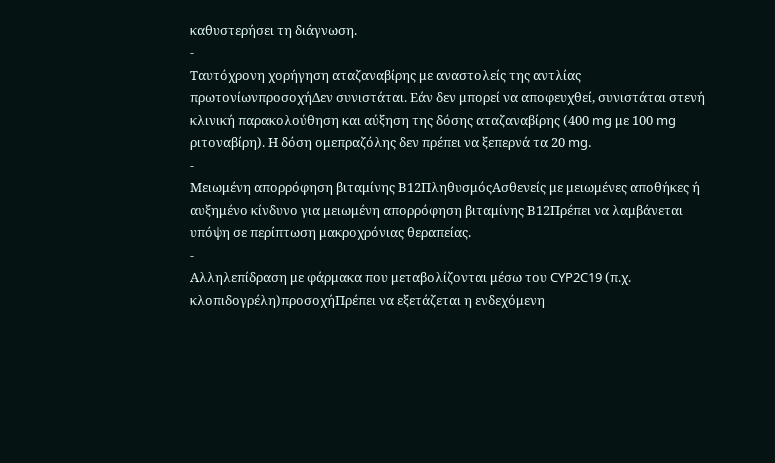καθυστερήσει τη διάγνωση.
-
Ταυτόχρονη χορήγηση αταζαναβίρης με αναστολείς της αντλίας πρωτονίωνπροσοχήΔεν συνιστάται. Εάν δεν μπορεί να αποφευχθεί, συνιστάται στενή κλινική παρακολούθηση και αύξηση της δόσης αταζαναβίρης (400 mg με 100 mg ριτοναβίρη). Η δόση ομεπραζόλης δεν πρέπει να ξεπερνά τα 20 mg.
-
Μειωμένη απορρόφηση βιταμίνης Β12ΠληθυσμόςΑσθενείς με μειωμένες αποθήκες ή αυξημένο κίνδυνο για μειωμένη απορρόφηση βιταμίνης Β12Πρέπει να λαμβάνεται υπόψη σε περίπτωση μακροχρόνιας θεραπείας.
-
Αλληλεπίδραση με φάρμακα που μεταβολίζονται μέσω του CYP2C19 (π.χ. κλοπιδογρέλη)προσοχήΠρέπει να εξετάζεται η ενδεχόμενη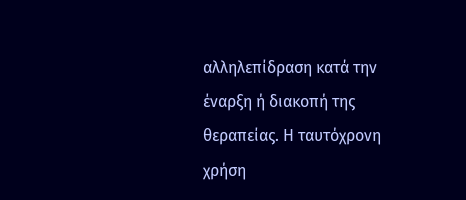αλληλεπίδραση κατά την έναρξη ή διακοπή της θεραπείας. Η ταυτόχρονη χρήση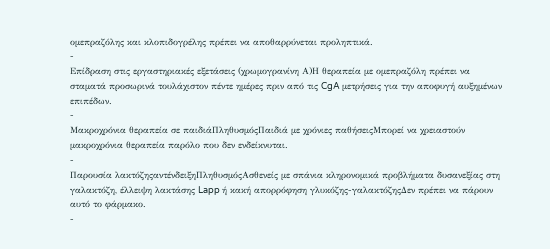ομεπραζόλης και κλοπιδογρέλης πρέπει να αποθαρρύνεται προληπτικά.
-
Επίδραση στις εργαστηριακές εξετάσεις (χρωμογρανίνη Α)Η θεραπεία με ομεπραζόλη πρέπει να σταματά προσωρινά τουλάχιστον πέντε ημέρες πριν από τις CgA μετρήσεις για την αποφυγή αυξημένων επιπέδων.
-
Μακροχρόνια θεραπεία σε παιδιάΠληθυσμόςΠαιδιά με χρόνιες παθήσειςΜπορεί να χρειαστούν μακροχρόνια θεραπεία παρόλο που δεν ενδείκνυται.
-
Παρουσία λακτόζηςαντένδειξηΠληθυσμόςΑσθενείς με σπάνια κληρονομικά προβλήματα δυσανεξίας στη γαλακτόζη, έλλειψη λακτάσης Lapp ή κακή απορρόφηση γλυκόζης-γαλακτόζηςΔεν πρέπει να πάρουν αυτό το φάρμακο.
-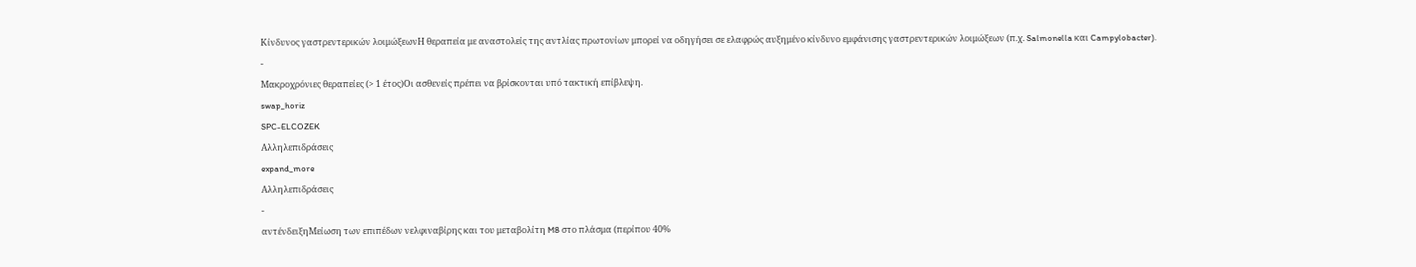Κίνδυνος γαστρεντερικών λοιμώξεωνΗ θεραπεία με αναστολείς της αντλίας πρωτονίων μπορεί να οδηγήσει σε ελαφρώς αυξημένο κίνδυνο εμφάνισης γαστρεντερικών λοιμώξεων (π.χ. Salmonella και Campylobacter).
-
Μακροχρόνιες θεραπείες (> 1 έτος)Οι ασθενείς πρέπει να βρίσκονται υπό τακτική επίβλεψη.
swap_horiz
SPC-ELCOZEK
Αλληλεπιδράσεις
expand_more
Αλληλεπιδράσεις
-
αντένδειξηΜείωση των επιπέδων νελφιναβίρης και του μεταβολίτη M8 στο πλάσμα (περίπου 40%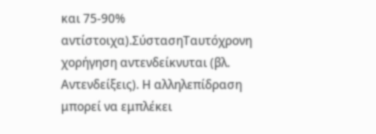και 75-90% αντίστοιχα).ΣύστασηΤαυτόχρονη χορήγηση αντενδείκνυται (βλ. Αντενδείξεις). Η αλληλεπίδραση μπορεί να εμπλέκει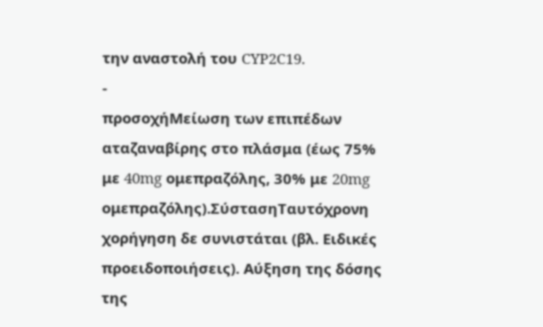την αναστολή του CYP2C19.
-
προσοχήΜείωση των επιπέδων αταζαναβίρης στο πλάσμα (έως 75% με 40mg ομεπραζόλης, 30% με 20mg ομεπραζόλης).ΣύστασηΤαυτόχρονη χορήγηση δε συνιστάται (βλ. Ειδικές προειδοποιήσεις). Αύξηση της δόσης της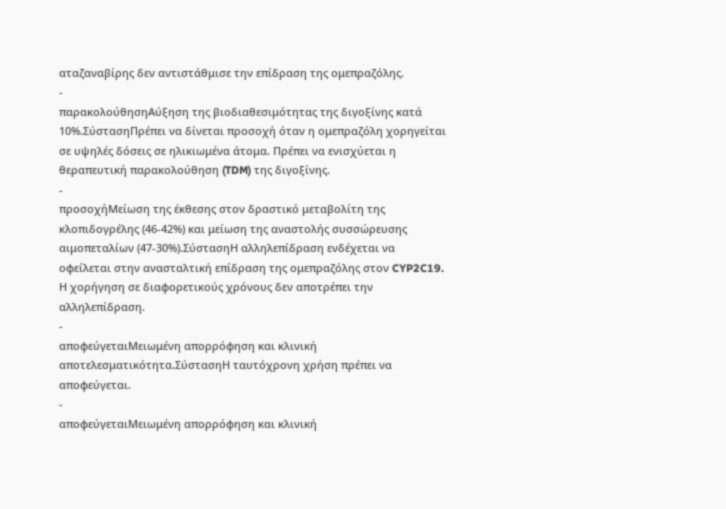αταζαναβίρης δεν αντιστάθμισε την επίδραση της ομεπραζόλης.
-
παρακολούθησηΑύξηση της βιοδιαθεσιμότητας της διγοξίνης κατά 10%.ΣύστασηΠρέπει να δίνεται προσοχή όταν η ομεπραζόλη χορηγείται σε υψηλές δόσεις σε ηλικιωμένα άτομα. Πρέπει να ενισχύεται η θεραπευτική παρακολούθηση (TDM) της διγοξίνης.
-
προσοχήΜείωση της έκθεσης στον δραστικό μεταβολίτη της κλοπιδογρέλης (46-42%) και μείωση της αναστολής συσσώρευσης αιμοπεταλίων (47-30%).ΣύστασηΗ αλληλεπίδραση ενδέχεται να οφείλεται στην ανασταλτική επίδραση της ομεπραζόλης στον CYP2C19. Η χορήγηση σε διαφορετικούς χρόνους δεν αποτρέπει την αλληλεπίδραση.
-
αποφεύγεταιΜειωμένη απορρόφηση και κλινική αποτελεσματικότητα.ΣύστασηΗ ταυτόχρονη χρήση πρέπει να αποφεύγεται.
-
αποφεύγεταιΜειωμένη απορρόφηση και κλινική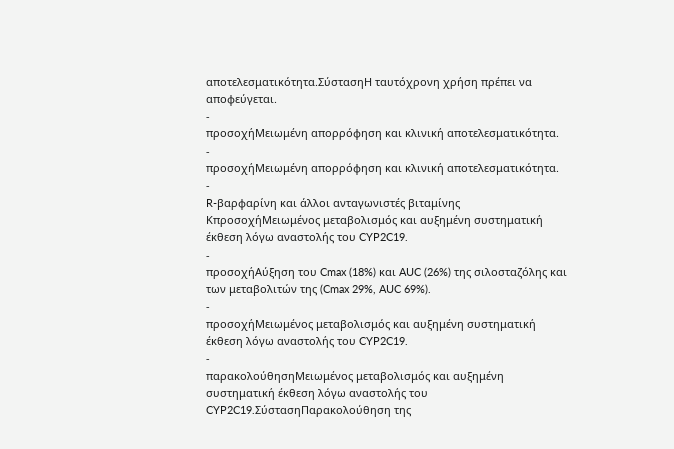αποτελεσματικότητα.ΣύστασηΗ ταυτόχρονη χρήση πρέπει να αποφεύγεται.
-
προσοχήΜειωμένη απορρόφηση και κλινική αποτελεσματικότητα.
-
προσοχήΜειωμένη απορρόφηση και κλινική αποτελεσματικότητα.
-
R-βαρφαρίνη και άλλοι ανταγωνιστές βιταμίνης ΚπροσοχήΜειωμένος μεταβολισμός και αυξημένη συστηματική έκθεση λόγω αναστολής του CYP2C19.
-
προσοχήΑύξηση του Cmax (18%) και AUC (26%) της σιλοσταζόλης και των μεταβολιτών της (Cmax 29%, AUC 69%).
-
προσοχήΜειωμένος μεταβολισμός και αυξημένη συστηματική έκθεση λόγω αναστολής του CYP2C19.
-
παρακολούθησηΜειωμένος μεταβολισμός και αυξημένη συστηματική έκθεση λόγω αναστολής του CYP2C19.ΣύστασηΠαρακολούθηση της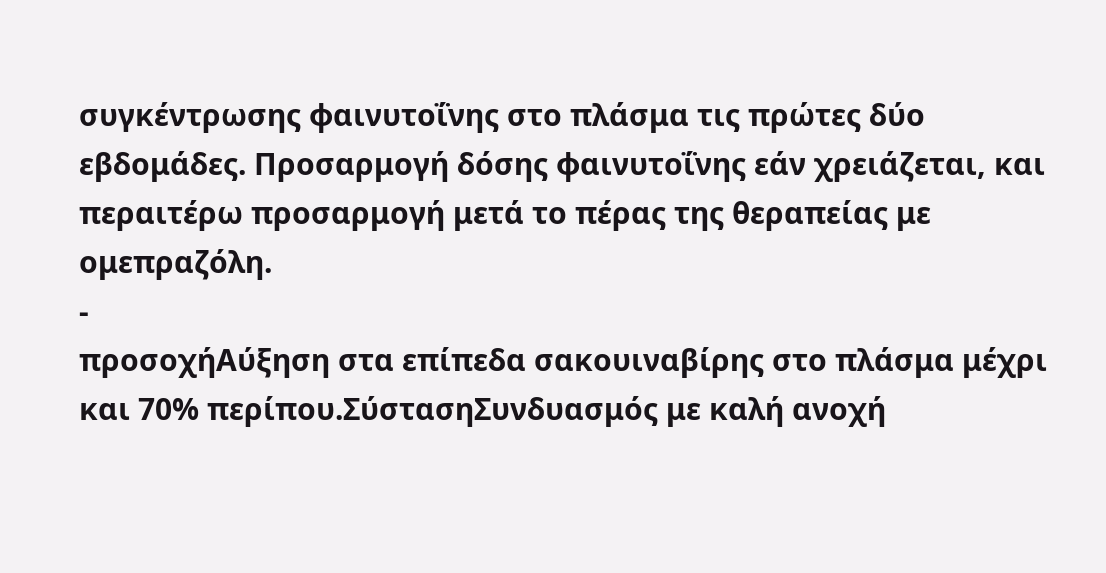συγκέντρωσης φαινυτοΐνης στο πλάσμα τις πρώτες δύο εβδομάδες. Προσαρμογή δόσης φαινυτοΐνης εάν χρειάζεται, και περαιτέρω προσαρμογή μετά το πέρας της θεραπείας με ομεπραζόλη.
-
προσοχήΑύξηση στα επίπεδα σακουιναβίρης στο πλάσμα μέχρι και 70% περίπου.ΣύστασηΣυνδυασμός με καλή ανοχή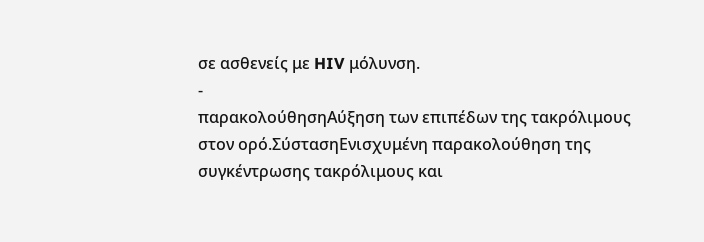σε ασθενείς με HIV μόλυνση.
-
παρακολούθησηΑύξηση των επιπέδων της τακρόλιμους στον ορό.ΣύστασηΕνισχυμένη παρακολούθηση της συγκέντρωσης τακρόλιμους και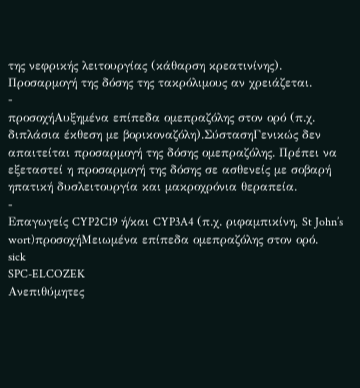της νεφρικής λειτουργίας (κάθαρση κρεατινίνης). Προσαρμογή της δόσης της τακρόλιμους αν χρειάζεται.
-
προσοχήΑυξημένα επίπεδα ομεπραζόλης στον ορό (π.χ. διπλάσια έκθεση με βορικοναζόλη).ΣύστασηΓενικώς δεν απαιτείται προσαρμογή της δόσης ομεπραζόλης. Πρέπει να εξεταστεί η προσαρμογή της δόσης σε ασθενείς με σοβαρή ηπατική δυσλειτουργία και μακροχρόνια θεραπεία.
-
Επαγωγείς CYP2C19 ή/και CYP3A4 (π.χ. ριφαμπικίνη, St John’s wort)προσοχήΜειωμένα επίπεδα ομεπραζόλης στον ορό.
sick
SPC-ELCOZEK
Ανεπιθύμητες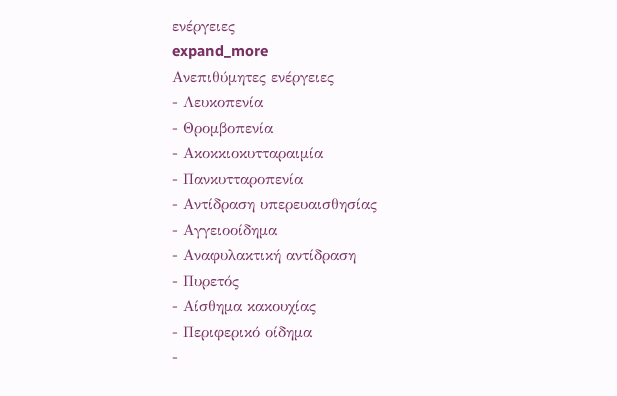ενέργειες
expand_more
Ανεπιθύμητες ενέργειες
- Λευκοπενία
- Θρομβοπενία
- Ακοκκιοκυτταραιμία
- Πανκυτταροπενία
- Αντίδραση υπερευαισθησίας
- Αγγειοοίδημα
- Αναφυλακτική αντίδραση
- Πυρετός
- Αίσθημα κακουχίας
- Περιφερικό οίδημα
-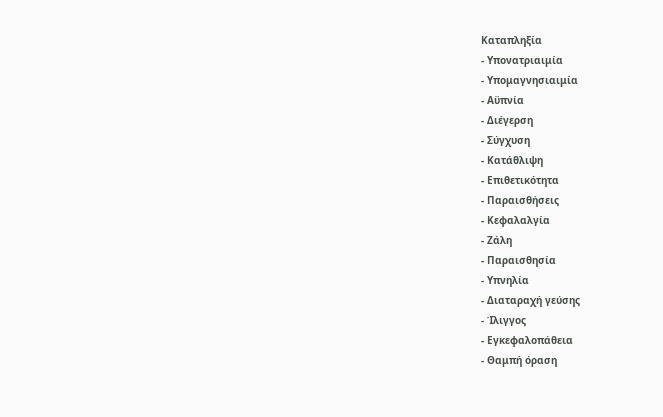Καταπληξία
- Υπονατριαιμία
- Υπομαγνησιαιμία
- Αϋπνία
- Διέγερση
- Σύγχυση
- Κατάθλιψη
- Επιθετικότητα
- Παραισθήσεις
- Κεφαλαλγία
- Ζάλη
- Παραισθησία
- Υπνηλία
- Διαταραχή γεύσης
- Ίλιγγος
- Εγκεφαλοπάθεια
- Θαμπή όραση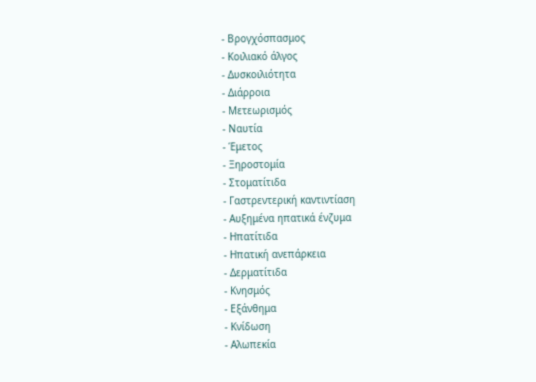- Βρογχόσπασμος
- Κοιλιακό άλγος
- Δυσκοιλιότητα
- Διάρροια
- Μετεωρισμός
- Ναυτία
- Έμετος
- Ξηροστομία
- Στοματίτιδα
- Γαστρεντερική καντιντίαση
- Αυξημένα ηπατικά ένζυμα
- Ηπατίτιδα
- Ηπατική ανεπάρκεια
- Δερματίτιδα
- Κνησμός
- Εξάνθημα
- Κνίδωση
- Αλωπεκία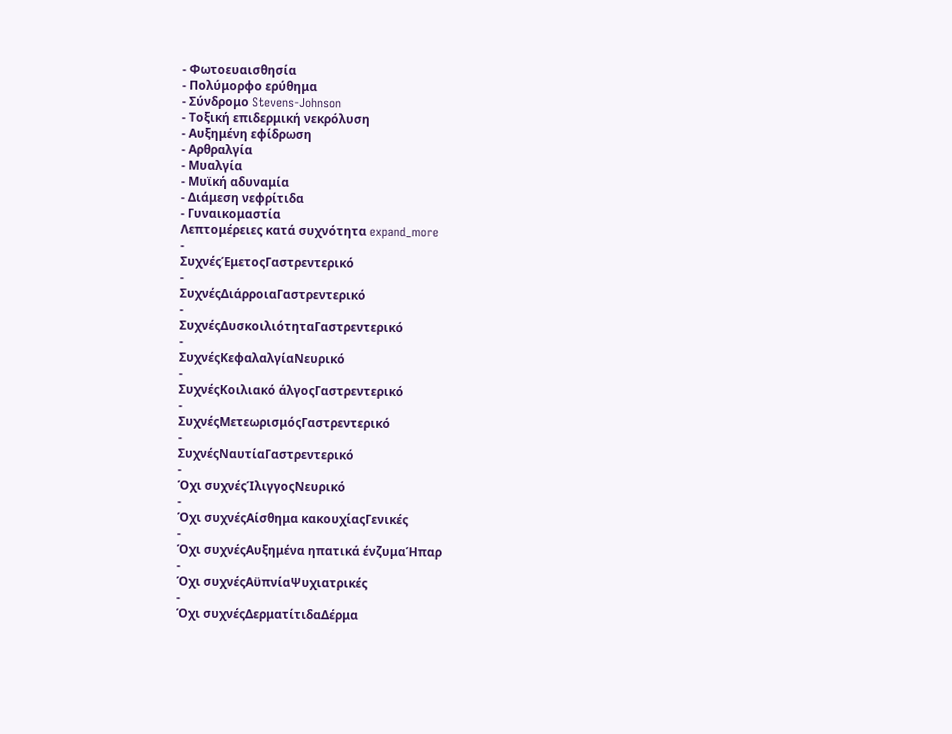- Φωτοευαισθησία
- Πολύμορφο ερύθημα
- Σύνδρομο Stevens-Johnson
- Τοξική επιδερμική νεκρόλυση
- Αυξημένη εφίδρωση
- Αρθραλγία
- Μυαλγία
- Μυϊκή αδυναμία
- Διάμεση νεφρίτιδα
- Γυναικομαστία
Λεπτομέρειες κατά συχνότητα expand_more
-
ΣυχνέςΈμετοςΓαστρεντερικό
-
ΣυχνέςΔιάρροιαΓαστρεντερικό
-
ΣυχνέςΔυσκοιλιότηταΓαστρεντερικό
-
ΣυχνέςΚεφαλαλγίαΝευρικό
-
ΣυχνέςΚοιλιακό άλγοςΓαστρεντερικό
-
ΣυχνέςΜετεωρισμόςΓαστρεντερικό
-
ΣυχνέςΝαυτίαΓαστρεντερικό
-
Όχι συχνέςΊλιγγοςΝευρικό
-
Όχι συχνέςΑίσθημα κακουχίαςΓενικές
-
Όχι συχνέςΑυξημένα ηπατικά ένζυμαΉπαρ
-
Όχι συχνέςΑϋπνίαΨυχιατρικές
-
Όχι συχνέςΔερματίτιδαΔέρμα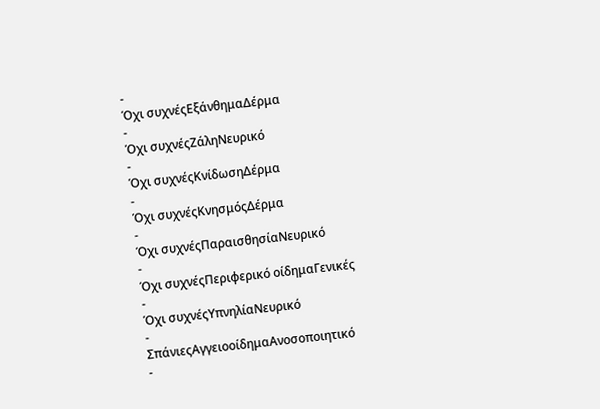-
Όχι συχνέςΕξάνθημαΔέρμα
-
Όχι συχνέςΖάληΝευρικό
-
Όχι συχνέςΚνίδωσηΔέρμα
-
Όχι συχνέςΚνησμόςΔέρμα
-
Όχι συχνέςΠαραισθησίαΝευρικό
-
Όχι συχνέςΠεριφερικό οίδημαΓενικές
-
Όχι συχνέςΥπνηλίαΝευρικό
-
ΣπάνιεςΑγγειοοίδημαΑνοσοποιητικό
-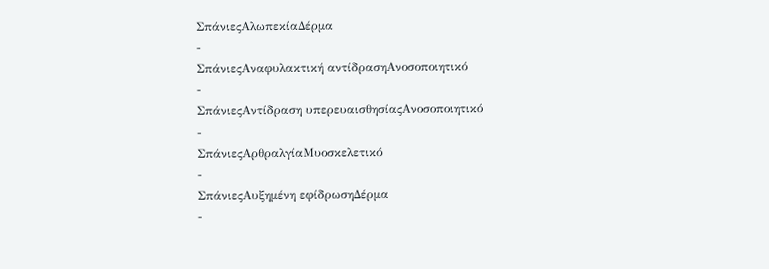ΣπάνιεςΑλωπεκίαΔέρμα
-
ΣπάνιεςΑναφυλακτική αντίδρασηΑνοσοποιητικό
-
ΣπάνιεςΑντίδραση υπερευαισθησίαςΑνοσοποιητικό
-
ΣπάνιεςΑρθραλγίαΜυοσκελετικό
-
ΣπάνιεςΑυξημένη εφίδρωσηΔέρμα
-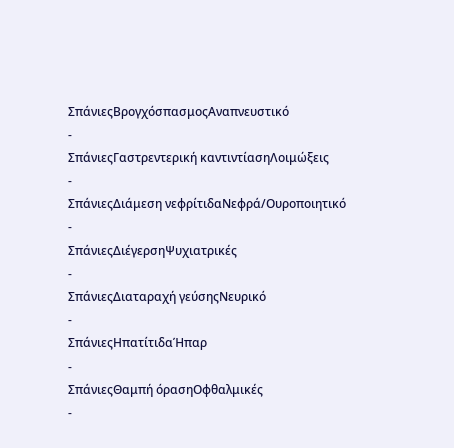ΣπάνιεςΒρογχόσπασμοςΑναπνευστικό
-
ΣπάνιεςΓαστρεντερική καντιντίασηΛοιμώξεις
-
ΣπάνιεςΔιάμεση νεφρίτιδαΝεφρά/Ουροποιητικό
-
ΣπάνιεςΔιέγερσηΨυχιατρικές
-
ΣπάνιεςΔιαταραχή γεύσηςΝευρικό
-
ΣπάνιεςΗπατίτιδαΉπαρ
-
ΣπάνιεςΘαμπή όρασηΟφθαλμικές
-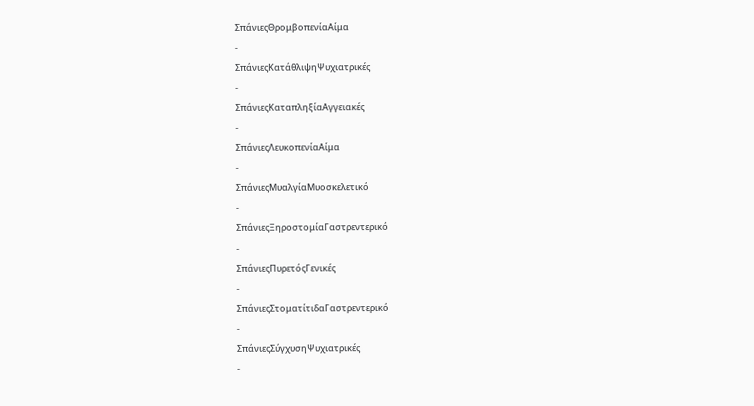ΣπάνιεςΘρομβοπενίαΑίμα
-
ΣπάνιεςΚατάθλιψηΨυχιατρικές
-
ΣπάνιεςΚαταπληξίαΑγγειακές
-
ΣπάνιεςΛευκοπενίαΑίμα
-
ΣπάνιεςΜυαλγίαΜυοσκελετικό
-
ΣπάνιεςΞηροστομίαΓαστρεντερικό
-
ΣπάνιεςΠυρετόςΓενικές
-
ΣπάνιεςΣτοματίτιδαΓαστρεντερικό
-
ΣπάνιεςΣύγχυσηΨυχιατρικές
-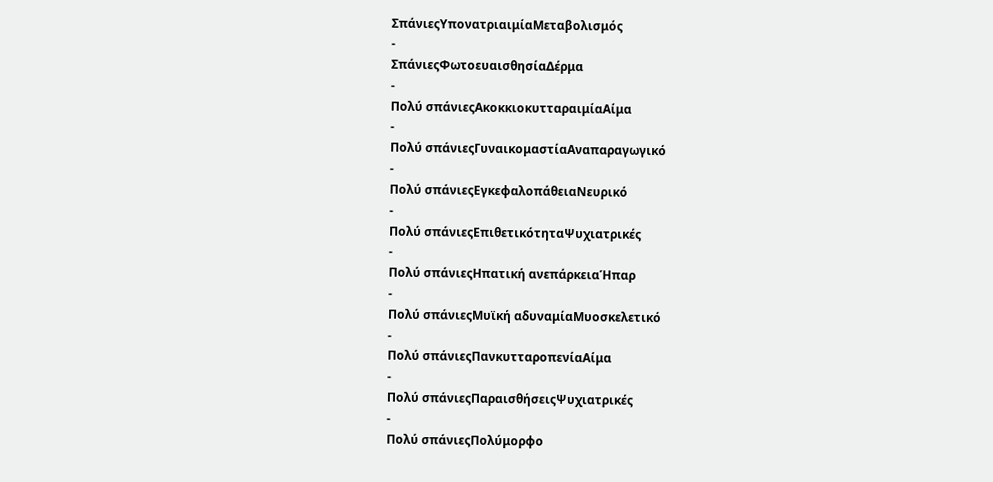ΣπάνιεςΥπονατριαιμίαΜεταβολισμός
-
ΣπάνιεςΦωτοευαισθησίαΔέρμα
-
Πολύ σπάνιεςΑκοκκιοκυτταραιμίαΑίμα
-
Πολύ σπάνιεςΓυναικομαστίαΑναπαραγωγικό
-
Πολύ σπάνιεςΕγκεφαλοπάθειαΝευρικό
-
Πολύ σπάνιεςΕπιθετικότηταΨυχιατρικές
-
Πολύ σπάνιεςΗπατική ανεπάρκειαΉπαρ
-
Πολύ σπάνιεςΜυϊκή αδυναμίαΜυοσκελετικό
-
Πολύ σπάνιεςΠανκυτταροπενίαΑίμα
-
Πολύ σπάνιεςΠαραισθήσειςΨυχιατρικές
-
Πολύ σπάνιεςΠολύμορφο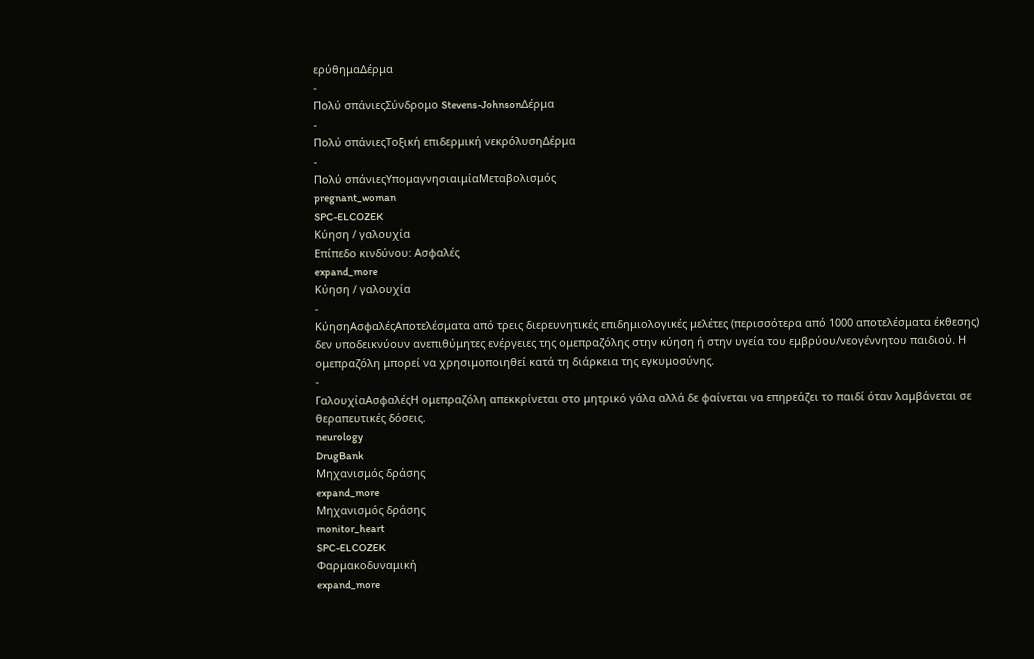ερύθημαΔέρμα
-
Πολύ σπάνιεςΣύνδρομο Stevens-JohnsonΔέρμα
-
Πολύ σπάνιεςΤοξική επιδερμική νεκρόλυσηΔέρμα
-
Πολύ σπάνιεςΥπομαγνησιαιμίαΜεταβολισμός
pregnant_woman
SPC-ELCOZEK
Κύηση / γαλουχία
Επίπεδο κινδύνου: Ασφαλές
expand_more
Κύηση / γαλουχία
-
ΚύησηΑσφαλέςΑποτελέσματα από τρεις διερευνητικές επιδημιολογικές μελέτες (περισσότερα από 1000 αποτελέσματα έκθεσης) δεν υποδεικνύουν ανεπιθύμητες ενέργειες της ομεπραζόλης στην κύηση ή στην υγεία του εμβρύου/νεογέννητου παιδιού. Η ομεπραζόλη μπορεί να χρησιμοποιηθεί κατά τη διάρκεια της εγκυμοσύνης.
-
ΓαλουχίαΑσφαλέςΗ ομεπραζόλη απεκκρίνεται στο μητρικό γάλα αλλά δε φαίνεται να επηρεάζει το παιδί όταν λαμβάνεται σε θεραπευτικές δόσεις.
neurology
DrugBank
Μηχανισμός δράσης
expand_more
Μηχανισμός δράσης
monitor_heart
SPC-ELCOZEK
Φαρμακοδυναμική
expand_more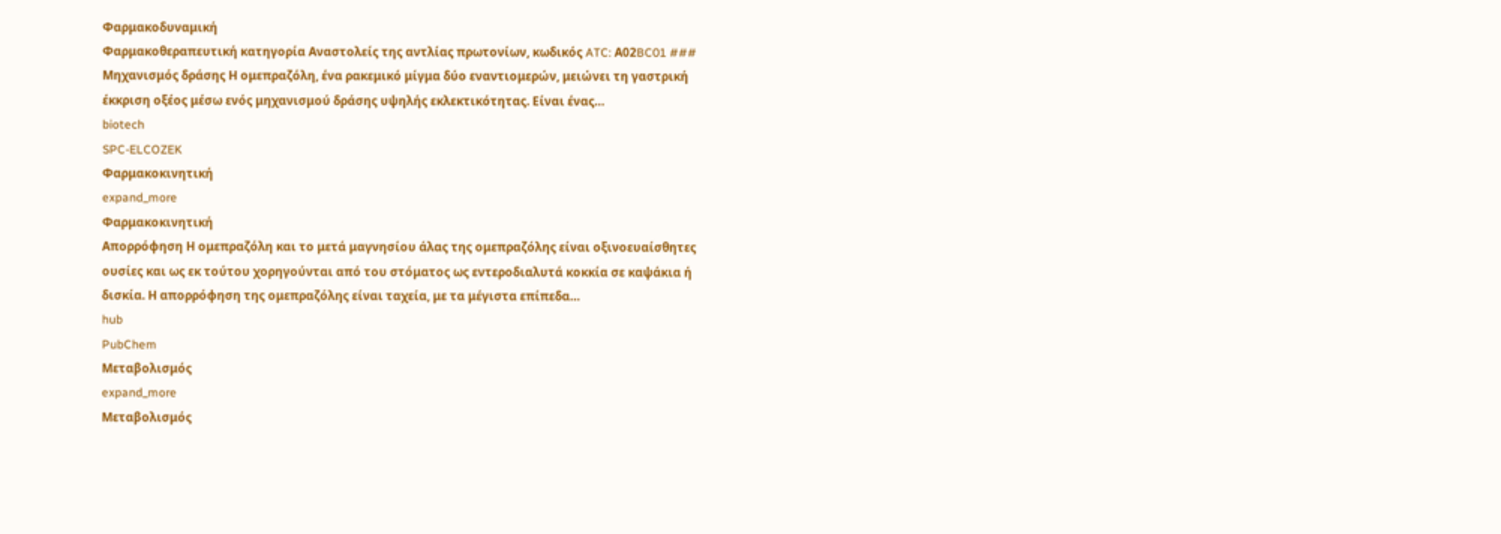Φαρμακοδυναμική
Φαρμακοθεραπευτική κατηγορία Αναστολείς της αντλίας πρωτονίων, κωδικός ATC: Α02BC01 ### Μηχανισμός δράσης Η ομεπραζόλη, ένα ρακεμικό μίγμα δύο εναντιομερών, μειώνει τη γαστρική έκκριση οξέος μέσω ενός μηχανισμού δράσης υψηλής εκλεκτικότητας. Είναι ένας…
biotech
SPC-ELCOZEK
Φαρμακοκινητική
expand_more
Φαρμακοκινητική
Απορρόφηση Η ομεπραζόλη και το μετά μαγνησίου άλας της ομεπραζόλης είναι οξινοευαίσθητες ουσίες και ως εκ τούτου χορηγούνται από του στόματος ως εντεροδιαλυτά κοκκία σε καψάκια ή δισκία. Η απορρόφηση της ομεπραζόλης είναι ταχεία, με τα μέγιστα επίπεδα…
hub
PubChem
Μεταβολισμός
expand_more
Μεταβολισμός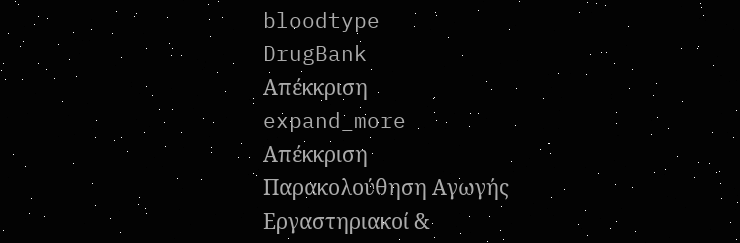bloodtype
DrugBank
Απέκκριση
expand_more
Απέκκριση
Παρακολούθηση Αγωγής
Εργαστηριακοί &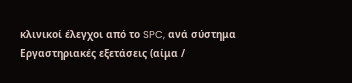κλινικοί έλεγχοι από το SPC, ανά σύστημα
Εργαστηριακές εξετάσεις (αίμα /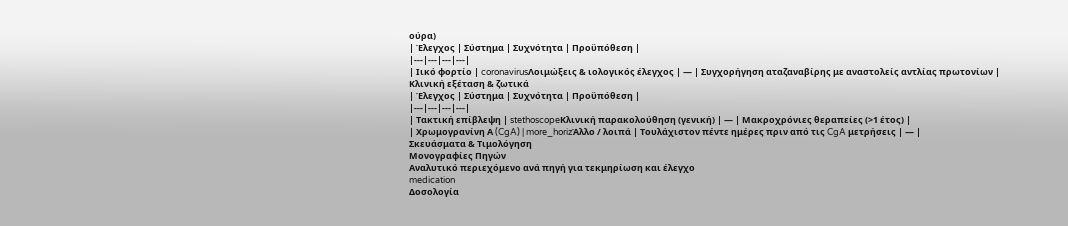ούρα)
| Έλεγχος | Σύστημα | Συχνότητα | Προϋπόθεση |
|---|---|---|---|
| Ιικό φορτίο | coronavirusΛοιμώξεις & ιολογικός έλεγχος | — | Συγχορήγηση αταζαναβίρης με αναστολείς αντλίας πρωτονίων |
Κλινική εξέταση & ζωτικά
| Έλεγχος | Σύστημα | Συχνότητα | Προϋπόθεση |
|---|---|---|---|
| Τακτική επίβλεψη | stethoscopeΚλινική παρακολούθηση (γενική) | — | Μακροχρόνιες θεραπείες (>1 έτος) |
| Χρωμογρανίνη Α (CgA) | more_horizΆλλο / λοιπά | Τουλάχιστον πέντε ημέρες πριν από τις CgA μετρήσεις | — |
Σκευάσματα & Τιμολόγηση
Μονογραφίες Πηγών
Αναλυτικό περιεχόμενο ανά πηγή για τεκμηρίωση και έλεγχο
medication
Δοσολογία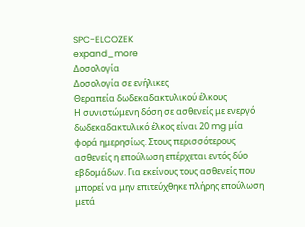SPC-ELCOZEK
expand_more
Δοσολογία
Δοσολογία σε ενήλικες
Θεραπεία δωδεκαδακτυλικού έλκους
Η συνιστώμενη δόση σε ασθενείς με ενεργό δωδεκαδακτυλικό έλκος είναι 20 mg μία φορά ημερησίως. Στους περισσότερους ασθενείς η επούλωση επέρχεται εντός δύο εβδομάδων. Για εκείνους τους ασθενείς που μπορεί να μην επιτεύχθηκε πλήρης επούλωση μετά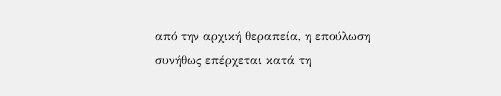από την αρχική θεραπεία, η επούλωση συνήθως επέρχεται κατά τη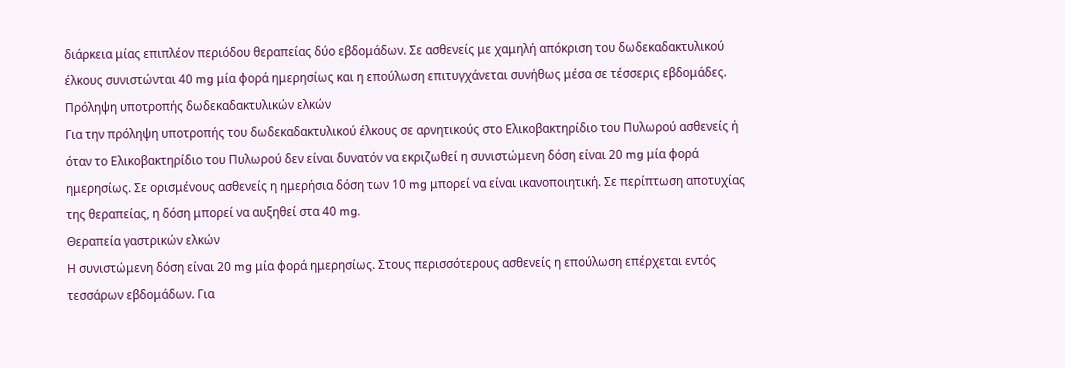διάρκεια μίας επιπλέον περιόδου θεραπείας δύο εβδομάδων. Σε ασθενείς με χαμηλή απόκριση του δωδεκαδακτυλικού έλκους συνιστώνται 40 mg μία φορά ημερησίως και η επούλωση επιτυγχάνεται συνήθως μέσα σε τέσσερις εβδομάδες.
Πρόληψη υποτροπής δωδεκαδακτυλικών ελκών
Για την πρόληψη υποτροπής του δωδεκαδακτυλικού έλκους σε αρνητικούς στο Ελικοβακτηρίδιο του Πυλωρού ασθενείς ή όταν το Ελικοβακτηρίδιο του Πυλωρού δεν είναι δυνατόν να εκριζωθεί η συνιστώμενη δόση είναι 20 mg μία φορά ημερησίως. Σε ορισμένους ασθενείς η ημερήσια δόση των 10 mg μπορεί να είναι ικανοποιητική. Σε περίπτωση αποτυχίας της θεραπείας, η δόση μπορεί να αυξηθεί στα 40 mg.
Θεραπεία γαστρικών ελκών
Η συνιστώμενη δόση είναι 20 mg μία φορά ημερησίως. Στους περισσότερους ασθενείς η επούλωση επέρχεται εντός τεσσάρων εβδομάδων. Για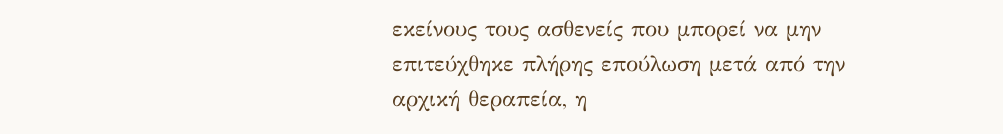εκείνους τους ασθενείς που μπορεί να μην επιτεύχθηκε πλήρης επούλωση μετά από την αρχική θεραπεία, η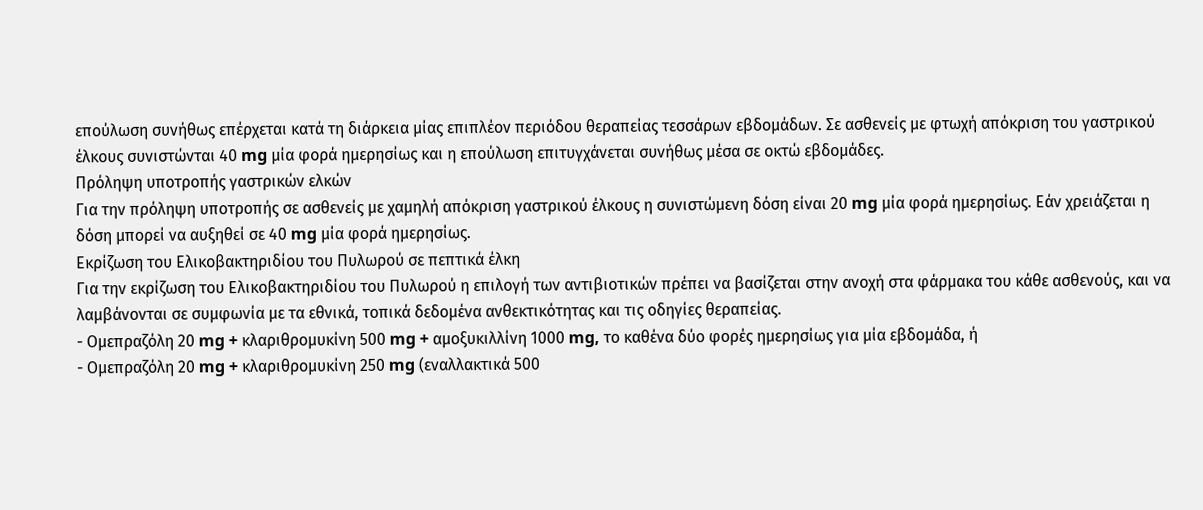επούλωση συνήθως επέρχεται κατά τη διάρκεια μίας επιπλέον περιόδου θεραπείας τεσσάρων εβδομάδων. Σε ασθενείς με φτωχή απόκριση του γαστρικού έλκους συνιστώνται 40 mg μία φορά ημερησίως και η επούλωση επιτυγχάνεται συνήθως μέσα σε οκτώ εβδομάδες.
Πρόληψη υποτροπής γαστρικών ελκών
Για την πρόληψη υποτροπής σε ασθενείς με χαμηλή απόκριση γαστρικού έλκους η συνιστώμενη δόση είναι 20 mg μία φορά ημερησίως. Εάν χρειάζεται η δόση μπορεί να αυξηθεί σε 40 mg μία φορά ημερησίως.
Εκρίζωση του Ελικοβακτηριδίου του Πυλωρού σε πεπτικά έλκη
Για την εκρίζωση του Ελικοβακτηριδίου του Πυλωρού η επιλογή των αντιβιοτικών πρέπει να βασίζεται στην ανοχή στα φάρμακα του κάθε ασθενούς, και να λαμβάνονται σε συμφωνία με τα εθνικά, τοπικά δεδομένα ανθεκτικότητας και τις οδηγίες θεραπείας.
- Ομεπραζόλη 20 mg + κλαριθρομυκίνη 500 mg + αμοξυκιλλίνη 1000 mg, το καθένα δύο φορές ημερησίως για μία εβδομάδα, ή
- Ομεπραζόλη 20 mg + κλαριθρομυκίνη 250 mg (εναλλακτικά 500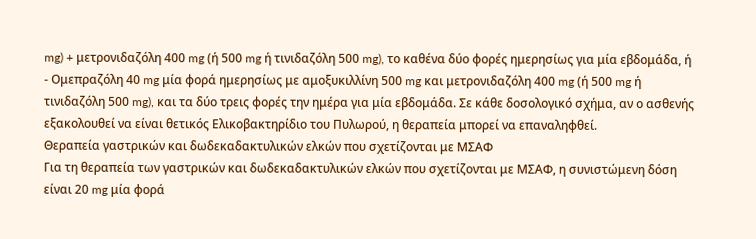mg) + μετρονιδαζόλη 400 mg (ή 500 mg ή τινιδαζόλη 500 mg), το καθένα δύο φορές ημερησίως για μία εβδομάδα, ή
- Ομεπραζόλη 40 mg μία φορά ημερησίως με αμοξυκιλλίνη 500 mg και μετρονιδαζόλη 400 mg (ή 500 mg ή τινιδαζόλη 500 mg), και τα δύο τρεις φορές την ημέρα για μία εβδομάδα. Σε κάθε δοσολογικό σχήμα, αν ο ασθενής εξακολουθεί να είναι θετικός Ελικοβακτηρίδιο του Πυλωρού, η θεραπεία μπορεί να επαναληφθεί.
Θεραπεία γαστρικών και δωδεκαδακτυλικών ελκών που σχετίζονται με ΜΣΑΦ
Για τη θεραπεία των γαστρικών και δωδεκαδακτυλικών ελκών που σχετίζονται με ΜΣΑΦ, η συνιστώμενη δόση είναι 20 mg μία φορά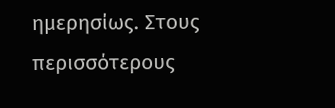ημερησίως. Στους περισσότερους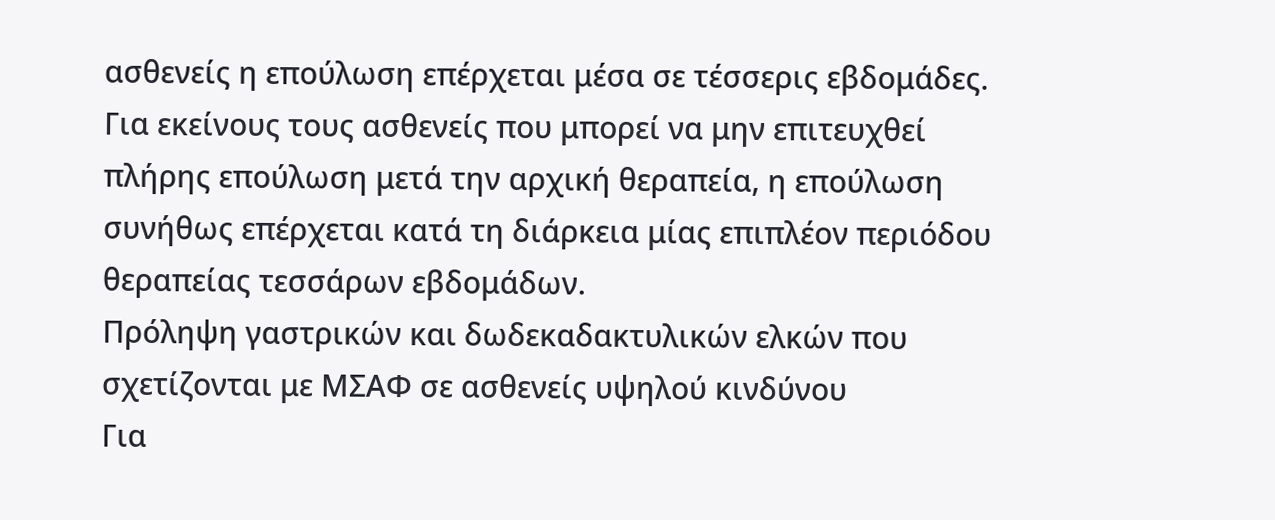ασθενείς η επούλωση επέρχεται μέσα σε τέσσερις εβδομάδες. Για εκείνους τους ασθενείς που μπορεί να μην επιτευχθεί πλήρης επούλωση μετά την αρχική θεραπεία, η επούλωση συνήθως επέρχεται κατά τη διάρκεια μίας επιπλέον περιόδου θεραπείας τεσσάρων εβδομάδων.
Πρόληψη γαστρικών και δωδεκαδακτυλικών ελκών που σχετίζονται με ΜΣΑΦ σε ασθενείς υψηλού κινδύνου
Για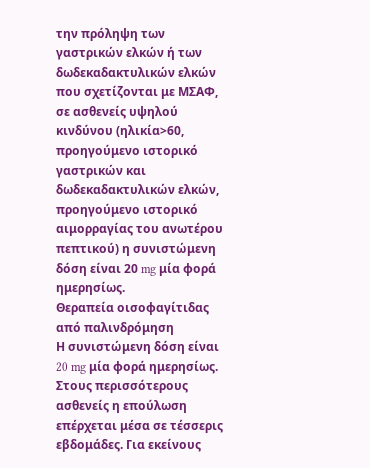την πρόληψη των γαστρικών ελκών ή των δωδεκαδακτυλικών ελκών που σχετίζονται με ΜΣΑΦ, σε ασθενείς υψηλού κινδύνου (ηλικία>60, προηγούμενο ιστορικό γαστρικών και δωδεκαδακτυλικών ελκών, προηγούμενο ιστορικό αιμορραγίας του ανωτέρου πεπτικού) η συνιστώμενη δόση είναι 20 mg μία φορά ημερησίως.
Θεραπεία οισοφαγίτιδας από παλινδρόμηση
Η συνιστώμενη δόση είναι 20 mg μία φορά ημερησίως. Στους περισσότερους ασθενείς η επούλωση επέρχεται μέσα σε τέσσερις εβδομάδες. Για εκείνους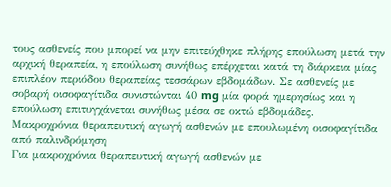τους ασθενείς που μπορεί να μην επιτεύχθηκε πλήρης επούλωση μετά την αρχική θεραπεία, η επούλωση συνήθως επέρχεται κατά τη διάρκεια μίας επιπλέον περιόδου θεραπείας τεσσάρων εβδομάδων. Σε ασθενείς με σοβαρή οισοφαγίτιδα συνιστώνται 40 mg μία φορά ημερησίως και η επούλωση επιτυγχάνεται συνήθως μέσα σε οκτώ εβδομάδες.
Μακροχρόνια θεραπευτική αγωγή ασθενών με επουλωμένη οισοφαγίτιδα από παλινδρόμηση
Για μακροχρόνια θεραπευτική αγωγή ασθενών με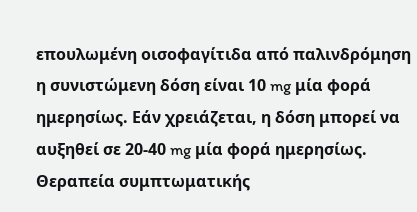επουλωμένη οισοφαγίτιδα από παλινδρόμηση η συνιστώμενη δόση είναι 10 mg μία φορά ημερησίως. Εάν χρειάζεται, η δόση μπορεί να αυξηθεί σε 20-40 mg μία φορά ημερησίως.
Θεραπεία συμπτωματικής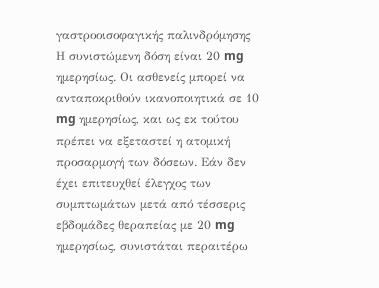γαστροοισοφαγικής παλινδρόμησης
Η συνιστώμενη δόση είναι 20 mg ημερησίως. Οι ασθενείς μπορεί να ανταποκριθούν ικανοποιητικά σε 10 mg ημερησίως, και ως εκ τούτου πρέπει να εξεταστεί η ατομική προσαρμογή των δόσεων. Εάν δεν έχει επιτευχθεί έλεγχος των συμπτωμάτων μετά από τέσσερις εβδομάδες θεραπείας με 20 mg ημερησίως, συνιστάται περαιτέρω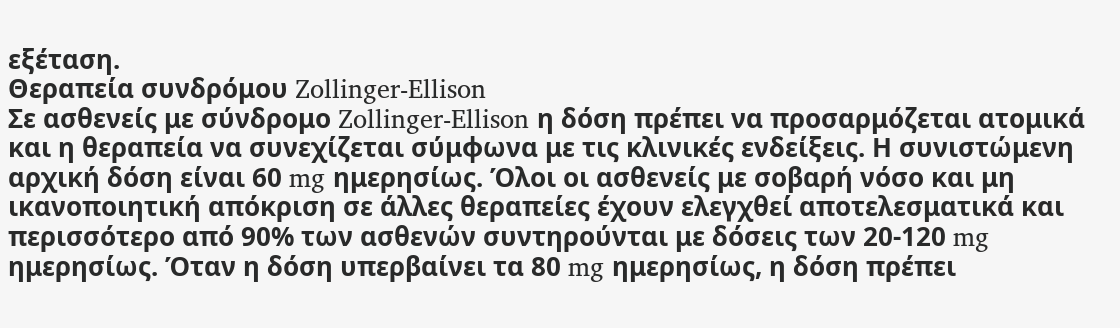εξέταση.
Θεραπεία συνδρόμου Zollinger-Ellison
Σε ασθενείς με σύνδρομο Zollinger-Ellison η δόση πρέπει να προσαρμόζεται ατομικά και η θεραπεία να συνεχίζεται σύμφωνα με τις κλινικές ενδείξεις. Η συνιστώμενη αρχική δόση είναι 60 mg ημερησίως. Όλοι οι ασθενείς με σοβαρή νόσο και μη ικανοποιητική απόκριση σε άλλες θεραπείες έχουν ελεγχθεί αποτελεσματικά και περισσότερο από 90% των ασθενών συντηρούνται με δόσεις των 20-120 mg ημερησίως. Όταν η δόση υπερβαίνει τα 80 mg ημερησίως, η δόση πρέπει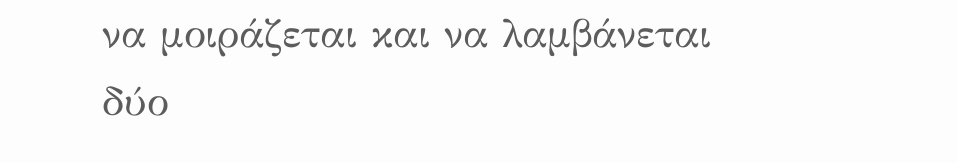να μοιράζεται και να λαμβάνεται δύο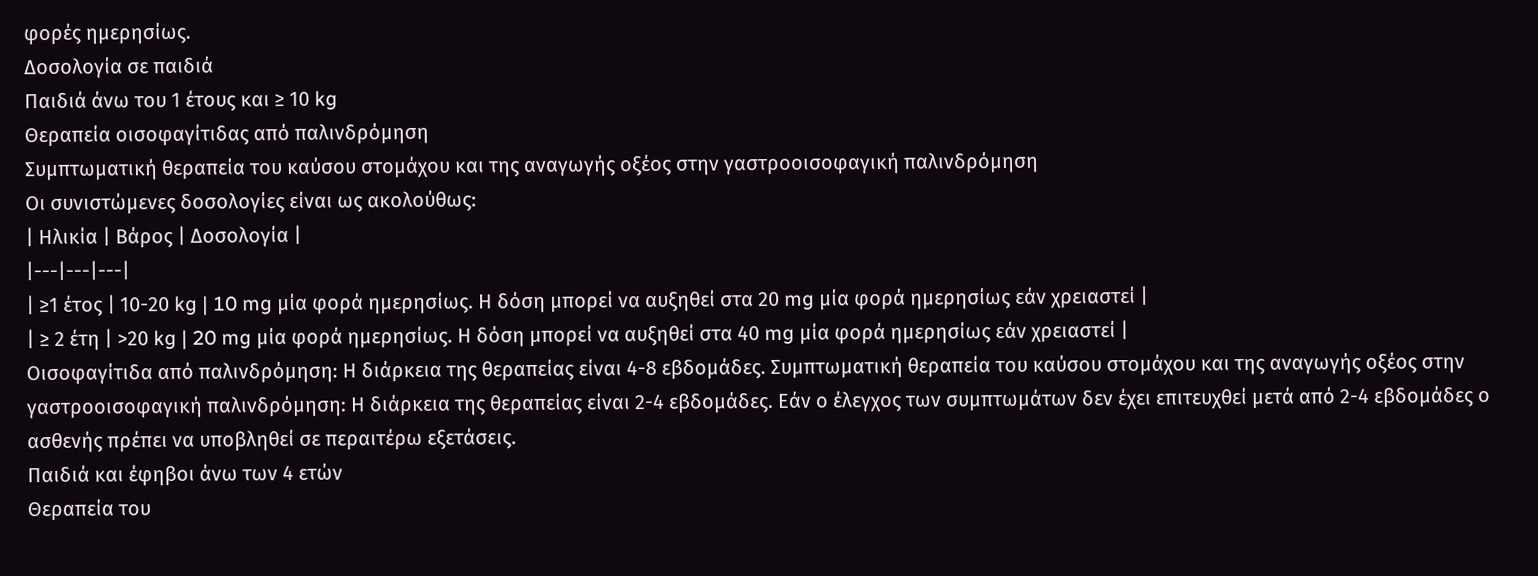φορές ημερησίως.
Δοσολογία σε παιδιά
Παιδιά άνω του 1 έτους και ≥ 10 kg
Θεραπεία οισοφαγίτιδας από παλινδρόμηση
Συμπτωματική θεραπεία του καύσου στομάχου και της αναγωγής οξέος στην γαστροοισοφαγική παλινδρόμηση
Οι συνιστώμενες δοσολογίες είναι ως ακολούθως:
| Ηλικία | Βάρος | Δοσολογία |
|---|---|---|
| ≥1 έτος | 10-20 kg | 10 mg μία φορά ημερησίως. Η δόση μπορεί να αυξηθεί στα 20 mg μία φορά ημερησίως εάν χρειαστεί |
| ≥ 2 έτη | >20 kg | 20 mg μία φορά ημερησίως. Η δόση μπορεί να αυξηθεί στα 40 mg μία φορά ημερησίως εάν χρειαστεί |
Οισοφαγίτιδα από παλινδρόμηση: Η διάρκεια της θεραπείας είναι 4-8 εβδομάδες. Συμπτωματική θεραπεία του καύσου στομάχου και της αναγωγής οξέος στην γαστροοισοφαγική παλινδρόμηση: Η διάρκεια της θεραπείας είναι 2-4 εβδομάδες. Εάν ο έλεγχος των συμπτωμάτων δεν έχει επιτευχθεί μετά από 2-4 εβδομάδες ο ασθενής πρέπει να υποβληθεί σε περαιτέρω εξετάσεις.
Παιδιά και έφηβοι άνω των 4 ετών
Θεραπεία του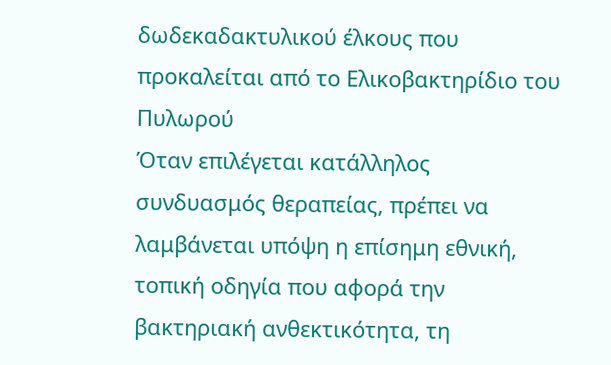δωδεκαδακτυλικού έλκους που προκαλείται από το Ελικοβακτηρίδιο του Πυλωρού
Όταν επιλέγεται κατάλληλος συνδυασμός θεραπείας, πρέπει να λαμβάνεται υπόψη η επίσημη εθνική, τοπική οδηγία που αφορά την βακτηριακή ανθεκτικότητα, τη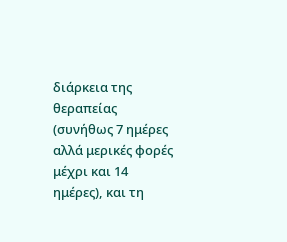διάρκεια της θεραπείας (συνήθως 7 ημέρες αλλά μερικές φορές μέχρι και 14 ημέρες), και τη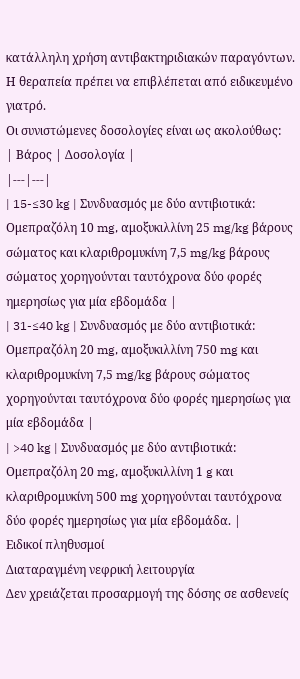κατάλληλη χρήση αντιβακτηριδιακών παραγόντων. Η θεραπεία πρέπει να επιβλέπεται από ειδικευμένο γιατρό.
Οι συνιστώμενες δοσολογίες είναι ως ακολούθως:
| Βάρος | Δοσολογία |
|---|---|
| 15-≤30 kg | Συνδυασμός με δύο αντιβιοτικά: Ομεπραζόλη 10 mg, αμοξυκιλλίνη 25 mg/kg βάρους σώματος και κλαριθρομυκίνη 7,5 mg/kg βάρους σώματος χορηγούνται ταυτόχρονα δύο φορές ημερησίως για μία εβδομάδα |
| 31-≤40 kg | Συνδυασμός με δύο αντιβιοτικά: Ομεπραζόλη 20 mg, αμοξυκιλλίνη 750 mg και κλαριθρομυκίνη 7,5 mg/kg βάρους σώματος χορηγούνται ταυτόχρονα δύο φορές ημερησίως για μία εβδομάδα |
| >40 kg | Συνδυασμός με δύο αντιβιοτικά: Ομεπραζόλη 20 mg, αμοξυκιλλίνη 1 g και κλαριθρομυκίνη 500 mg χορηγούνται ταυτόχρονα δύο φορές ημερησίως για μία εβδομάδα. |
Ειδικοί πληθυσμοί
Διαταραγμένη νεφρική λειτουργία
Δεν χρειάζεται προσαρμογή της δόσης σε ασθενείς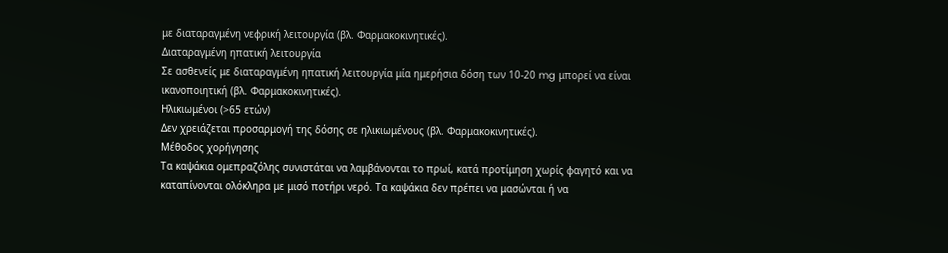με διαταραγμένη νεφρική λειτουργία (βλ. Φαρμακοκινητικές).
Διαταραγμένη ηπατική λειτουργία
Σε ασθενείς με διαταραγμένη ηπατική λειτουργία μία ημερήσια δόση των 10-20 mg μπορεί να είναι ικανοποιητική (βλ. Φαρμακοκινητικές).
Ηλικιωμένοι (>65 ετών)
Δεν χρειάζεται προσαρμογή της δόσης σε ηλικιωμένους (βλ. Φαρμακοκινητικές).
Μέθοδος χορήγησης
Τα καψάκια ομεπραζόλης συνιστάται να λαμβάνονται το πρωί, κατά προτίμηση χωρίς φαγητό και να καταπίνονται ολόκληρα με μισό ποτήρι νερό. Τα καψάκια δεν πρέπει να μασώνται ή να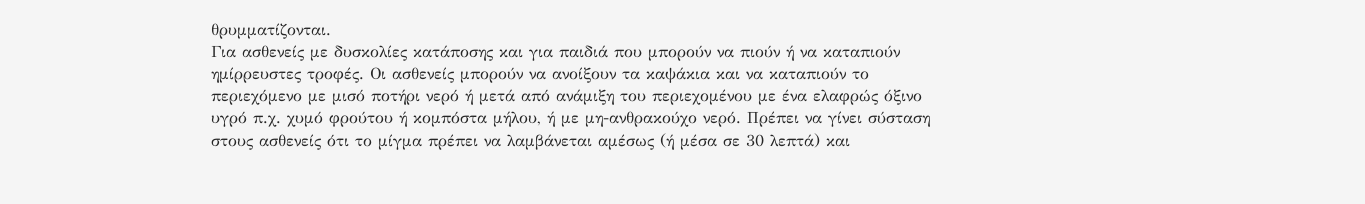θρυμματίζονται.
Για ασθενείς με δυσκολίες κατάποσης και για παιδιά που μπορούν να πιούν ή να καταπιούν ημίρρευστες τροφές. Οι ασθενείς μπορούν να ανοίξουν τα καψάκια και να καταπιούν το περιεχόμενο με μισό ποτήρι νερό ή μετά από ανάμιξη του περιεχομένου με ένα ελαφρώς όξινο υγρό π.χ. χυμό φρούτου ή κομπόστα μήλου, ή με μη-ανθρακούχο νερό. Πρέπει να γίνει σύσταση στους ασθενείς ότι το μίγμα πρέπει να λαμβάνεται αμέσως (ή μέσα σε 30 λεπτά) και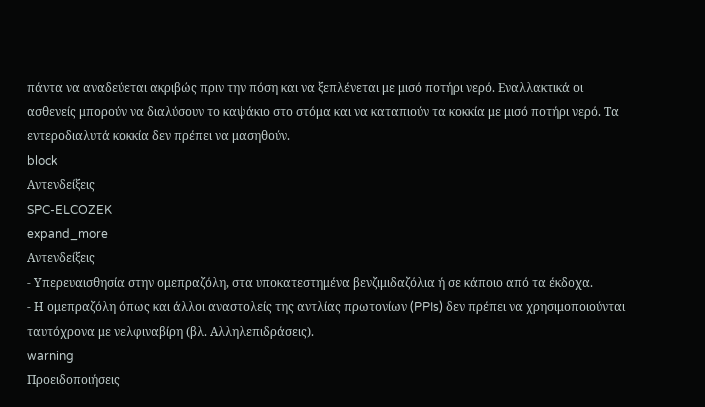πάντα να αναδεύεται ακριβώς πριν την πόση και να ξεπλένεται με μισό ποτήρι νερό. Εναλλακτικά οι ασθενείς μπορούν να διαλύσουν το καψάκιο στο στόμα και να καταπιούν τα κοκκία με μισό ποτήρι νερό. Τα εντεροδιαλυτά κοκκία δεν πρέπει να μασηθούν.
block
Αντενδείξεις
SPC-ELCOZEK
expand_more
Αντενδείξεις
- Υπερευαισθησία στην ομεπραζόλη, στα υποκατεστημένα βενζιμιδαζόλια ή σε κάποιο από τα έκδοχα.
- Η ομεπραζόλη όπως και άλλοι αναστολείς της αντλίας πρωτονίων (PPIs) δεν πρέπει να χρησιμοποιούνται ταυτόχρονα με νελφιναβίρη (βλ. Αλληλεπιδράσεις).
warning
Προειδοποιήσεις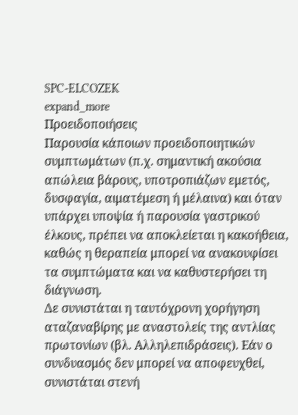SPC-ELCOZEK
expand_more
Προειδοποιήσεις
Παρουσία κάποιων προειδοποιητικών συμπτωμάτων (π.χ. σημαντική ακούσια απώλεια βάρους, υποτροπιάζων εμετός, δυσφαγία, αιματέμεση ή μέλαινα) και όταν υπάρχει υποψία ή παρουσία γαστρικού έλκους, πρέπει να αποκλείεται η κακοήθεια, καθώς η θεραπεία μπορεί να ανακουφίσει τα συμπτώματα και να καθυστερήσει τη διάγνωση.
Δε συνιστάται η ταυτόχρονη χορήγηση αταζαναβίρης με αναστολείς της αντλίας πρωτονίων (βλ. Αλληλεπιδράσεις). Εάν ο συνδυασμός δεν μπορεί να αποφευχθεί, συνιστάται στενή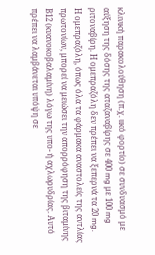κλινική παρακολούθηση (π.χ. ιικό φορτίο) σε συνδυασμό με αύξηση της δόσης της αταζαναβίρης σε 400 mg με 100 mg ριτοναβίρη. Η ομεπραζόλη δεν πρέπει να ξεπερνά τα 20 mg.
Η ομεπραζόλη, όπως όλα τα φάρμακα αναστολείς της αντλίας πρωτονίων, μπορεί να μειώσει την απορρόφηση της βιταμίνης Β12 (κυανοκοβαλαμίνη) λόγω της υπο- ή αχλωρυδρίας. Αυτό πρέπει να λαμβάνεται υπόψη σε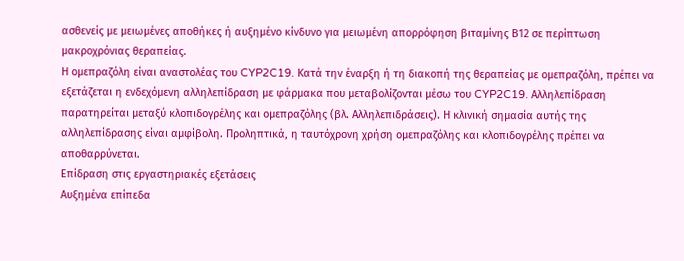ασθενείς με μειωμένες αποθήκες ή αυξημένο κίνδυνο για μειωμένη απορρόφηση βιταμίνης Β12 σε περίπτωση μακροχρόνιας θεραπείας.
Η ομεπραζόλη είναι αναστολέας του CYP2C19. Κατά την έναρξη ή τη διακοπή της θεραπείας με ομεπραζόλη, πρέπει να εξετάζεται η ενδεχόμενη αλληλεπίδραση με φάρμακα που μεταβολίζονται μέσω του CYP2C19. Αλληλεπίδραση παρατηρείται μεταξύ κλοπιδογρέλης και ομεπραζόλης (βλ. Αλληλεπιδράσεις). Η κλινική σημασία αυτής της αλληλεπίδρασης είναι αμφίβολη. Προληπτικά, η ταυτόχρονη χρήση ομεπραζόλης και κλοπιδογρέλης πρέπει να αποθαρρύνεται.
Επίδραση στις εργαστηριακές εξετάσεις
Αυξημένα επίπεδα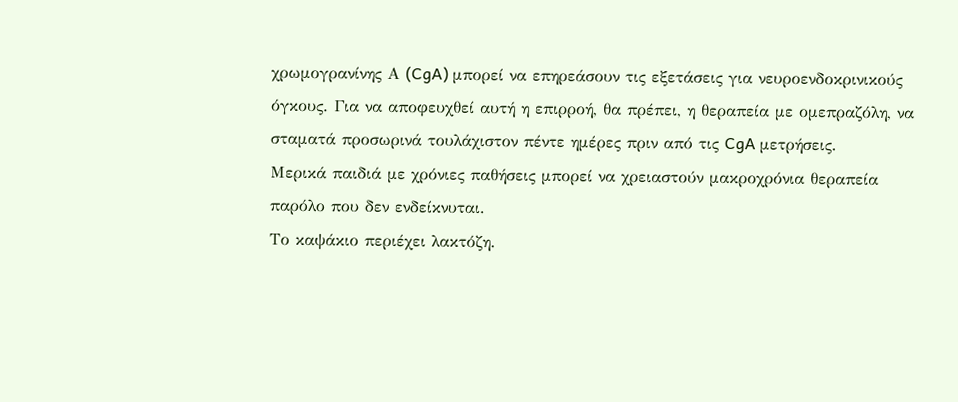χρωμογρανίνης Α (CgA) μπορεί να επηρεάσουν τις εξετάσεις για νευροενδοκρινικούς όγκους. Για να αποφευχθεί αυτή η επιρροή, θα πρέπει, η θεραπεία με ομεπραζόλη, να σταματά προσωρινά τουλάχιστον πέντε ημέρες πριν από τις CgA μετρήσεις.
Μερικά παιδιά με χρόνιες παθήσεις μπορεί να χρειαστούν μακροχρόνια θεραπεία παρόλο που δεν ενδείκνυται.
Το καψάκιο περιέχει λακτόζη.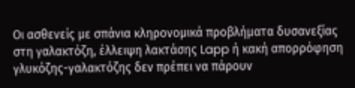Οι ασθενείς με σπάνια κληρονομικά προβλήματα δυσανεξίας στη γαλακτόζη, έλλειψη λακτάσης Lapp ή κακή απορρόφηση γλυκόζης-γαλακτόζης δεν πρέπει να πάρουν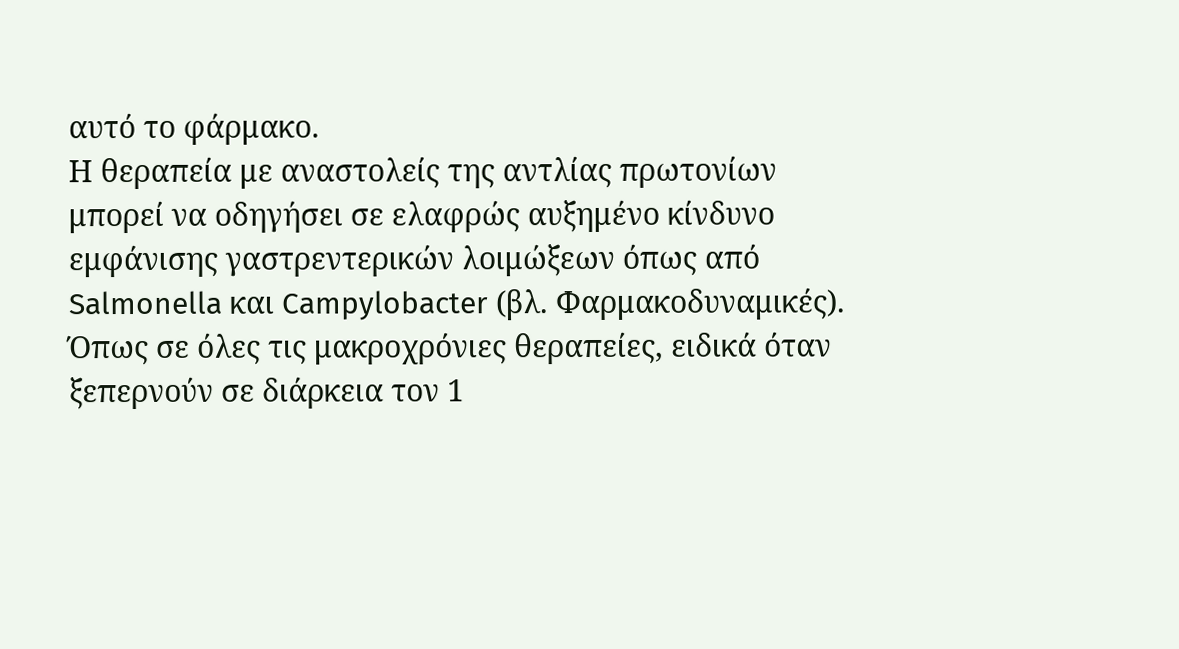αυτό το φάρμακο.
Η θεραπεία με αναστολείς της αντλίας πρωτονίων μπορεί να οδηγήσει σε ελαφρώς αυξημένο κίνδυνο εμφάνισης γαστρεντερικών λοιμώξεων όπως από Salmonella και Campylobacter (βλ. Φαρμακοδυναμικές).
Όπως σε όλες τις μακροχρόνιες θεραπείες, ειδικά όταν ξεπερνούν σε διάρκεια τον 1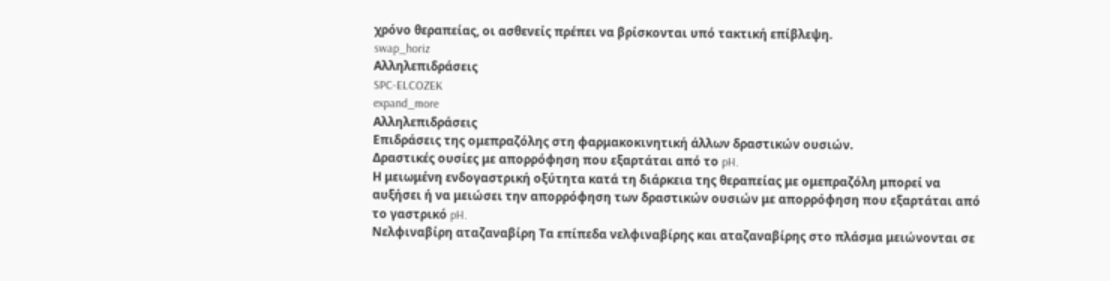χρόνο θεραπείας, οι ασθενείς πρέπει να βρίσκονται υπό τακτική επίβλεψη.
swap_horiz
Αλληλεπιδράσεις
SPC-ELCOZEK
expand_more
Αλληλεπιδράσεις
Επιδράσεις της ομεπραζόλης στη φαρμακοκινητική άλλων δραστικών ουσιών.
Δραστικές ουσίες με απορρόφηση που εξαρτάται από το pH.
Η μειωμένη ενδογαστρική οξύτητα κατά τη διάρκεια της θεραπείας με ομεπραζόλη μπορεί να αυξήσει ή να μειώσει την απορρόφηση των δραστικών ουσιών με απορρόφηση που εξαρτάται από το γαστρικό pH.
Νελφιναβίρη αταζαναβίρη Τα επίπεδα νελφιναβίρης και αταζαναβίρης στο πλάσμα μειώνονται σε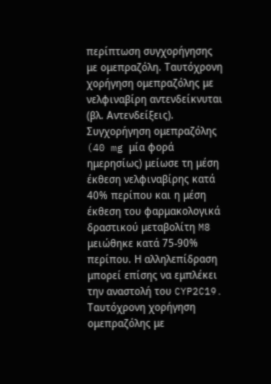περίπτωση συγχορήγησης με ομεπραζόλη. Ταυτόχρονη χορήγηση ομεπραζόλης με νελφιναβίρη αντενδείκνυται (βλ. Αντενδείξεις). Συγχορήγηση ομεπραζόλης (40 mg μία φορά ημερησίως) μείωσε τη μέση έκθεση νελφιναβίρης κατά 40% περίπου και η μέση έκθεση του φαρμακολογικά δραστικού μεταβολίτη M8 μειώθηκε κατά 75-90% περίπου. Η αλληλεπίδραση μπορεί επίσης να εμπλέκει την αναστολή του CYP2C19. Ταυτόχρονη χορήγηση ομεπραζόλης με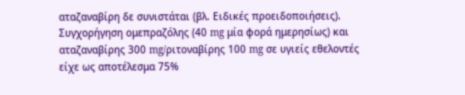αταζαναβίρη δε συνιστάται (βλ. Ειδικές προειδοποιήσεις). Συγχορήγηση ομεπραζόλης (40 mg μία φορά ημερησίως) και αταζαναβίρης 300 mg/ριτοναβίρης 100 mg σε υγιείς εθελοντές είχε ως αποτέλεσμα 75%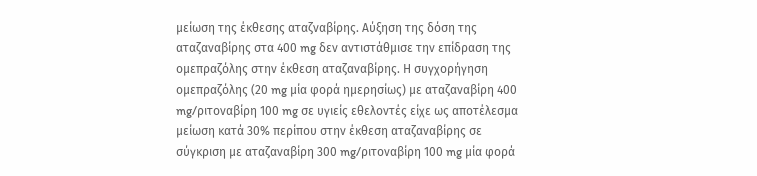μείωση της έκθεσης αταζναβίρης. Αύξηση της δόση της αταζαναβίρης στα 400 mg δεν αντιστάθμισε την επίδραση της ομεπραζόλης στην έκθεση αταζαναβίρης. Η συγχορήγηση ομεπραζόλης (20 mg μία φορά ημερησίως) με αταζαναβίρη 400 mg/ριτοναβίρη 100 mg σε υγιείς εθελοντές είχε ως αποτέλεσμα μείωση κατά 30% περίπου στην έκθεση αταζαναβίρης σε σύγκριση με αταζαναβίρη 300 mg/ριτοναβίρη 100 mg μία φορά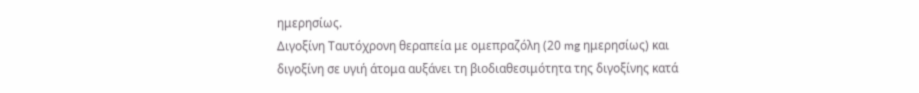ημερησίως.
Διγοξίνη Ταυτόχρονη θεραπεία με ομεπραζόλη (20 mg ημερησίως) και διγοξίνη σε υγιή άτομα αυξάνει τη βιοδιαθεσιμότητα της διγοξίνης κατά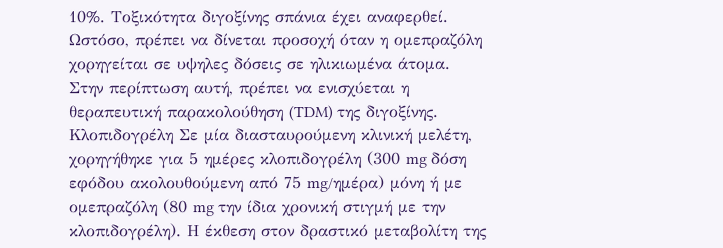10%. Τοξικότητα διγοξίνης σπάνια έχει αναφερθεί. Ωστόσο, πρέπει να δίνεται προσοχή όταν η ομεπραζόλη χορηγείται σε υψηλες δόσεις σε ηλικιωμένα άτομα. Στην περίπτωση αυτή, πρέπει να ενισχύεται η θεραπευτική παρακολούθηση (TDM) της διγοξίνης.
Κλοπιδογρέλη Σε μία διασταυρούμενη κλινική μελέτη, χορηγήθηκε για 5 ημέρες κλοπιδογρέλη (300 mg δόση εφόδου ακολουθούμενη από 75 mg/ημέρα) μόνη ή με ομεπραζόλη (80 mg την ίδια χρονική στιγμή με την κλοπιδογρέλη). Η έκθεση στον δραστικό μεταβολίτη της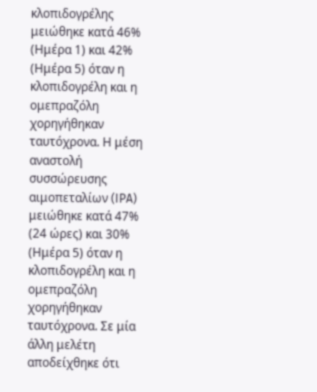κλοπιδογρέλης μειώθηκε κατά 46% (Ημέρα 1) και 42% (Ημέρα 5) όταν η κλοπιδογρέλη και η ομεπραζόλη χορηγήθηκαν ταυτόχρονα. Η μέση αναστολή συσσώρευσης αιμοπεταλίων (IPA) μειώθηκε κατά 47% (24 ώρες) και 30% (Ημέρα 5) όταν η κλοπιδογρέλη και η ομεπραζόλη χορηγήθηκαν ταυτόχρονα. Σε μία άλλη μελέτη αποδείχθηκε ότι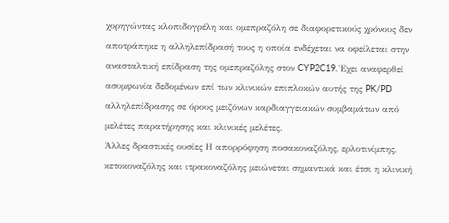χορηγώντας κλοπιδογρέλη και ομεπραζόλη σε διαφορετικούς χρόνους δεν αποτράπηκε η αλληλεπίδρασή τους η οποία ενδέχεται να οφείλεται στην ανασταλτική επίδραση της ομεπραζόλης στον CYP2C19. Έχει αναφερθεί ασυμφωνία δεδομένων επί των κλινικών επιπλοκών αυτής της PK/PD αλληλεπίδρασης σε όρους μειζόνων καρδιαγγειακών συμβαμάτων από μελέτες παρατήρησης και κλινικές μελέτες.
Άλλες δραστικές ουσίες Η απορρόφηση ποσακοναζόλης, ερλοτινίμπης, κετοκοναζόλης και ιτρακοναζόλης μειώνεται σημαντικά και έτσι η κλινική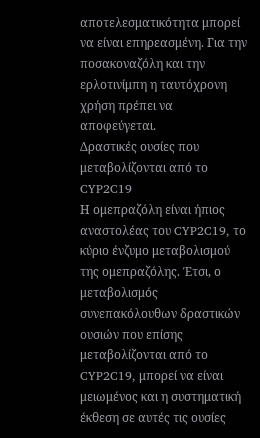αποτελεσματικότητα μπορεί να είναι επηρεασμένη. Για την ποσακοναζόλη και την ερλοτινίμπη η ταυτόχρονη χρήση πρέπει να αποφεύγεται.
Δραστικές ουσίες που μεταβολίζονται από το CYP2C19
Η ομεπραζόλη είναι ήπιος αναστολέας του CYP2C19, το κύριο ένζυμο μεταβολισμού της ομεπραζόλης. Έτσι, ο μεταβολισμός συνεπακόλουθων δραστικών ουσιών που επίσης μεταβολίζονται από το CYP2C19, μπορεί να είναι μειωμένος και η συστηματική έκθεση σε αυτές τις ουσίες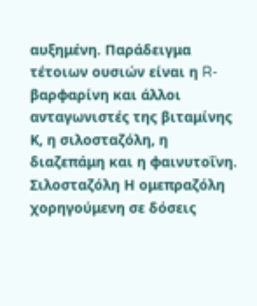αυξημένη. Παράδειγμα τέτοιων ουσιών είναι η R-βαρφαρίνη και άλλοι ανταγωνιστές της βιταμίνης Κ, η σιλοσταζόλη, η διαζεπάμη και η φαινυτοΐνη.
Σιλοσταζόλη Η ομεπραζόλη χορηγούμενη σε δόσεις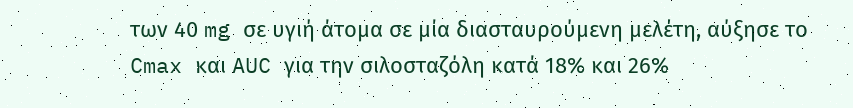των 40 mg σε υγιή άτομα σε μία διασταυρούμενη μελέτη, αύξησε το Cmax και AUC για την σιλοσταζόλη κατά 18% και 26%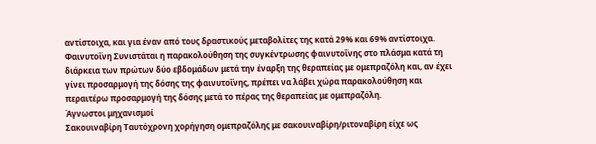αντίστοιχα, και για έναν από τους δραστικούς μεταβολίτες της κατά 29% και 69% αντίστοιχα.
Φαινυτοΐνη Συνιστάται η παρακολούθηση της συγκέντρωσης φαινυτοΐνης στο πλάσμα κατά τη διάρκεια των πρώτων δύο εβδομάδων μετά την έναρξη της θεραπείας με ομεπραζόλη και, αν έχει γίνει προσαρμογή της δόσης της φαινυτοΐνης, πρέπει να λάβει χώρα παρακολούθηση και περαιτέρω προσαρμογή της δόσης μετά το πέρας της θεραπείας με ομεπραζόλη.
Άγνωστοι μηχανισμοί
Σακουιναβίρη Ταυτόχρονη χορήγηση ομεπραζόλης με σακουιναβίρη/ριτοναβίρη είχε ως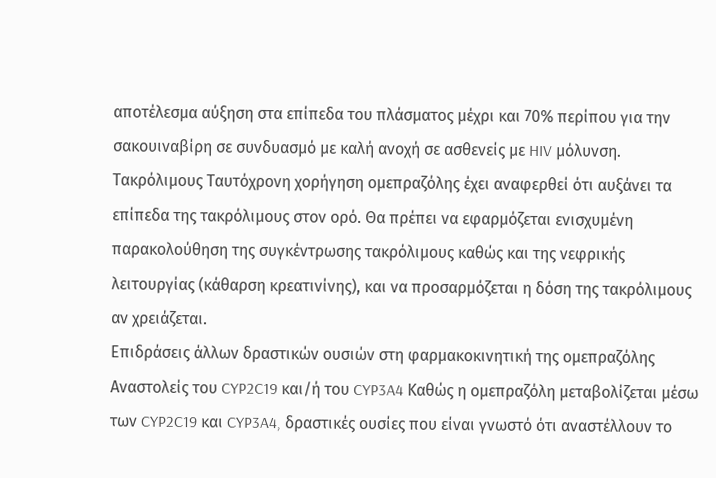αποτέλεσμα αύξηση στα επίπεδα του πλάσματος μέχρι και 70% περίπου για την σακουιναβίρη σε συνδυασμό με καλή ανοχή σε ασθενείς με HIV μόλυνση.
Τακρόλιμους Ταυτόχρονη χορήγηση ομεπραζόλης έχει αναφερθεί ότι αυξάνει τα επίπεδα της τακρόλιμους στον ορό. Θα πρέπει να εφαρμόζεται ενισχυμένη παρακολούθηση της συγκέντρωσης τακρόλιμους καθώς και της νεφρικής λειτουργίας (κάθαρση κρεατινίνης), και να προσαρμόζεται η δόση της τακρόλιμους αν χρειάζεται.
Επιδράσεις άλλων δραστικών ουσιών στη φαρμακοκινητική της ομεπραζόλης
Αναστολείς του CYP2C19 και/ή του CYP3A4 Καθώς η ομεπραζόλη μεταβολίζεται μέσω των CYP2C19 και CYP3A4, δραστικές ουσίες που είναι γνωστό ότι αναστέλλουν το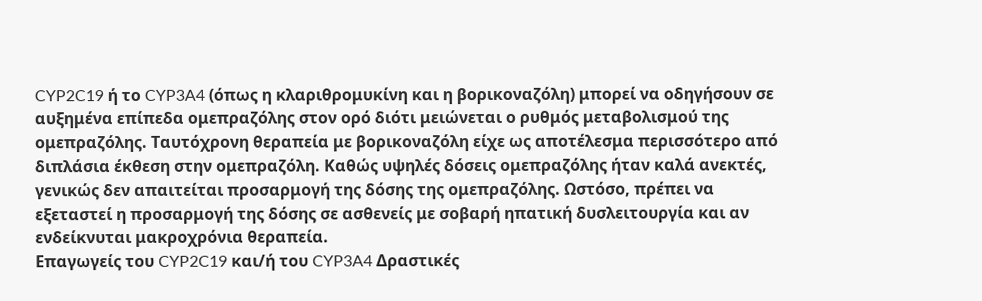CYP2C19 ή το CYP3A4 (όπως η κλαριθρομυκίνη και η βορικοναζόλη) μπορεί να οδηγήσουν σε αυξημένα επίπεδα ομεπραζόλης στον ορό διότι μειώνεται ο ρυθμός μεταβολισμού της ομεπραζόλης. Ταυτόχρονη θεραπεία με βορικοναζόλη είχε ως αποτέλεσμα περισσότερο από διπλάσια έκθεση στην ομεπραζόλη. Καθώς υψηλές δόσεις ομεπραζόλης ήταν καλά ανεκτές, γενικώς δεν απαιτείται προσαρμογή της δόσης της ομεπραζόλης. Ωστόσο, πρέπει να εξεταστεί η προσαρμογή της δόσης σε ασθενείς με σοβαρή ηπατική δυσλειτουργία και αν ενδείκνυται μακροχρόνια θεραπεία.
Επαγωγείς του CYP2C19 και/ή του CYP3A4 Δραστικές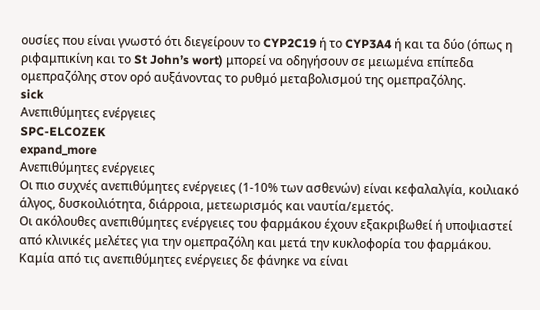ουσίες που είναι γνωστό ότι διεγείρουν το CYP2C19 ή το CYP3A4 ή και τα δύο (όπως η ριφαμπικίνη και το St John’s wort) μπορεί να οδηγήσουν σε μειωμένα επίπεδα ομεπραζόλης στον ορό αυξάνοντας το ρυθμό μεταβολισμού της ομεπραζόλης.
sick
Ανεπιθύμητες ενέργειες
SPC-ELCOZEK
expand_more
Ανεπιθύμητες ενέργειες
Οι πιο συχνές ανεπιθύμητες ενέργειες (1-10% των ασθενών) είναι κεφαλαλγία, κοιλιακό άλγος, δυσκοιλιότητα, διάρροια, μετεωρισμός και ναυτία/εμετός.
Οι ακόλουθες ανεπιθύμητες ενέργειες του φαρμάκου έχουν εξακριβωθεί ή υποψιαστεί από κλινικές μελέτες για την ομεπραζόλη και μετά την κυκλοφορία του φαρμάκου. Καμία από τις ανεπιθύμητες ενέργειες δε φάνηκε να είναι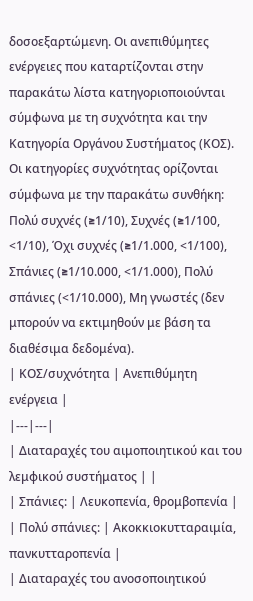δοσοεξαρτώμενη. Οι ανεπιθύμητες ενέργειες που καταρτίζονται στην παρακάτω λίστα κατηγοριοποιούνται σύμφωνα με τη συχνότητα και την Κατηγορία Οργάνου Συστήματος (ΚΟΣ). Οι κατηγορίες συχνότητας ορίζονται σύμφωνα με την παρακάτω συνθήκη: Πολύ συχνές (≥1/10), Συχνές (≥1/100, <1/10), Όχι συχνές (≥1/1.000, <1/100), Σπάνιες (≥1/10.000, <1/1.000), Πολύ σπάνιες (<1/10.000), Μη γνωστές (δεν μπορούν να εκτιμηθούν με βάση τα διαθέσιμα δεδομένα).
| ΚΟΣ/συχνότητα | Ανεπιθύμητη ενέργεια |
|---|---|
| Διαταραχές του αιμοποιητικού και του λεμφικού συστήματος | |
| Σπάνιες: | Λευκοπενία, θρομβοπενία |
| Πολύ σπάνιες: | Ακοκκιοκυτταραιμία, πανκυτταροπενία |
| Διαταραχές του ανοσοποιητικού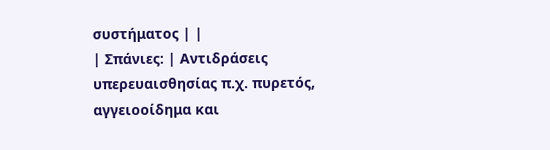συστήματος | |
| Σπάνιες: | Αντιδράσεις υπερευαισθησίας π.χ. πυρετός, αγγειοοίδημα και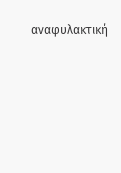αναφυλακτική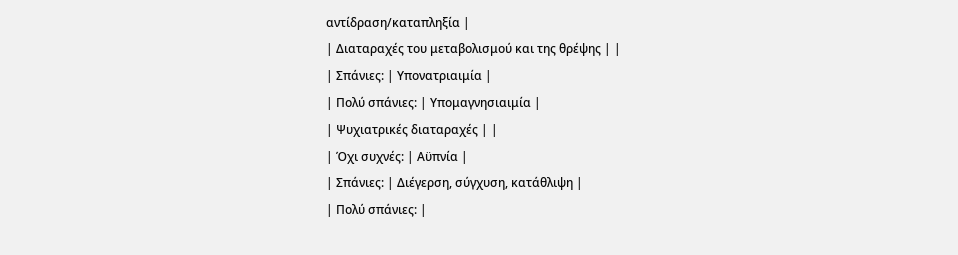αντίδραση/καταπληξία |
| Διαταραχές του μεταβολισμού και της θρέψης | |
| Σπάνιες: | Υπονατριαιμία |
| Πολύ σπάνιες: | Υπομαγνησιαιμία |
| Ψυχιατρικές διαταραχές | |
| Όχι συχνές: | Αϋπνία |
| Σπάνιες: | Διέγερση, σύγχυση, κατάθλιψη |
| Πολύ σπάνιες: |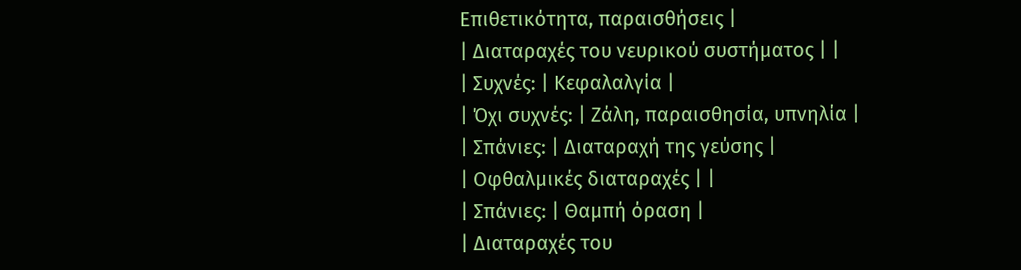Επιθετικότητα, παραισθήσεις |
| Διαταραχές του νευρικού συστήματος | |
| Συχνές: | Κεφαλαλγία |
| Όχι συχνές: | Ζάλη, παραισθησία, υπνηλία |
| Σπάνιες: | Διαταραχή της γεύσης |
| Οφθαλμικές διαταραχές | |
| Σπάνιες: | Θαμπή όραση |
| Διαταραχές του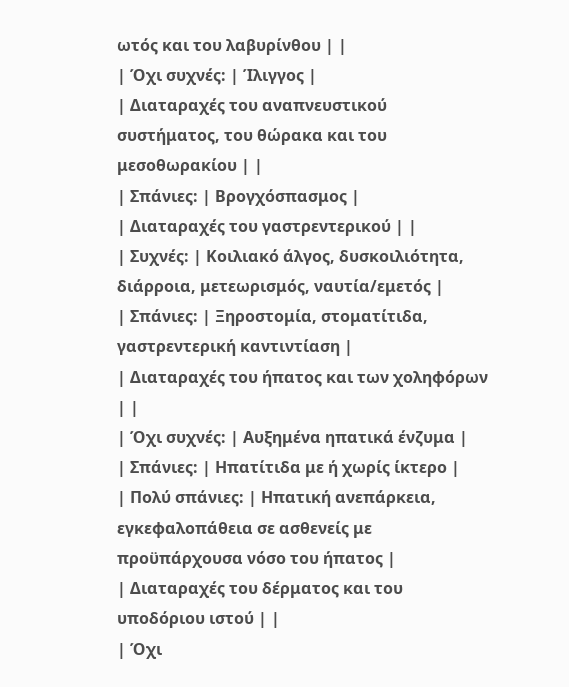ωτός και του λαβυρίνθου | |
| Όχι συχνές: | Ίλιγγος |
| Διαταραχές του αναπνευστικού συστήματος, του θώρακα και του μεσοθωρακίου | |
| Σπάνιες: | Βρογχόσπασμος |
| Διαταραχές του γαστρεντερικού | |
| Συχνές: | Κοιλιακό άλγος, δυσκοιλιότητα, διάρροια, μετεωρισμός, ναυτία/εμετός |
| Σπάνιες: | Ξηροστομία, στοματίτιδα, γαστρεντερική καντιντίαση |
| Διαταραχές του ήπατος και των χοληφόρων | |
| Όχι συχνές: | Αυξημένα ηπατικά ένζυμα |
| Σπάνιες: | Ηπατίτιδα με ή χωρίς ίκτερο |
| Πολύ σπάνιες: | Ηπατική ανεπάρκεια, εγκεφαλοπάθεια σε ασθενείς με προϋπάρχουσα νόσο του ήπατος |
| Διαταραχές του δέρματος και του υποδόριου ιστού | |
| Όχι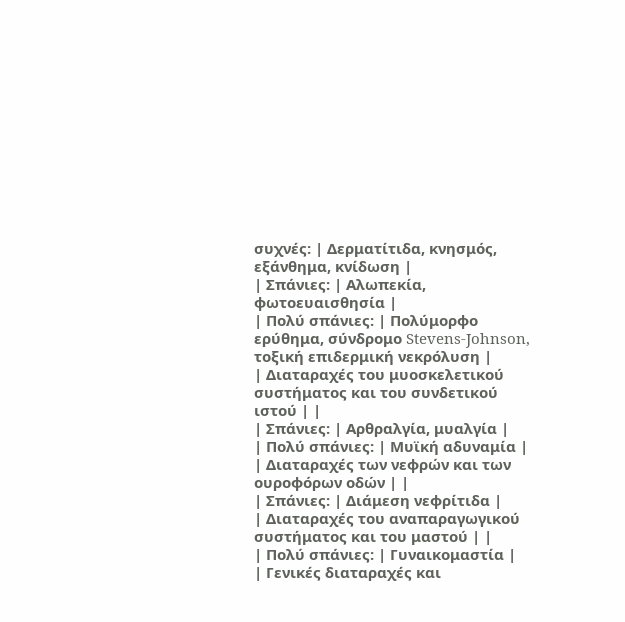συχνές: | Δερματίτιδα, κνησμός, εξάνθημα, κνίδωση |
| Σπάνιες: | Αλωπεκία, φωτοευαισθησία |
| Πολύ σπάνιες: | Πολύμορφο ερύθημα, σύνδρομο Stevens-Johnson, τοξική επιδερμική νεκρόλυση |
| Διαταραχές του μυοσκελετικού συστήματος και του συνδετικού ιστού | |
| Σπάνιες: | Αρθραλγία, μυαλγία |
| Πολύ σπάνιες: | Μυϊκή αδυναμία |
| Διαταραχές των νεφρών και των ουροφόρων οδών | |
| Σπάνιες: | Διάμεση νεφρίτιδα |
| Διαταραχές του αναπαραγωγικού συστήματος και του μαστού | |
| Πολύ σπάνιες: | Γυναικομαστία |
| Γενικές διαταραχές και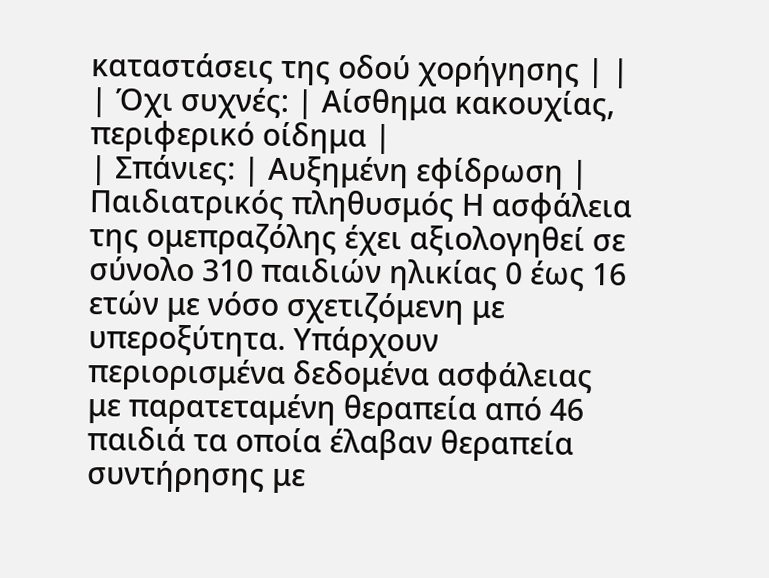καταστάσεις της οδού χορήγησης | |
| Όχι συχνές: | Αίσθημα κακουχίας, περιφερικό οίδημα |
| Σπάνιες: | Αυξημένη εφίδρωση |
Παιδιατρικός πληθυσμός Η ασφάλεια της ομεπραζόλης έχει αξιολογηθεί σε σύνολο 310 παιδιών ηλικίας 0 έως 16 ετών με νόσο σχετιζόμενη με υπεροξύτητα. Υπάρχουν περιορισμένα δεδομένα ασφάλειας με παρατεταμένη θεραπεία από 46 παιδιά τα οποία έλαβαν θεραπεία συντήρησης με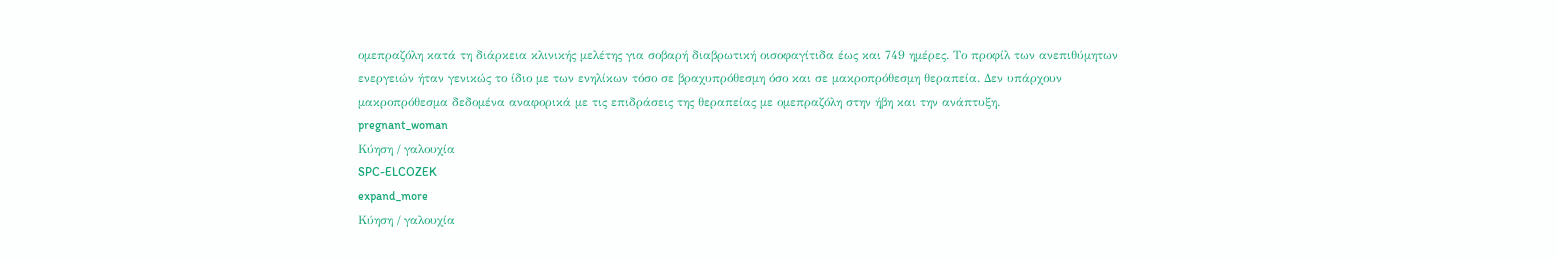ομεπραζόλη κατά τη διάρκεια κλινικής μελέτης για σοβαρή διαβρωτική οισοφαγίτιδα έως και 749 ημέρες. Το προφίλ των ανεπιθύμητων ενεργειών ήταν γενικώς το ίδιο με των ενηλίκων τόσο σε βραχυπρόθεσμη όσο και σε μακροπρόθεσμη θεραπεία. Δεν υπάρχουν μακροπρόθεσμα δεδομένα αναφορικά με τις επιδράσεις της θεραπείας με ομεπραζόλη στην ήβη και την ανάπτυξη.
pregnant_woman
Κύηση / γαλουχία
SPC-ELCOZEK
expand_more
Κύηση / γαλουχία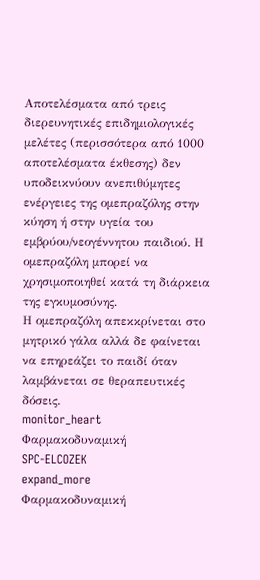Αποτελέσματα από τρεις διερευνητικές επιδημιολογικές μελέτες (περισσότερα από 1000 αποτελέσματα έκθεσης) δεν υποδεικνύουν ανεπιθύμητες ενέργειες της ομεπραζόλης στην κύηση ή στην υγεία του εμβρύου/νεογέννητου παιδιού. Η ομεπραζόλη μπορεί να χρησιμοποιηθεί κατά τη διάρκεια της εγκυμοσύνης.
Η ομεπραζόλη απεκκρίνεται στο μητρικό γάλα αλλά δε φαίνεται να επηρεάζει το παιδί όταν λαμβάνεται σε θεραπευτικές δόσεις.
monitor_heart
Φαρμακοδυναμική
SPC-ELCOZEK
expand_more
Φαρμακοδυναμική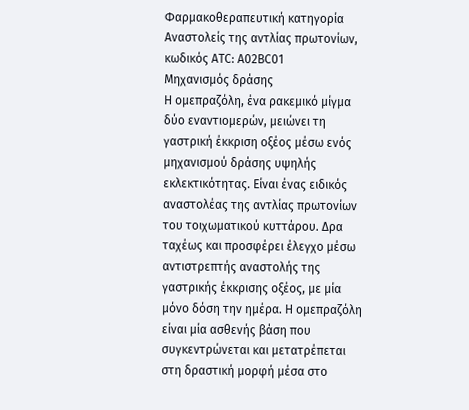Φαρμακοθεραπευτική κατηγορία
Αναστολείς της αντλίας πρωτονίων, κωδικός ATC: Α02BC01
Μηχανισμός δράσης
Η ομεπραζόλη, ένα ρακεμικό μίγμα δύο εναντιομερών, μειώνει τη γαστρική έκκριση οξέος μέσω ενός μηχανισμού δράσης υψηλής εκλεκτικότητας. Είναι ένας ειδικός αναστολέας της αντλίας πρωτονίων του τοιχωματικού κυττάρου. Δρα ταχέως και προσφέρει έλεγχο μέσω αντιστρεπτής αναστολής της γαστρικής έκκρισης οξέος, με μία μόνο δόση την ημέρα. Η ομεπραζόλη είναι μία ασθενής βάση που συγκεντρώνεται και μετατρέπεται στη δραστική μορφή μέσα στο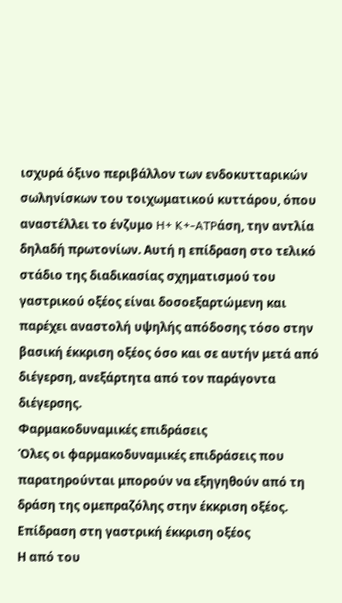ισχυρά όξινο περιβάλλον των ενδοκυτταρικών σωληνίσκων του τοιχωματικού κυττάρου, όπου αναστέλλει το ένζυμο H+ K+-ATPάση, την αντλία δηλαδή πρωτονίων. Αυτή η επίδραση στο τελικό στάδιο της διαδικασίας σχηματισμού του γαστρικού οξέος είναι δοσοεξαρτώμενη και παρέχει αναστολή υψηλής απόδοσης τόσο στην βασική έκκριση οξέος όσο και σε αυτήν μετά από διέγερση, ανεξάρτητα από τον παράγοντα διέγερσης.
Φαρμακοδυναμικές επιδράσεις
Όλες οι φαρμακοδυναμικές επιδράσεις που παρατηρούνται μπορούν να εξηγηθούν από τη δράση της ομεπραζόλης στην έκκριση οξέος.
Επίδραση στη γαστρική έκκριση οξέος
Η από του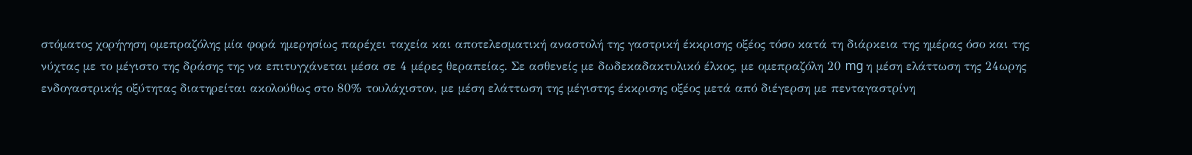στόματος χορήγηση ομεπραζόλης μία φορά ημερησίως παρέχει ταχεία και αποτελεσματική αναστολή της γαστρική έκκρισης οξέος τόσο κατά τη διάρκεια της ημέρας όσο και της νύχτας με το μέγιστο της δράσης της να επιτυγχάνεται μέσα σε 4 μέρες θεραπείας. Σε ασθενείς με δωδεκαδακτυλικό έλκος, με ομεπραζόλη 20 mg η μέση ελάττωση της 24ωρης ενδογαστρικής οξύτητας διατηρείται ακολούθως στο 80% τουλάχιστον, με μέση ελάττωση της μέγιστης έκκρισης οξέος μετά από διέγερση με πενταγαστρίνη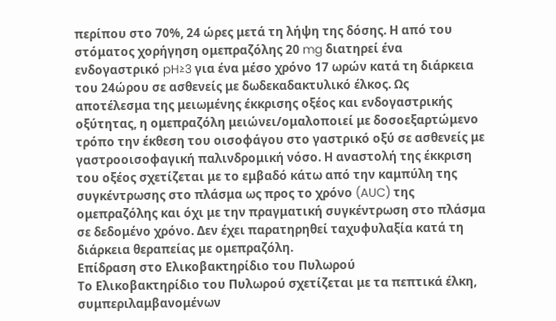περίπου στο 70%, 24 ώρες μετά τη λήψη της δόσης. Η από του στόματος χορήγηση ομεπραζόλης 20 mg διατηρεί ένα ενδογαστρικό pH≥3 για ένα μέσο χρόνο 17 ωρών κατά τη διάρκεια του 24ώρου σε ασθενείς με δωδεκαδακτυλικό έλκος. Ως αποτέλεσμα της μειωμένης έκκρισης οξέος και ενδογαστρικής οξύτητας, η ομεπραζόλη μειώνει/ομαλοποιεί με δοσοεξαρτώμενο τρόπο την έκθεση του οισοφάγου στο γαστρικό οξύ σε ασθενείς με γαστροοισοφαγική παλινδρομική νόσο. Η αναστολή της έκκριση του οξέος σχετίζεται με το εμβαδό κάτω από την καμπύλη της συγκέντρωσης στο πλάσμα ως προς το χρόνο (AUC) της ομεπραζόλης και όχι με την πραγματική συγκέντρωση στο πλάσμα σε δεδομένο χρόνο. Δεν έχει παρατηρηθεί ταχυφυλαξία κατά τη διάρκεια θεραπείας με ομεπραζόλη.
Επίδραση στο Ελικοβακτηρίδιο του Πυλωρού
Το Ελικοβακτηρίδιο του Πυλωρού σχετίζεται με τα πεπτικά έλκη, συμπεριλαμβανομένων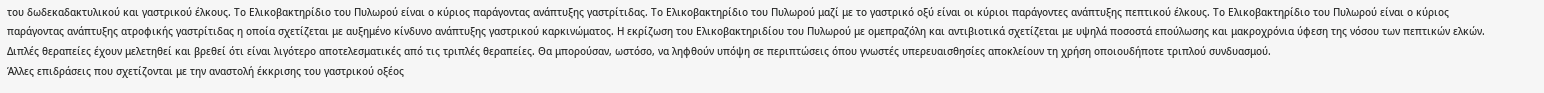του δωδεκαδακτυλικού και γαστρικού έλκους. Το Ελικοβακτηρίδιο του Πυλωρού είναι ο κύριος παράγοντας ανάπτυξης γαστρίτιδας. Το Ελικοβακτηρίδιο του Πυλωρού μαζί με το γαστρικό οξύ είναι οι κύριοι παράγοντες ανάπτυξης πεπτικού έλκους. Το Ελικοβακτηρίδιο του Πυλωρού είναι ο κύριος παράγοντας ανάπτυξης ατροφικής γαστρίτιδας η οποία σχετίζεται με αυξημένο κίνδυνο ανάπτυξης γαστρικού καρκινώματος. Η εκρίζωση του Ελικοβακτηριδίου του Πυλωρού με ομεπραζόλη και αντιβιοτικά σχετίζεται με υψηλά ποσοστά επούλωσης και μακροχρόνια ύφεση της νόσου των πεπτικών ελκών. Διπλές θεραπείες έχουν μελετηθεί και βρεθεί ότι είναι λιγότερο αποτελεσματικές από τις τριπλές θεραπείες. Θα μπορούσαν, ωστόσο, να ληφθούν υπόψη σε περιπτώσεις όπου γνωστές υπερευαισθησίες αποκλείουν τη χρήση οποιουδήποτε τριπλού συνδυασμού.
Άλλες επιδράσεις που σχετίζονται με την αναστολή έκκρισης του γαστρικού οξέος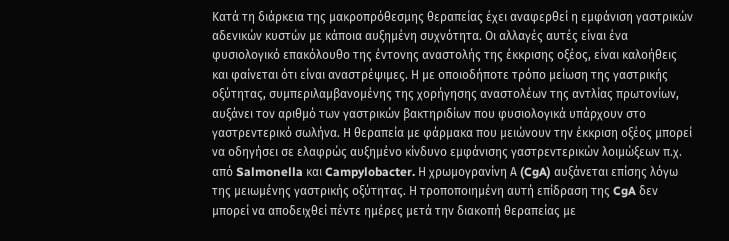Κατά τη διάρκεια της μακροπρόθεσμης θεραπείας έχει αναφερθεί η εμφάνιση γαστρικών αδενικών κυστών με κάποια αυξημένη συχνότητα. Οι αλλαγές αυτές είναι ένα φυσιολογικό επακόλουθο της έντονης αναστολής της έκκρισης οξέος, είναι καλοήθεις και φαίνεται ότι είναι αναστρέψιμες. Η με οποιοδήποτε τρόπο μείωση της γαστρικής οξύτητας, συμπεριλαμβανομένης της χορήγησης αναστολέων της αντλίας πρωτονίων, αυξάνει τον αριθμό των γαστρικών βακτηριδίων που φυσιολογικά υπάρχουν στο γαστρεντερικό σωλήνα. Η θεραπεία με φάρμακα που μειώνουν την έκκριση οξέος μπορεί να οδηγήσει σε ελαφρώς αυξημένο κίνδυνο εμφάνισης γαστρεντερικών λοιμώξεων π.χ. από Salmonella και Campylobacter. Η χρωμογρανίνη Α (CgA) αυξάνεται επίσης λόγω της μειωμένης γαστρικής οξύτητας. Η τροποποιημένη αυτή επίδραση της CgA δεν μπορεί να αποδειχθεί πέντε ημέρες μετά την διακοπή θεραπείας με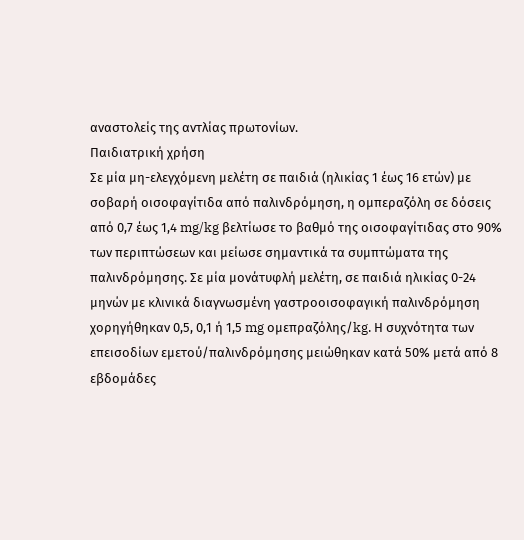αναστολείς της αντλίας πρωτονίων.
Παιδιατρική χρήση
Σε μία μη-ελεγχόμενη μελέτη σε παιδιά (ηλικίας 1 έως 16 ετών) με σοβαρή οισοφαγίτιδα από παλινδρόμηση, η ομπεραζόλη σε δόσεις από 0,7 έως 1,4 mg/kg βελτίωσε το βαθμό της οισοφαγίτιδας στο 90% των περιπτώσεων και μείωσε σημαντικά τα συμπτώματα της παλινδρόμησης. Σε μία μονάτυφλή μελέτη, σε παιδιά ηλικίας 0-24 μηνών με κλινικά διαγνωσμένη γαστροοισοφαγική παλινδρόμηση χορηγήθηκαν 0,5, 0,1 ή 1,5 mg ομεπραζόλης/kg. Η συχνότητα των επεισοδίων εμετού/παλινδρόμησης μειώθηκαν κατά 50% μετά από 8 εβδομάδες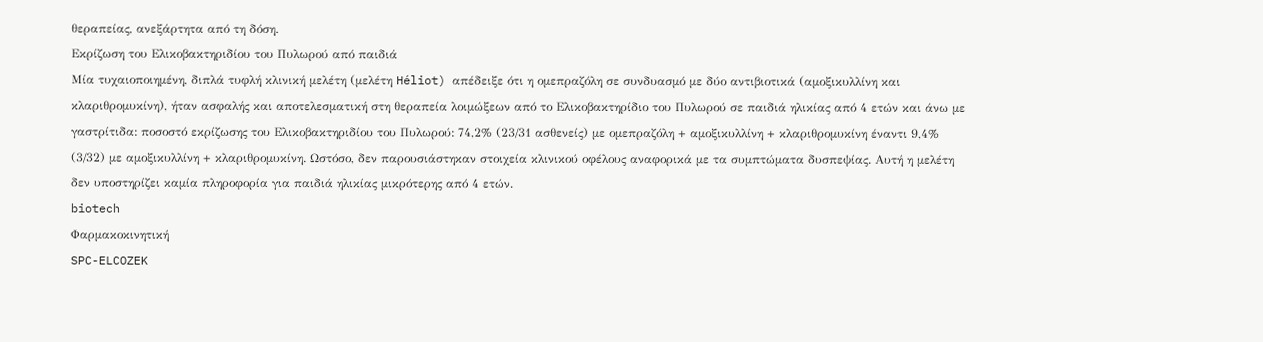θεραπείας, ανεξάρτητα από τη δόση.
Εκρίζωση του Ελικοβακτηριδίου του Πυλωρού από παιδιά
Μία τυχαιοποιημένη, διπλά τυφλή κλινική μελέτη (μελέτη Héliot) απέδειξε ότι η ομεπραζόλη σε συνδυασμό με δύο αντιβιοτικά (αμοξικυλλίνη και κλαριθρομυκίνη), ήταν ασφαλής και αποτελεσματική στη θεραπεία λοιμώξεων από το Ελικοβακτηρίδιο του Πυλωρού σε παιδιά ηλικίας από 4 ετών και άνω με γαστρίτιδα: ποσοστό εκρίζωσης του Ελικοβακτηριδίου του Πυλωρού: 74,2% (23/31 ασθενείς) με ομεπραζόλη + αμοξικυλλίνη + κλαριθρομυκίνη έναντι 9,4% (3/32) με αμοξικυλλίνη + κλαριθρομυκίνη. Ωστόσο, δεν παρουσιάστηκαν στοιχεία κλινικού οφέλους αναφορικά με τα συμπτώματα δυσπεψίας. Αυτή η μελέτη δεν υποστηρίζει καμία πληροφορία για παιδιά ηλικίας μικρότερης από 4 ετών.
biotech
Φαρμακοκινητική
SPC-ELCOZEK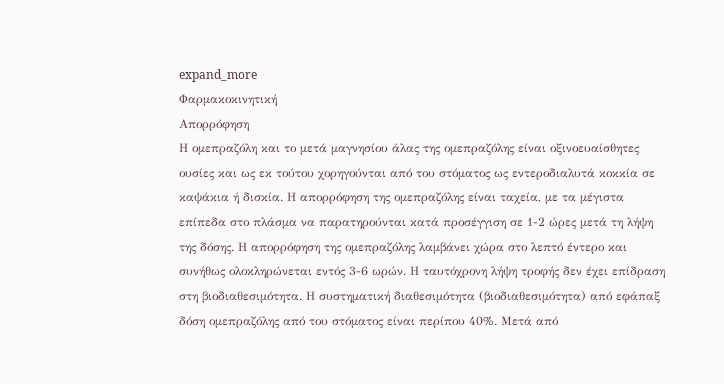expand_more
Φαρμακοκινητική
Απορρόφηση
Η ομεπραζόλη και το μετά μαγνησίου άλας της ομεπραζόλης είναι οξινοευαίσθητες ουσίες και ως εκ τούτου χορηγούνται από του στόματος ως εντεροδιαλυτά κοκκία σε καψάκια ή δισκία. Η απορρόφηση της ομεπραζόλης είναι ταχεία, με τα μέγιστα επίπεδα στο πλάσμα να παρατηρούνται κατά προσέγγιση σε 1-2 ώρες μετά τη λήψη της δόσης. Η απορρόφηση της ομεπραζόλης λαμβάνει χώρα στο λεπτό έντερο και συνήθως ολοκληρώνεται εντός 3-6 ωρών. Η ταυτόχρονη λήψη τροφής δεν έχει επίδραση στη βιοδιαθεσιμότητα. Η συστηματική διαθεσιμότητα (βιοδιαθεσιμότητα) από εφάπαξ δόση ομεπραζόλης από του στόματος είναι περίπου 40%. Μετά από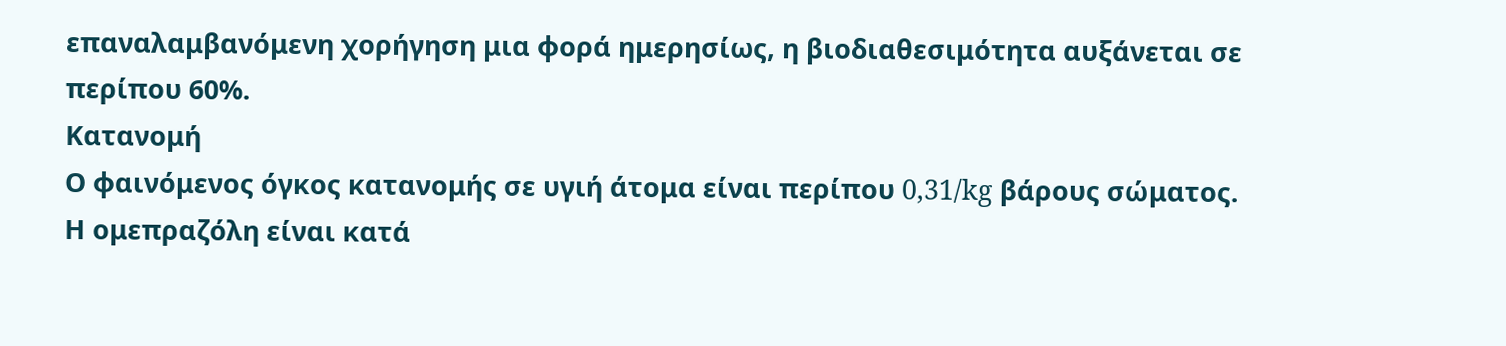επαναλαμβανόμενη χορήγηση μια φορά ημερησίως, η βιοδιαθεσιμότητα αυξάνεται σε περίπου 60%.
Κατανομή
Ο φαινόμενος όγκος κατανομής σε υγιή άτομα είναι περίπου 0,31/kg βάρους σώματος. Η ομεπραζόλη είναι κατά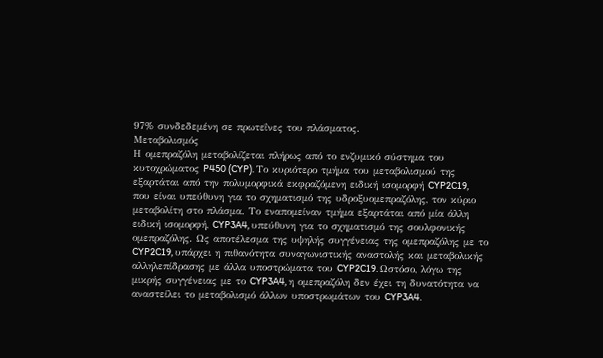97% συνδεδεμένη σε πρωτεΐνες του πλάσματος.
Μεταβολισμός
Η ομεπραζόλη μεταβολίζεται πλήρως από το ενζυμικό σύστημα του κυτοχρώματος P450 (CYP). Το κυριότερο τμήμα του μεταβολισμού της εξαρτάται από την πολυμορφικά εκφραζόμενη ειδική ισομορφή CYP2C19, που είναι υπεύθυνη για το σχηματισμό της υδροξυομεπραζόλης, τον κύριο μεταβολίτη στο πλάσμα. Το εναπομείναν τμήμα εξαρτάται από μία άλλη ειδική ισομορφή, CYP3A4, υπεύθυνη για το σχηματισμό της σουλφονικής ομεπραζόλης. Ως αποτέλεσμα της υψηλής συγγένειας της ομεπραζόλης με το CYP2C19, υπάρχει η πιθανότητα συναγωνιστικής αναστολής και μεταβολικής αλληλεπίδρασης με άλλα υποστρώματα του CYP2C19. Ωστόσο, λόγω της μικρής συγγένειας με το CYP3A4, η ομεπραζόλη δεν έχει τη δυνατότητα να αναστείλει το μεταβολισμό άλλων υποστρωμάτων του CYP3A4.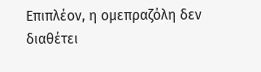Επιπλέον, η ομεπραζόλη δεν διαθέτει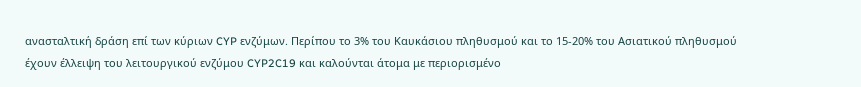ανασταλτική δράση επί των κύριων CYP ενζύμων. Περίπου το 3% του Καυκάσιου πληθυσμού και το 15-20% του Ασιατικού πληθυσμού έχουν έλλειψη του λειτουργικού ενζύμου CYP2C19 και καλούνται άτομα με περιορισμένο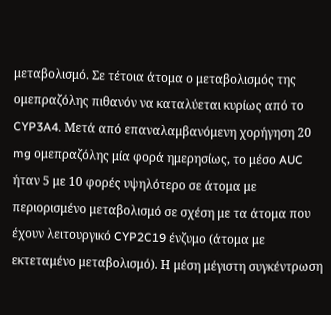μεταβολισμό. Σε τέτοια άτομα ο μεταβολισμός της ομεπραζόλης πιθανόν να καταλύεται κυρίως από το CYP3A4. Μετά από επαναλαμβανόμενη χορήγηση 20 mg ομεπραζόλης μία φορά ημερησίως, το μέσο AUC ήταν 5 με 10 φορές υψηλότερο σε άτομα με περιορισμένο μεταβολισμό σε σχέση με τα άτομα που έχουν λειτουργικό CYP2C19 ένζυμο (άτομα με εκτεταμένο μεταβολισμό). Η μέση μέγιστη συγκέντρωση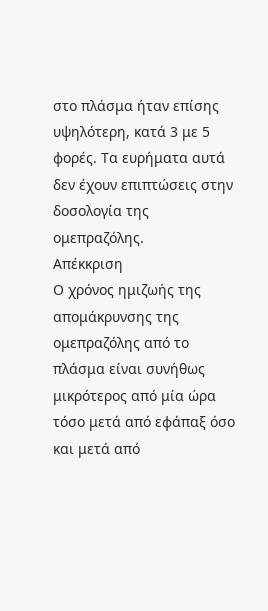στο πλάσμα ήταν επίσης υψηλότερη, κατά 3 με 5 φορές. Τα ευρήματα αυτά δεν έχουν επιπτώσεις στην δοσολογία της ομεπραζόλης.
Απέκκριση
Ο χρόνος ημιζωής της απομάκρυνσης της ομεπραζόλης από το πλάσμα είναι συνήθως μικρότερος από μία ώρα τόσο μετά από εφάπαξ όσο και μετά από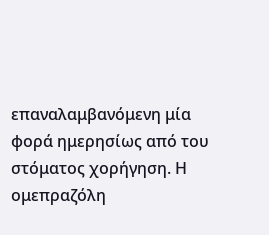επαναλαμβανόμενη μία φορά ημερησίως από του στόματος χορήγηση. Η ομεπραζόλη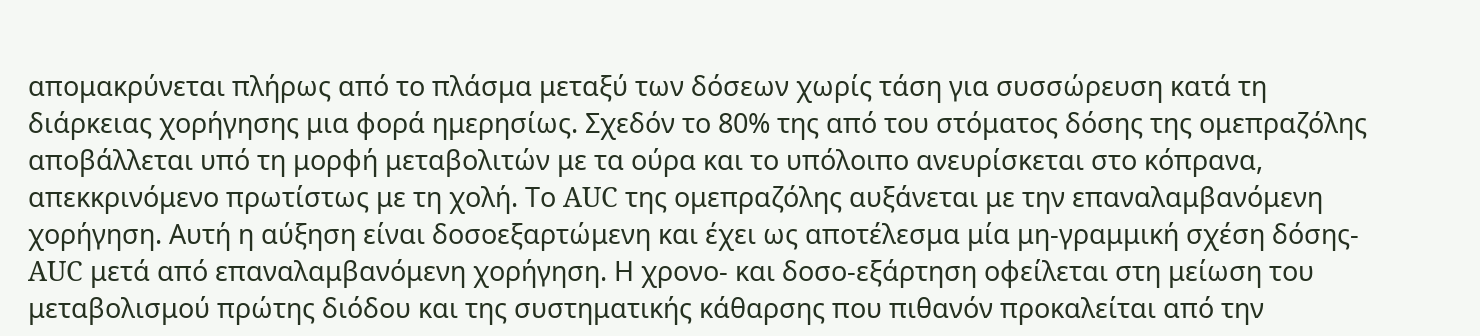απομακρύνεται πλήρως από το πλάσμα μεταξύ των δόσεων χωρίς τάση για συσσώρευση κατά τη διάρκειας χορήγησης μια φορά ημερησίως. Σχεδόν το 80% της από του στόματος δόσης της ομεπραζόλης αποβάλλεται υπό τη μορφή μεταβολιτών με τα ούρα και το υπόλοιπο ανευρίσκεται στο κόπρανα, απεκκρινόμενο πρωτίστως με τη χολή. Το AUC της ομεπραζόλης αυξάνεται με την επαναλαμβανόμενη χορήγηση. Αυτή η αύξηση είναι δοσοεξαρτώμενη και έχει ως αποτέλεσμα μία μη-γραμμική σχέση δόσης-AUC μετά από επαναλαμβανόμενη χορήγηση. Η χρονο- και δοσο-εξάρτηση οφείλεται στη μείωση του μεταβολισμού πρώτης διόδου και της συστηματικής κάθαρσης που πιθανόν προκαλείται από την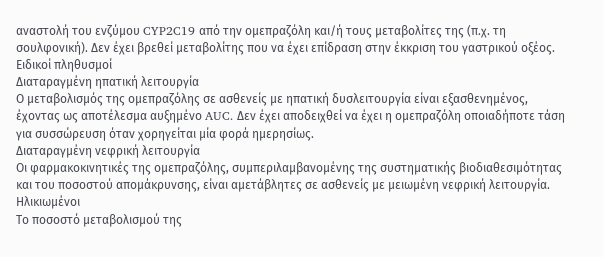αναστολή του ενζύμου CYP2C19 από την ομεπραζόλη και/ή τους μεταβολίτες της (π.χ. τη σουλφονική). Δεν έχει βρεθεί μεταβολίτης που να έχει επίδραση στην έκκριση του γαστρικού οξέος.
Ειδικοί πληθυσμοί
Διαταραγμένη ηπατική λειτουργία
Ο μεταβολισμός της ομεπραζόλης σε ασθενείς με ηπατική δυσλειτουργία είναι εξασθενημένος, έχοντας ως αποτέλεσμα αυξημένο AUC. Δεν έχει αποδειχθεί να έχει η ομεπραζόλη οποιαδήποτε τάση για συσσώρευση όταν χορηγείται μία φορά ημερησίως.
Διαταραγμένη νεφρική λειτουργία
Οι φαρμακοκινητικές της ομεπραζόλης, συμπεριλαμβανομένης της συστηματικής βιοδιαθεσιμότητας και του ποσοστού απομάκρυνσης, είναι αμετάβλητες σε ασθενείς με μειωμένη νεφρική λειτουργία.
Ηλικιωμένοι
Το ποσοστό μεταβολισμού της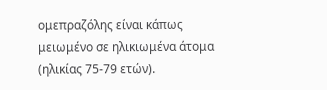ομεπραζόλης είναι κάπως μειωμένο σε ηλικιωμένα άτομα (ηλικίας 75-79 ετών).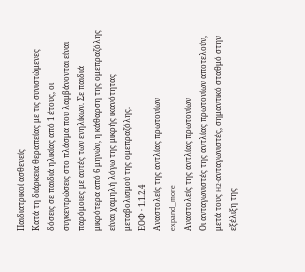Παιδιατρικοί ασθενείς
Κατά τη διάρκεια θεραπείας με τις συνιστώμενες δόσεις σε παιδιά ηλικίας από 1 έτους, οι συγκεντρώσεις στο πλάσμα που λαμβάνονται είναι παρόμοιες με αυτές των ενηλίκων. Σε παιδιά μικρότερα από 6 μηνών, η κάθαρση της ομεπραζόλης είναι χαμηλή λόγω της μικρής ικανότητας μεταβολισμού της ομεπραζόλης.
ΕΟΦ · 1.1.2.4
Aναστολείς της αντλίας πρωτονίων
expand_more
Aναστολείς της αντλίας πρωτονίων
Oι ανταγωνιστές της αντλίας πρωτονίων αποτελούν, μετά τους H2-ανταγωνιστές, σημαντικό σταθμό στην εξέλιξη της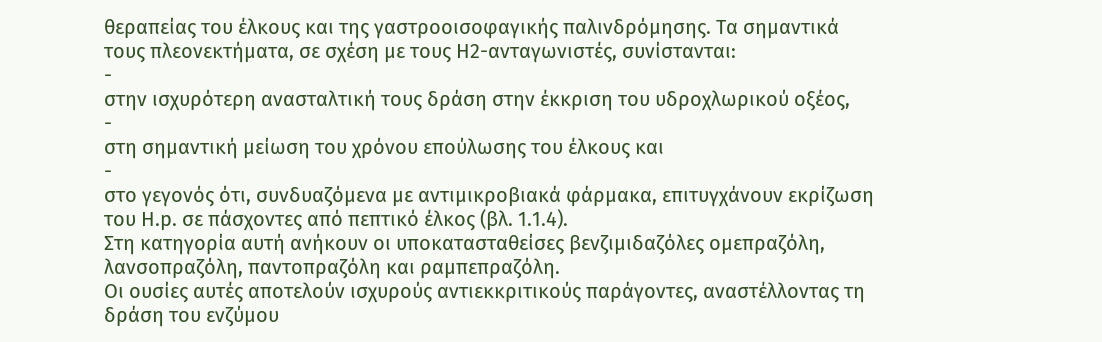θεραπείας του έλκους και της γαστροοισοφαγικής παλινδρόμησης. Tα σημαντικά τους πλεονεκτήματα, σε σχέση με τους H2-ανταγωνιστές, συνίστανται:
-
στην ισχυρότερη ανασταλτική τους δράση στην έκκριση του υδροχλωρικού οξέος,
-
στη σημαντική μείωση του χρόνου επούλωσης του έλκους και
-
στο γεγονός ότι, συνδυαζόμενα με αντιμικροβιακά φάρμακα, επιτυγχάνουν εκρίζωση του H.p. σε πάσχοντες από πεπτικό έλκος (βλ. 1.1.4).
Στη κατηγορία αυτή ανήκουν οι υποκατασταθείσες βενζιμιδαζόλες ομεπραζόλη, λανσοπραζόλη, παντοπραζόλη και ραμπεπραζόλη.
Oι ουσίες αυτές αποτελούν ισχυρούς αντιεκκριτικούς παράγοντες, αναστέλλοντας τη δράση του ενζύμου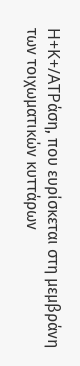H+K+/ATPάση, που ευρίσκεται στη μεμβράνη των τοιχωματικών κυττάρων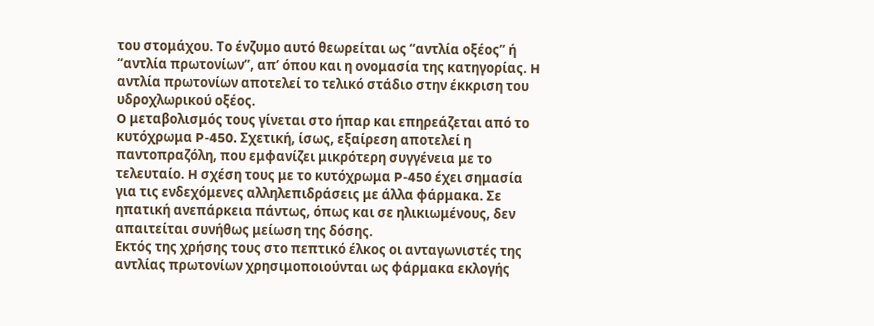του στομάχου. Tο ένζυμο αυτό θεωρείται ως “αντλία οξέος” ή “αντλία πρωτονίων”, απ’ όπου και η ονομασία της κατηγορίας. H αντλία πρωτονίων αποτελεί το τελικό στάδιο στην έκκριση του υδροχλωρικού οξέος.
O μεταβολισμός τους γίνεται στο ήπαρ και επηρεάζεται από το κυτόχρωμα P-450. Σχετική, ίσως, εξαίρεση αποτελεί η παντοπραζόλη, που εμφανίζει μικρότερη συγγένεια με το τελευταίο. H σχέση τους με το κυτόχρωμα P-450 έχει σημασία για τις ενδεχόμενες αλληλεπιδράσεις με άλλα φάρμακα. Σε ηπατική ανεπάρκεια πάντως, όπως και σε ηλικιωμένους, δεν απαιτείται συνήθως μείωση της δόσης.
Eκτός της χρήσης τους στο πεπτικό έλκος οι ανταγωνιστές της αντλίας πρωτονίων χρησιμοποιούνται ως φάρμακα εκλογής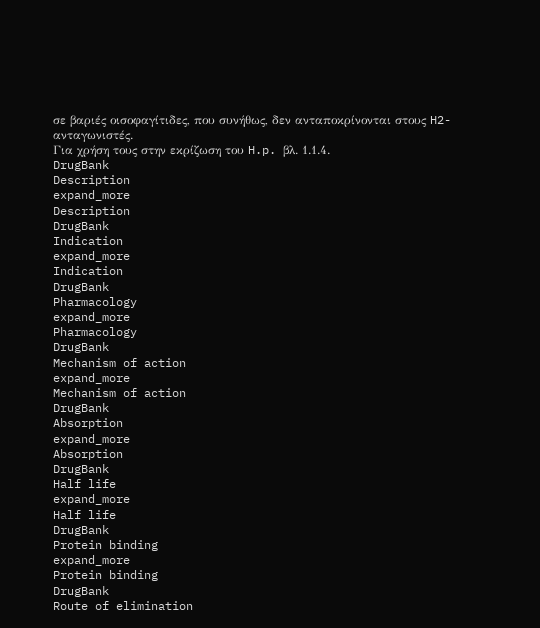σε βαριές οισοφαγίτιδες, που συνήθως, δεν ανταποκρίνονται στους H2-ανταγωνιστές.
Για χρήση τους στην εκρίζωση του H.p. βλ. 1.1.4.
DrugBank
Description
expand_more
Description
DrugBank
Indication
expand_more
Indication
DrugBank
Pharmacology
expand_more
Pharmacology
DrugBank
Mechanism of action
expand_more
Mechanism of action
DrugBank
Absorption
expand_more
Absorption
DrugBank
Half life
expand_more
Half life
DrugBank
Protein binding
expand_more
Protein binding
DrugBank
Route of elimination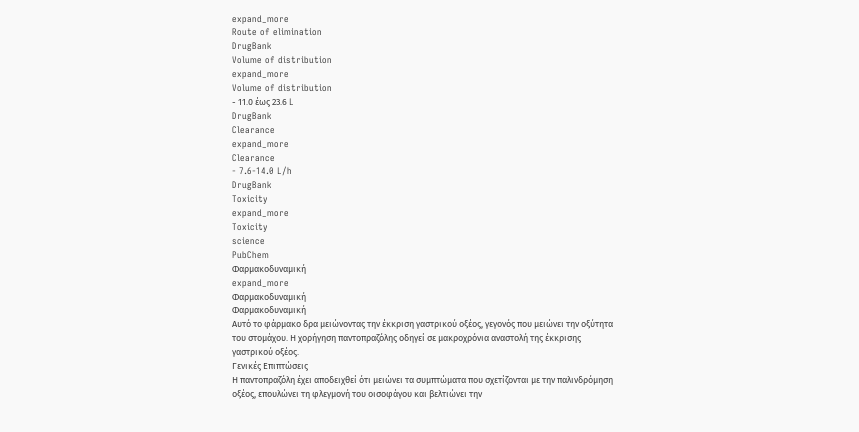expand_more
Route of elimination
DrugBank
Volume of distribution
expand_more
Volume of distribution
- 11.0 έως 23.6 L
DrugBank
Clearance
expand_more
Clearance
- 7.6-14.0 L/h
DrugBank
Toxicity
expand_more
Toxicity
science
PubChem
Φαρμακοδυναμική
expand_more
Φαρμακοδυναμική
Φαρμακοδυναμική
Αυτό το φάρμακο δρα μειώνοντας την έκκριση γαστρικού οξέος, γεγονός που μειώνει την οξύτητα του στομάχου. Η χορήγηση παντοπραζόλης οδηγεί σε μακροχρόνια αναστολή της έκκρισης γαστρικού οξέος.
Γενικές Επιπτώσεις
Η παντοπραζόλη έχει αποδειχθεί ότι μειώνει τα συμπτώματα που σχετίζονται με την παλινδρόμηση οξέος, επουλώνει τη φλεγμονή του οισοφάγου και βελτιώνει την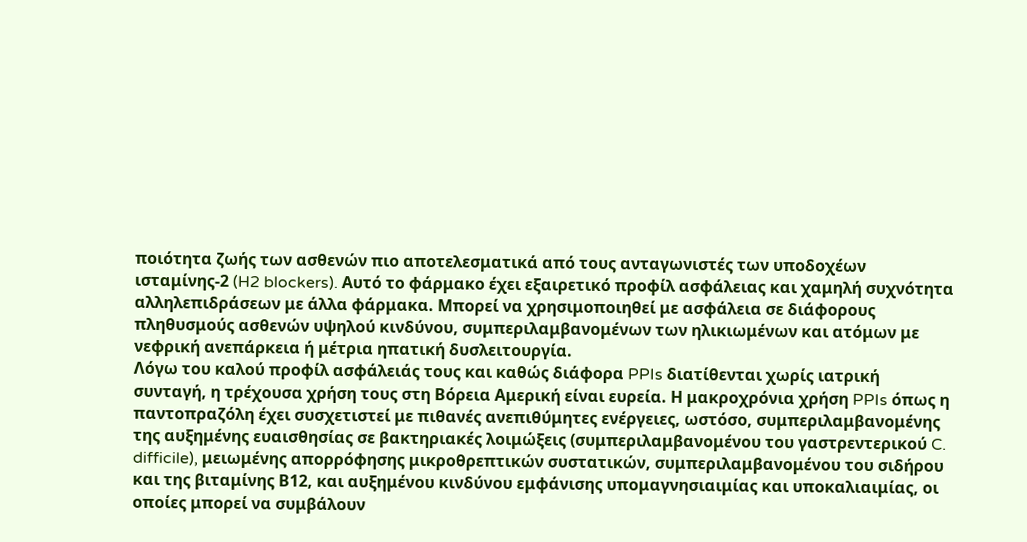ποιότητα ζωής των ασθενών πιο αποτελεσματικά από τους ανταγωνιστές των υποδοχέων ισταμίνης-2 (H2 blockers). Αυτό το φάρμακο έχει εξαιρετικό προφίλ ασφάλειας και χαμηλή συχνότητα αλληλεπιδράσεων με άλλα φάρμακα. Μπορεί να χρησιμοποιηθεί με ασφάλεια σε διάφορους πληθυσμούς ασθενών υψηλού κινδύνου, συμπεριλαμβανομένων των ηλικιωμένων και ατόμων με νεφρική ανεπάρκεια ή μέτρια ηπατική δυσλειτουργία.
Λόγω του καλού προφίλ ασφάλειάς τους και καθώς διάφορα PPIs διατίθενται χωρίς ιατρική συνταγή, η τρέχουσα χρήση τους στη Βόρεια Αμερική είναι ευρεία. Η μακροχρόνια χρήση PPIs όπως η παντοπραζόλη έχει συσχετιστεί με πιθανές ανεπιθύμητες ενέργειες, ωστόσο, συμπεριλαμβανομένης της αυξημένης ευαισθησίας σε βακτηριακές λοιμώξεις (συμπεριλαμβανομένου του γαστρεντερικού C. difficile), μειωμένης απορρόφησης μικροθρεπτικών συστατικών, συμπεριλαμβανομένου του σιδήρου και της βιταμίνης Β12, και αυξημένου κινδύνου εμφάνισης υπομαγνησιαιμίας και υποκαλιαιμίας, οι οποίες μπορεί να συμβάλουν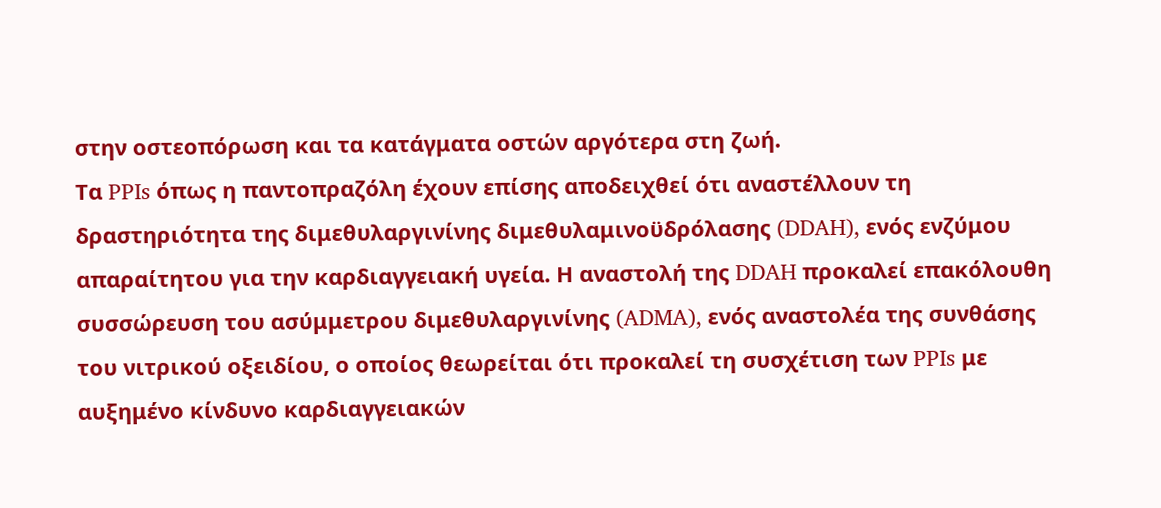στην οστεοπόρωση και τα κατάγματα οστών αργότερα στη ζωή.
Τα PPIs όπως η παντοπραζόλη έχουν επίσης αποδειχθεί ότι αναστέλλουν τη δραστηριότητα της διμεθυλαργινίνης διμεθυλαμινοϋδρόλασης (DDAH), ενός ενζύμου απαραίτητου για την καρδιαγγειακή υγεία. Η αναστολή της DDAH προκαλεί επακόλουθη συσσώρευση του ασύμμετρου διμεθυλαργινίνης (ADMA), ενός αναστολέα της συνθάσης του νιτρικού οξειδίου, ο οποίος θεωρείται ότι προκαλεί τη συσχέτιση των PPIs με αυξημένο κίνδυνο καρδιαγγειακών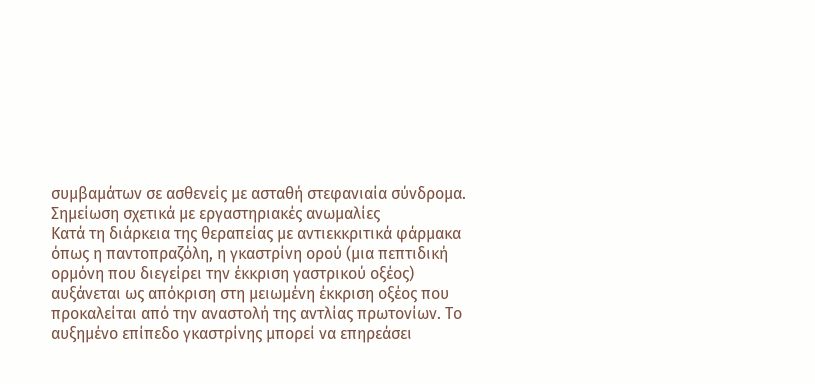συμβαμάτων σε ασθενείς με ασταθή στεφανιαία σύνδρομα.
Σημείωση σχετικά με εργαστηριακές ανωμαλίες
Κατά τη διάρκεια της θεραπείας με αντιεκκριτικά φάρμακα όπως η παντοπραζόλη, η γκαστρίνη ορού (μια πεπτιδική ορμόνη που διεγείρει την έκκριση γαστρικού οξέος) αυξάνεται ως απόκριση στη μειωμένη έκκριση οξέος που προκαλείται από την αναστολή της αντλίας πρωτονίων. Το αυξημένο επίπεδο γκαστρίνης μπορεί να επηρεάσει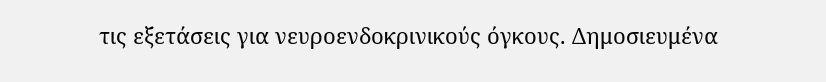τις εξετάσεις για νευροενδοκρινικούς όγκους. Δημοσιευμένα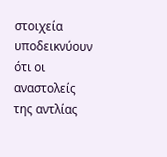στοιχεία υποδεικνύουν ότι οι αναστολείς της αντλίας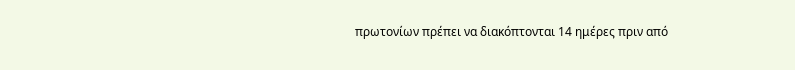πρωτονίων πρέπει να διακόπτονται 14 ημέρες πριν από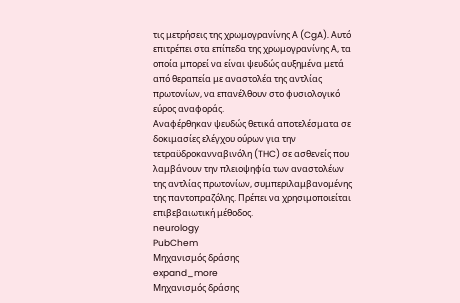τις μετρήσεις της χρωμογρανίνης Α (CgA). Αυτό επιτρέπει στα επίπεδα της χρωμογρανίνης Α, τα οποία μπορεί να είναι ψευδώς αυξημένα μετά από θεραπεία με αναστολέα της αντλίας πρωτονίων, να επανέλθουν στο φυσιολογικό εύρος αναφοράς.
Αναφέρθηκαν ψευδώς θετικά αποτελέσματα σε δοκιμασίες ελέγχου ούρων για την τετραϋδροκανναβινόλη (THC) σε ασθενείς που λαμβάνουν την πλειοψηφία των αναστολέων της αντλίας πρωτονίων, συμπεριλαμβανομένης της παντοπραζόλης. Πρέπει να χρησιμοποιείται επιβεβαιωτική μέθοδος.
neurology
PubChem
Μηχανισμός δράσης
expand_more
Μηχανισμός δράσης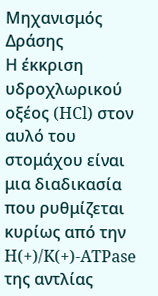Μηχανισμός Δράσης
Η έκκριση υδροχλωρικού οξέος (HCl) στον αυλό του στομάχου είναι μια διαδικασία που ρυθμίζεται κυρίως από την H(+)/K(+)-ATPase της αντλίας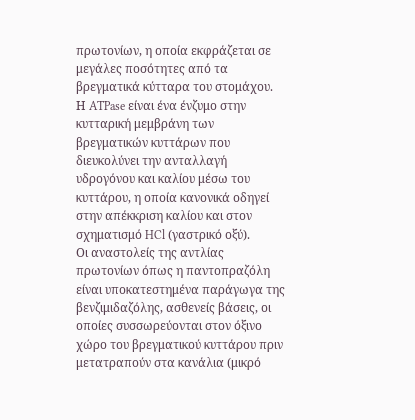πρωτονίων, η οποία εκφράζεται σε μεγάλες ποσότητες από τα βρεγματικά κύτταρα του στομάχου. Η ATPase είναι ένα ένζυμο στην κυτταρική μεμβράνη των βρεγματικών κυττάρων που διευκολύνει την ανταλλαγή υδρογόνου και καλίου μέσω του κυττάρου, η οποία κανονικά οδηγεί στην απέκκριση καλίου και στον σχηματισμό HCl (γαστρικό οξύ).
Οι αναστολείς της αντλίας πρωτονίων όπως η παντοπραζόλη είναι υποκατεστημένα παράγωγα της βενζιμιδαζόλης, ασθενείς βάσεις, οι οποίες συσσωρεύονται στον όξινο χώρο του βρεγματικού κυττάρου πριν μετατραπούν στα κανάλια (μικρό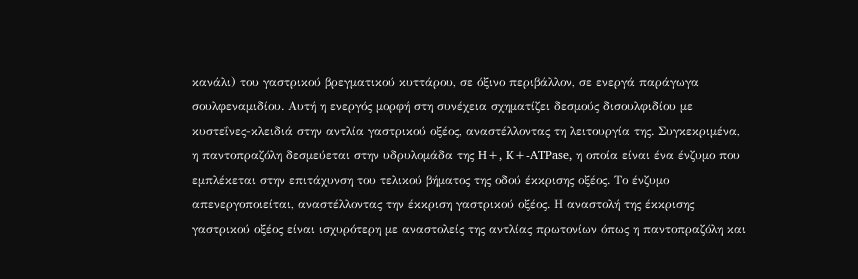κανάλι) του γαστρικού βρεγματικού κυττάρου, σε όξινο περιβάλλον, σε ενεργά παράγωγα σουλφεναμιδίου. Αυτή η ενεργός μορφή στη συνέχεια σχηματίζει δεσμούς δισουλφιδίου με κυστεΐνες-κλειδιά στην αντλία γαστρικού οξέος, αναστέλλοντας τη λειτουργία της. Συγκεκριμένα, η παντοπραζόλη δεσμεύεται στην υδρυλομάδα της H+, K+-ATPase, η οποία είναι ένα ένζυμο που εμπλέκεται στην επιτάχυνση του τελικού βήματος της οδού έκκρισης οξέος. Το ένζυμο απενεργοποιείται, αναστέλλοντας την έκκριση γαστρικού οξέος. Η αναστολή της έκκρισης γαστρικού οξέος είναι ισχυρότερη με αναστολείς της αντλίας πρωτονίων όπως η παντοπραζόλη και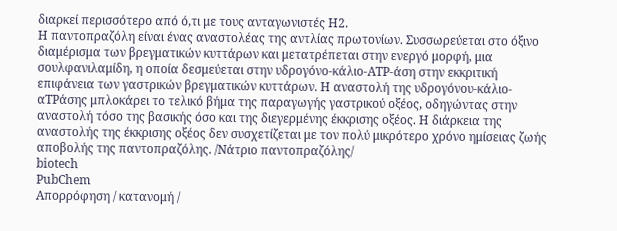διαρκεί περισσότερο από ό,τι με τους ανταγωνιστές Η2.
Η παντοπραζόλη είναι ένας αναστολέας της αντλίας πρωτονίων. Συσσωρεύεται στο όξινο διαμέρισμα των βρεγματικών κυττάρων και μετατρέπεται στην ενεργό μορφή, μια σουλφανιλαμίδη, η οποία δεσμεύεται στην υδρογόνο-κάλιο-ATP-άση στην εκκριτική επιφάνεια των γαστρικών βρεγματικών κυττάρων. Η αναστολή της υδρογόνου-κάλιο-αΤPάσης μπλοκάρει το τελικό βήμα της παραγωγής γαστρικού οξέος, οδηγώντας στην αναστολή τόσο της βασικής όσο και της διεγερμένης έκκρισης οξέος. Η διάρκεια της αναστολής της έκκρισης οξέος δεν συσχετίζεται με τον πολύ μικρότερο χρόνο ημίσειας ζωής αποβολής της παντοπραζόλης. /Νάτριο παντοπραζόλης/
biotech
PubChem
Απορρόφηση / κατανομή /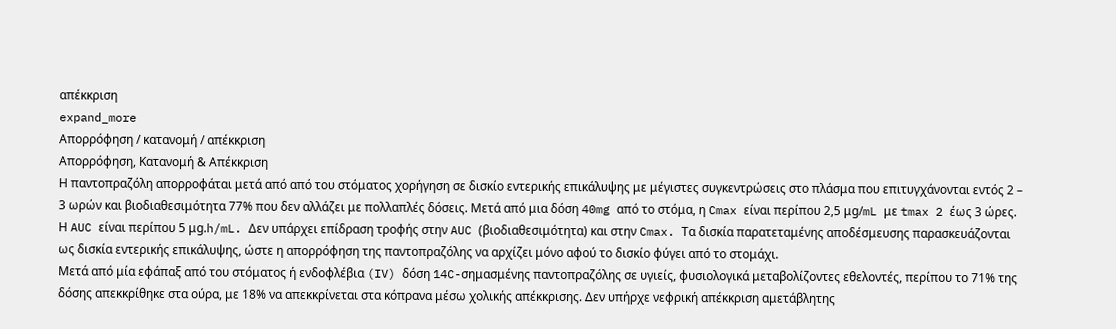απέκκριση
expand_more
Απορρόφηση / κατανομή / απέκκριση
Απορρόφηση, Κατανομή & Απέκκριση
Η παντοπραζόλη απορροφάται μετά από από του στόματος χορήγηση σε δισκίο εντερικής επικάλυψης με μέγιστες συγκεντρώσεις στο πλάσμα που επιτυγχάνονται εντός 2 – 3 ωρών και βιοδιαθεσιμότητα 77% που δεν αλλάζει με πολλαπλές δόσεις. Μετά από μια δόση 40mg από το στόμα, η Cmax είναι περίπου 2,5 μg/mL με tmax 2 έως 3 ώρες. Η AUC είναι περίπου 5 μg.h/mL. Δεν υπάρχει επίδραση τροφής στην AUC (βιοδιαθεσιμότητα) και στην Cmax. Τα δισκία παρατεταμένης αποδέσμευσης παρασκευάζονται ως δισκία εντερικής επικάλυψης, ώστε η απορρόφηση της παντοπραζόλης να αρχίζει μόνο αφού το δισκίο φύγει από το στομάχι.
Μετά από μία εφάπαξ από του στόματος ή ενδοφλέβια (IV) δόση 14C-σημασμένης παντοπραζόλης σε υγιείς, φυσιολογικά μεταβολίζοντες εθελοντές, περίπου το 71% της δόσης απεκκρίθηκε στα ούρα, με 18% να απεκκρίνεται στα κόπρανα μέσω χολικής απέκκρισης. Δεν υπήρχε νεφρική απέκκριση αμετάβλητης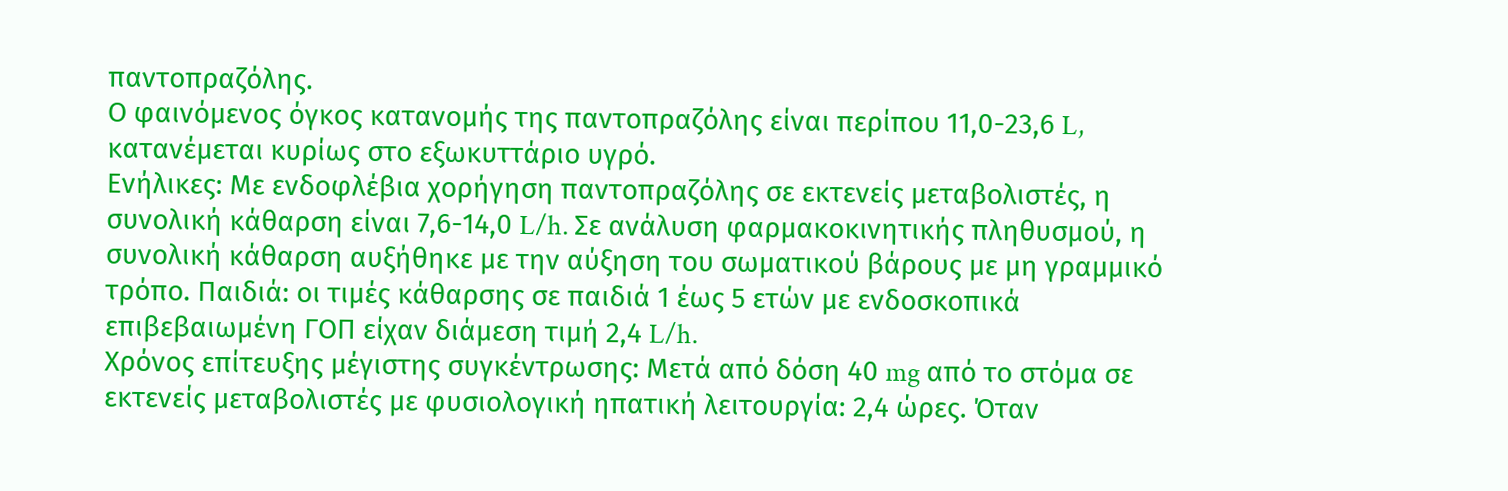παντοπραζόλης.
Ο φαινόμενος όγκος κατανομής της παντοπραζόλης είναι περίπου 11,0-23,6 L, κατανέμεται κυρίως στο εξωκυττάριο υγρό.
Ενήλικες: Με ενδοφλέβια χορήγηση παντοπραζόλης σε εκτενείς μεταβολιστές, η συνολική κάθαρση είναι 7,6-14,0 L/h. Σε ανάλυση φαρμακοκινητικής πληθυσμού, η συνολική κάθαρση αυξήθηκε με την αύξηση του σωματικού βάρους με μη γραμμικό τρόπο. Παιδιά: οι τιμές κάθαρσης σε παιδιά 1 έως 5 ετών με ενδοσκοπικά επιβεβαιωμένη ΓΟΠ είχαν διάμεση τιμή 2,4 L/h.
Χρόνος επίτευξης μέγιστης συγκέντρωσης: Μετά από δόση 40 mg από το στόμα σε εκτενείς μεταβολιστές με φυσιολογική ηπατική λειτουργία: 2,4 ώρες. Όταν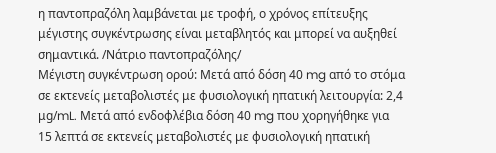η παντοπραζόλη λαμβάνεται με τροφή, ο χρόνος επίτευξης μέγιστης συγκέντρωσης είναι μεταβλητός και μπορεί να αυξηθεί σημαντικά. /Νάτριο παντοπραζόλης/
Μέγιστη συγκέντρωση ορού: Μετά από δόση 40 mg από το στόμα σε εκτενείς μεταβολιστές με φυσιολογική ηπατική λειτουργία: 2,4 μg/mL. Μετά από ενδοφλέβια δόση 40 mg που χορηγήθηκε για 15 λεπτά σε εκτενείς μεταβολιστές με φυσιολογική ηπατική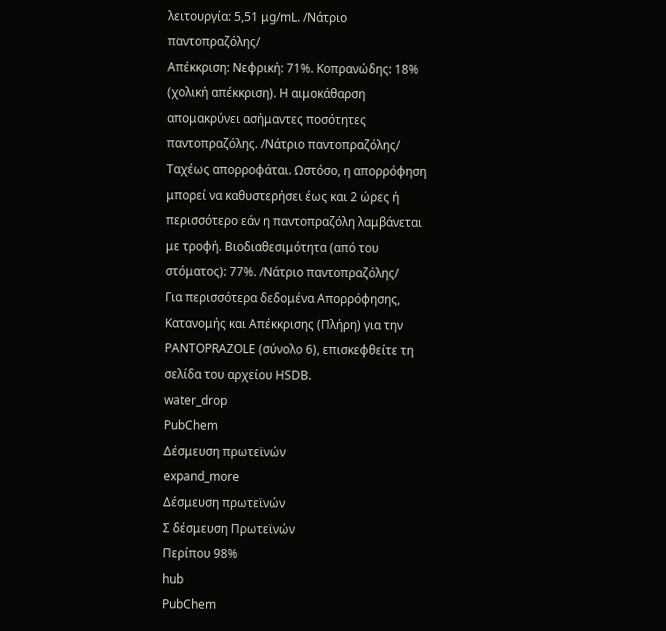λειτουργία: 5,51 μg/mL. /Νάτριο παντοπραζόλης/
Απέκκριση: Νεφρική: 71%. Κοπρανώδης: 18% (χολική απέκκριση). Η αιμοκάθαρση απομακρύνει ασήμαντες ποσότητες παντοπραζόλης. /Νάτριο παντοπραζόλης/
Ταχέως απορροφάται. Ωστόσο, η απορρόφηση μπορεί να καθυστερήσει έως και 2 ώρες ή περισσότερο εάν η παντοπραζόλη λαμβάνεται με τροφή. Βιοδιαθεσιμότητα (από του στόματος): 77%. /Νάτριο παντοπραζόλης/
Για περισσότερα δεδομένα Απορρόφησης, Κατανομής και Απέκκρισης (Πλήρη) για την PANTOPRAZOLE (σύνολο 6), επισκεφθείτε τη σελίδα του αρχείου HSDB.
water_drop
PubChem
Δέσμευση πρωτεϊνών
expand_more
Δέσμευση πρωτεϊνών
Σ δέσμευση Πρωτεϊνών
Περίπου 98%
hub
PubChem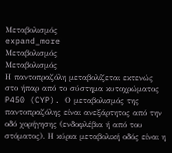Μεταβολισμός
expand_more
Μεταβολισμός
Μεταβολισμός
Η παντοπραζόλη μεταβολίζεται εκτενώς στο ήπαρ από το σύστημα κυτοχρώματος P450 (CYP). Ο μεταβολισμός της παντοπραζόλης είναι ανεξάρτητος από την οδό χορήγησης (ενδοφλέβια ή από του στόματος). Η κύρια μεταβολική οδός είναι η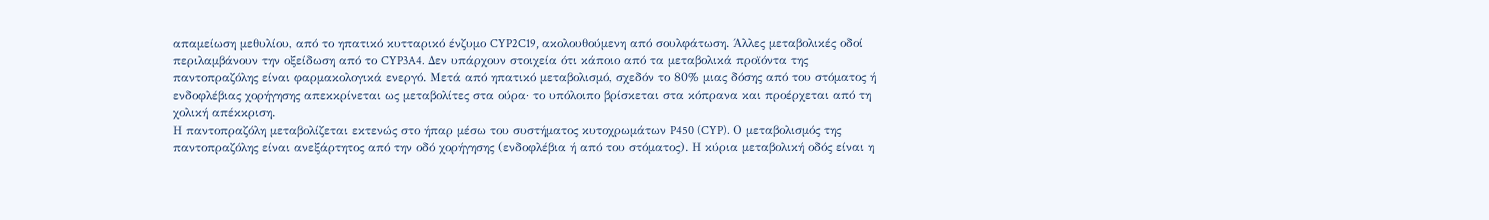απαμείωση μεθυλίου, από το ηπατικό κυτταρικό ένζυμο CYP2C19, ακολουθούμενη από σουλφάτωση. Άλλες μεταβολικές οδοί περιλαμβάνουν την οξείδωση από το CYP3A4. Δεν υπάρχουν στοιχεία ότι κάποιο από τα μεταβολικά προϊόντα της παντοπραζόλης είναι φαρμακολογικά ενεργό. Μετά από ηπατικό μεταβολισμό, σχεδόν το 80% μιας δόσης από του στόματος ή ενδοφλέβιας χορήγησης απεκκρίνεται ως μεταβολίτες στα ούρα· το υπόλοιπο βρίσκεται στα κόπρανα και προέρχεται από τη χολική απέκκριση.
Η παντοπραζόλη μεταβολίζεται εκτενώς στο ήπαρ μέσω του συστήματος κυτοχρωμάτων P450 (CYP). Ο μεταβολισμός της παντοπραζόλης είναι ανεξάρτητος από την οδό χορήγησης (ενδοφλέβια ή από του στόματος). Η κύρια μεταβολική οδός είναι η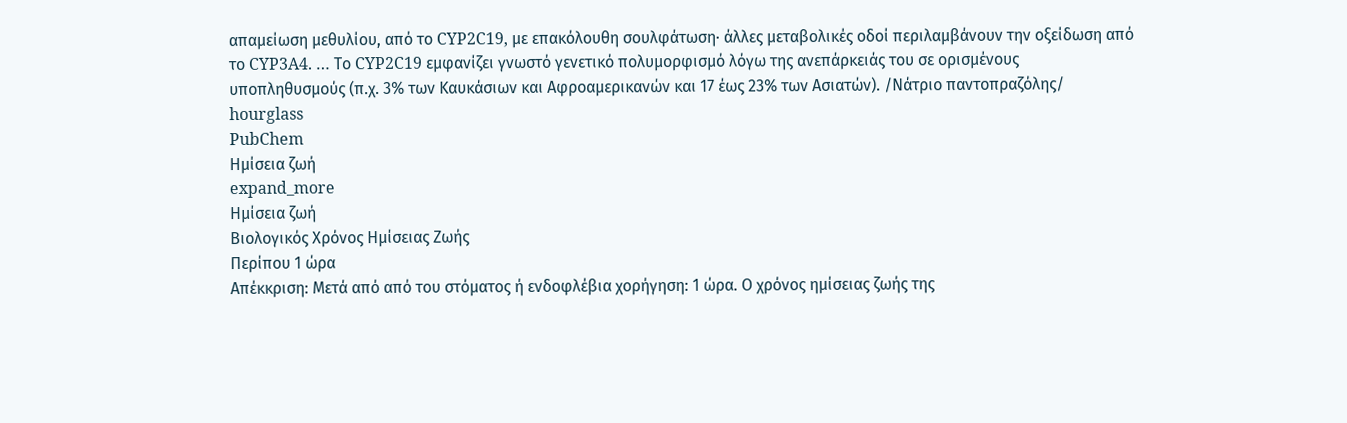απαμείωση μεθυλίου, από το CYP2C19, με επακόλουθη σουλφάτωση· άλλες μεταβολικές οδοί περιλαμβάνουν την οξείδωση από το CYP3A4. … Το CYP2C19 εμφανίζει γνωστό γενετικό πολυμορφισμό λόγω της ανεπάρκειάς του σε ορισμένους υποπληθυσμούς (π.χ. 3% των Καυκάσιων και Αφροαμερικανών και 17 έως 23% των Ασιατών). /Νάτριο παντοπραζόλης/
hourglass
PubChem
Ημίσεια ζωή
expand_more
Ημίσεια ζωή
Βιολογικός Χρόνος Ημίσειας Ζωής
Περίπου 1 ώρα
Απέκκριση: Μετά από από του στόματος ή ενδοφλέβια χορήγηση: 1 ώρα. Ο χρόνος ημίσειας ζωής της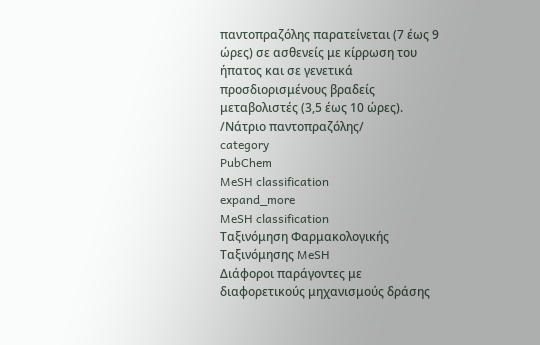παντοπραζόλης παρατείνεται (7 έως 9 ώρες) σε ασθενείς με κίρρωση του ήπατος και σε γενετικά προσδιορισμένους βραδείς μεταβολιστές (3,5 έως 10 ώρες). /Νάτριο παντοπραζόλης/
category
PubChem
MeSH classification
expand_more
MeSH classification
Ταξινόμηση Φαρμακολογικής Ταξινόμησης MeSH
Διάφοροι παράγοντες με διαφορετικούς μηχανισμούς δράσης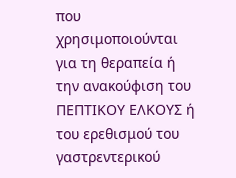που χρησιμοποιούνται για τη θεραπεία ή την ανακούφιση του ΠΕΠΤΙΚΟΥ ΕΛΚΟΥΣ ή του ερεθισμού του γαστρεντερικού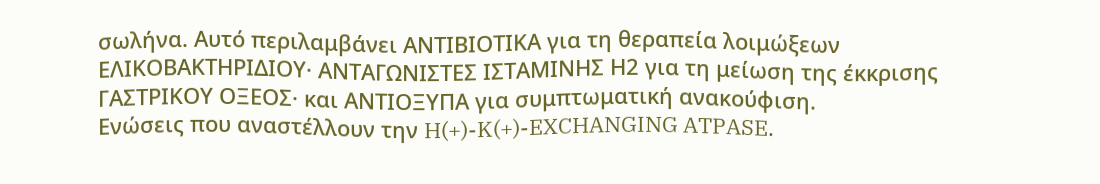σωλήνα. Αυτό περιλαμβάνει ΑΝΤΙΒΙΟΤΙΚΑ για τη θεραπεία λοιμώξεων ΕΛΙΚΟΒΑΚΤΗΡΙΔΙΟΥ· ΑΝΤΑΓΩΝΙΣΤΕΣ ΙΣΤΑΜΙΝΗΣ Η2 για τη μείωση της έκκρισης ΓΑΣΤΡΙΚΟΥ ΟΞΕΟΣ· και ΑΝΤΙΟΞΥΠΑ για συμπτωματική ανακούφιση.
Ενώσεις που αναστέλλουν την H(+)-K(+)-EXCHANGING ATPASE.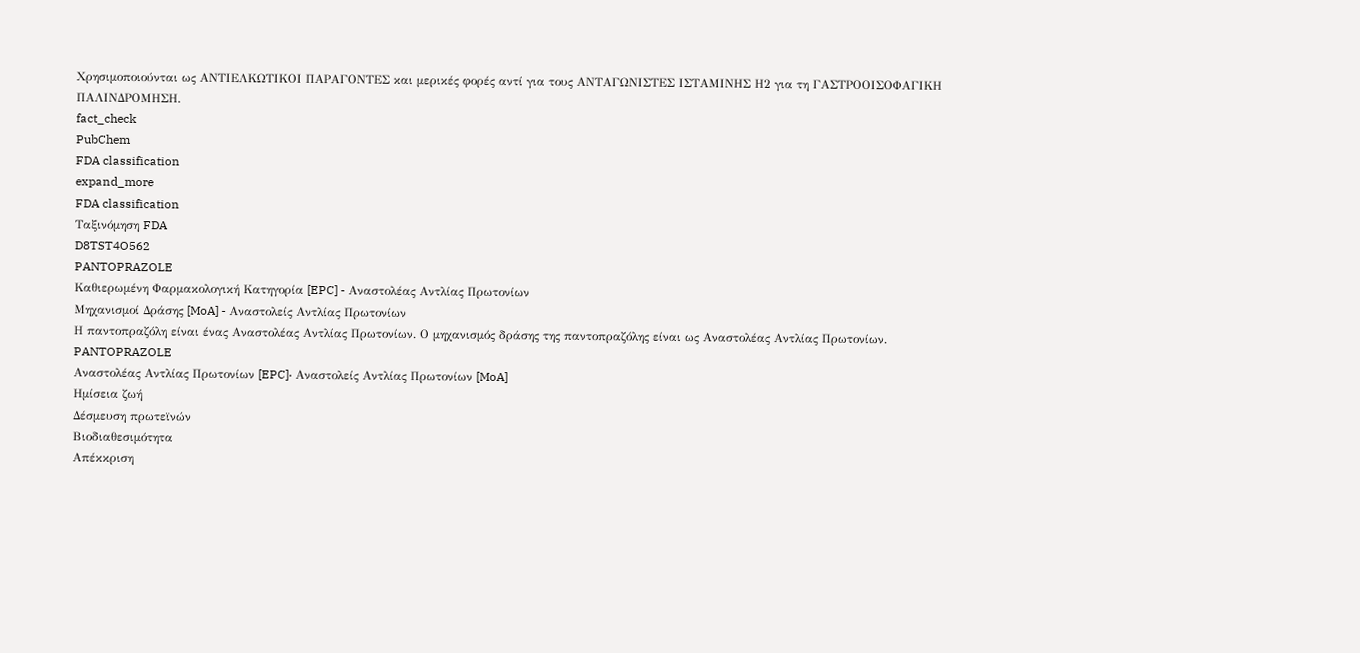Χρησιμοποιούνται ως ΑΝΤΙΕΛΚΩΤΙΚΟΙ ΠΑΡΑΓΟΝΤΕΣ και μερικές φορές αντί για τους ΑΝΤΑΓΩΝΙΣΤΕΣ ΙΣΤΑΜΙΝΗΣ Η2 για τη ΓΑΣΤΡΟΟΙΣΟΦΑΓΙΚΗ ΠΑΛΙΝΔΡΟΜΗΣΗ.
fact_check
PubChem
FDA classification
expand_more
FDA classification
Ταξινόμηση FDA
D8TST4O562
PANTOPRAZOLE
Καθιερωμένη Φαρμακολογική Κατηγορία [EPC] - Αναστολέας Αντλίας Πρωτονίων
Μηχανισμοί Δράσης [MoA] - Αναστολείς Αντλίας Πρωτονίων
Η παντοπραζόλη είναι ένας Αναστολέας Αντλίας Πρωτονίων. Ο μηχανισμός δράσης της παντοπραζόλης είναι ως Αναστολέας Αντλίας Πρωτονίων.
PANTOPRAZOLE
Αναστολέας Αντλίας Πρωτονίων [EPC]· Αναστολείς Αντλίας Πρωτονίων [MoA]
Ημίσεια ζωή
Δέσμευση πρωτεϊνών
Βιοδιαθεσιμότητα
Απέκκριση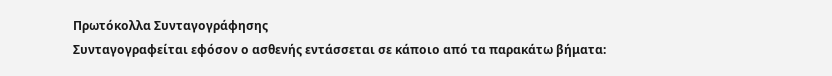Πρωτόκολλα Συνταγογράφησης
Συνταγογραφείται εφόσον ο ασθενής εντάσσεται σε κάποιο από τα παρακάτω βήματα: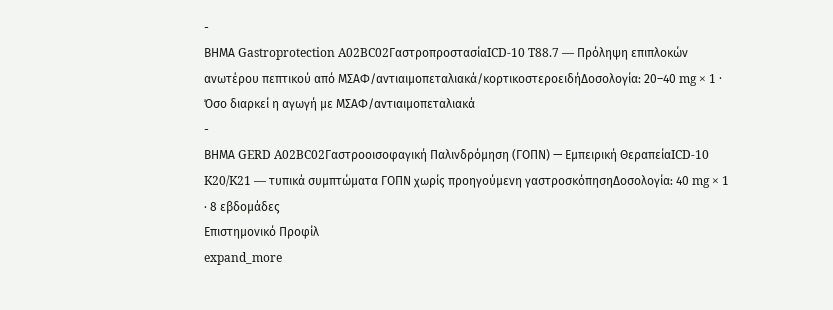-
ΒΗΜΑ Gastroprotection A02BC02ΓαστροπροστασίαICD-10 T88.7 — Πρόληψη επιπλοκών ανωτέρου πεπτικού από ΜΣΑΦ/αντιαιμοπεταλιακά/κορτικοστεροειδήΔοσολογία: 20–40 mg × 1 · Όσο διαρκεί η αγωγή με ΜΣΑΦ/αντιαιμοπεταλιακά
-
ΒΗΜΑ GERD A02BC02Γαστροοισοφαγική Παλινδρόμηση (ΓΟΠΝ) — Εμπειρική ΘεραπείαICD-10 K20/K21 — τυπικά συμπτώματα ΓΟΠΝ χωρίς προηγούμενη γαστροσκόπησηΔοσολογία: 40 mg × 1 · 8 εβδομάδες
Επιστημονικό Προφίλ
expand_more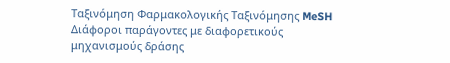Ταξινόμηση Φαρμακολογικής Ταξινόμησης MeSH
Διάφοροι παράγοντες με διαφορετικούς μηχανισμούς δράσης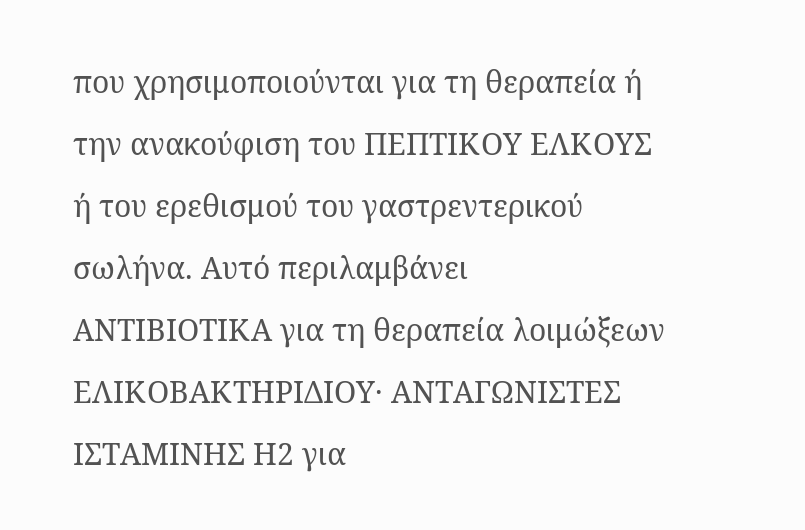που χρησιμοποιούνται για τη θεραπεία ή την ανακούφιση του ΠΕΠΤΙΚΟΥ ΕΛΚΟΥΣ ή του ερεθισμού του γαστρεντερικού σωλήνα. Αυτό περιλαμβάνει ΑΝΤΙΒΙΟΤΙΚΑ για τη θεραπεία λοιμώξεων ΕΛΙΚΟΒΑΚΤΗΡΙΔΙΟΥ· ΑΝΤΑΓΩΝΙΣΤΕΣ ΙΣΤΑΜΙΝΗΣ Η2 για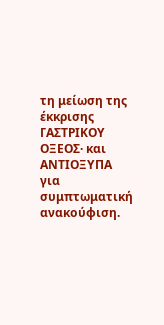τη μείωση της έκκρισης ΓΑΣΤΡΙΚΟΥ ΟΞΕΟΣ· και ΑΝΤΙΟΞΥΠΑ για συμπτωματική ανακούφιση.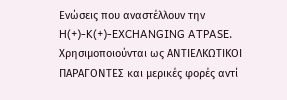Ενώσεις που αναστέλλουν την H(+)-K(+)-EXCHANGING ATPASE. Χρησιμοποιούνται ως ΑΝΤΙΕΛΚΩΤΙΚΟΙ ΠΑΡΑΓΟΝΤΕΣ και μερικές φορές αντί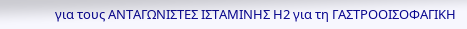για τους ΑΝΤΑΓΩΝΙΣΤΕΣ ΙΣΤΑΜΙΝΗΣ Η2 για τη ΓΑΣΤΡΟΟΙΣΟΦΑΓΙΚΗ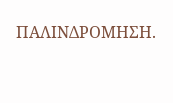ΠΑΛΙΝΔΡΟΜΗΣΗ.